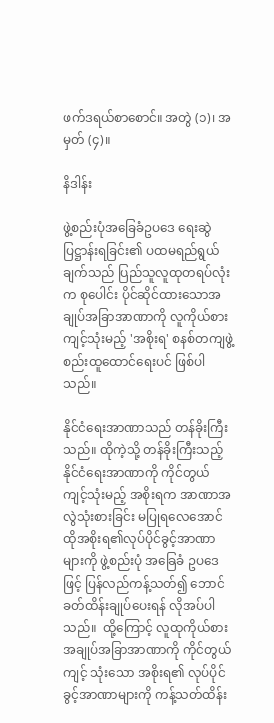ဖက်ဒရယ်စာစောင်။ အတွဲ (၁)၊ အမှတ် (၄)။

နိဒါန်း

ဖွဲ့စည်းပုံအခြေခံဥပဒေ ရေးဆွဲပြဋ္ဌာန်းရခြင်း၏ ပထမရည်ရွယ်ချက်သည် ပြည်သူလူထုတရပ်လုံးက စုပေါင်း ပိုင်ဆိုင်ထားသောအချုပ်အခြာအာဏာကို လူကိုယ်စားကျင့်သုံးမည့် 'အစိုးရ' စနစ်တကျဖွဲ့စည်းထူထောင်ရေးပင် ဖြစ်ပါသည်။

နိုင်ငံရေးအာဏာသည် တန်ခိုးကြီးသည်။ ထိုကဲ့သို့ တန်ခိုးကြီးသည့် နိုင်ငံရေးအာဏာကို ကိုင်တွယ် ကျင့်သုံးမည့် အစိုးရက အာဏာအလွဲသုံးစားခြင်း မပြုရလေအောင် ထိုအစိုးရ၏လုပ်ပိုင်ခွင့်အာဏာများကို ဖွဲ့စည်းပုံ အခြေခံ ဥပဒေဖြင့် ပြန်လည်ကန့်သတ်၍ ဘောင်ခတ်ထိန်းချုပ်ပေးရန် လိုအပ်ပါ သည်။  ထို့ကြောင့် လူထုကိုယ်စား အချုပ်အခြာအာဏာကို ကိုင်တွယ်ကျင့် သုံးသော အစိုးရ၏ လုပ်ပိုင်ခွင့်အာဏာများကို ကန့်သတ်ထိန်း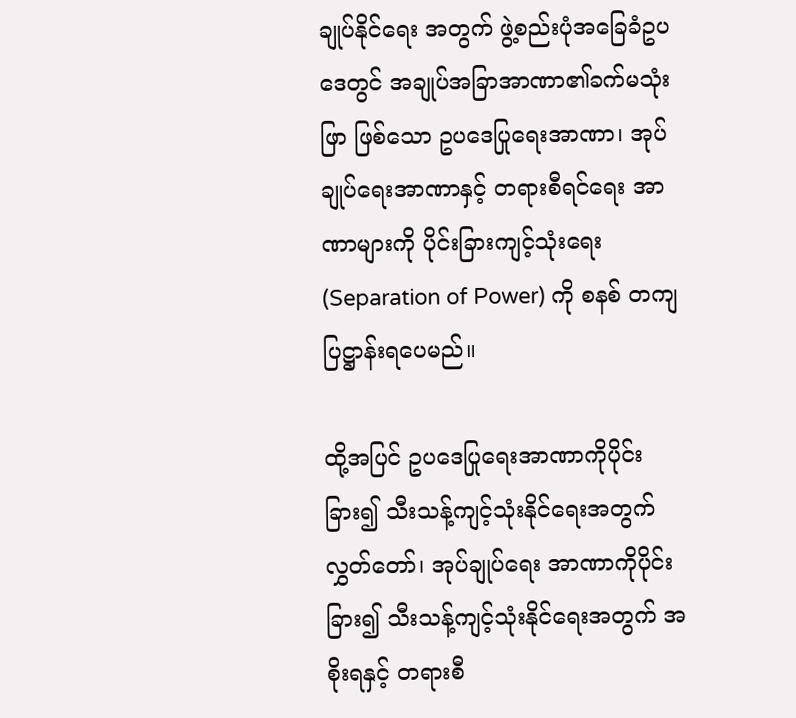ချုပ်နိုင်ရေး အတွက် ဖွဲ့စည်းပုံအခြေခံဥပဒေတွင် အချုပ်အခြာအာဏာ၏ခက်မသုံးဖြာ ဖြစ်သော ဥပဒေပြုရေးအာဏာ၊ အုပ်ချုပ်ရေးအာဏာနှင့် တရားစီရင်ရေး အာဏာများကို ပိုင်းခြားကျင့်သုံးရေး (Separation of Power) ကို စနစ် တကျပြဋ္ဌာန်းရပေမည်။

ထို့အပြင် ဥပဒေပြုရေးအာဏာကိုပိုင်းခြား၍ သီးသန့်ကျင့်သုံးနိုင်ရေးအတွက် လွှတ်တော်၊ အုပ်ချုပ်ရေး အာဏာကိုပိုင်းခြား၍ သီးသန့်ကျင့်သုံးနိုင်ရေးအတွက် အစိုးရနှင့် တရားစီ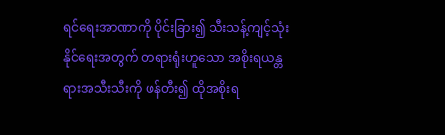ရင်ရေးအာဏာကို ပိုင်းခြား၍ သီးသန့်ကျင့်သုံးနိုင်ရေးအတွက် တရားရုံးဟူသော အစိုးရယန္တရားအသီးသီးကို ဖန်တီး၍ ထိုအစိုးရ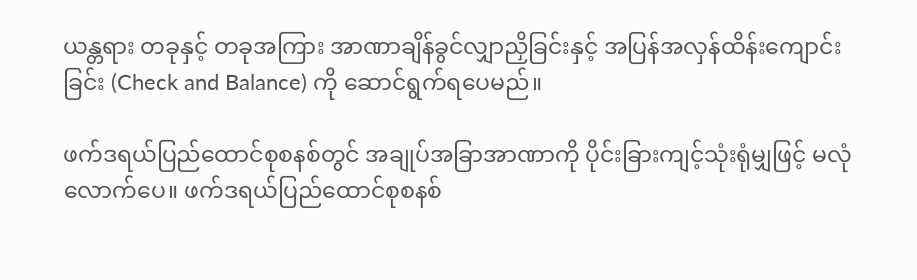ယန္တရား တခုနှင့် တခုအကြား အာဏာချိန်ခွင်လျှာညှိခြင်းနှင့် အပြန်အလှန်ထိန်းကျောင်းခြင်း (Check and Balance) ကို ဆောင်ရွက်ရပေမည်။

ဖက်ဒရယ်ပြည်ထောင်စုစနစ်တွင် အချုပ်အခြာအာဏာကို ပိုင်းခြားကျင့်သုံးရုံမျှဖြင့် မလုံလောက်ပေ။ ဖက်ဒရယ်ပြည်ထောင်စုစနစ်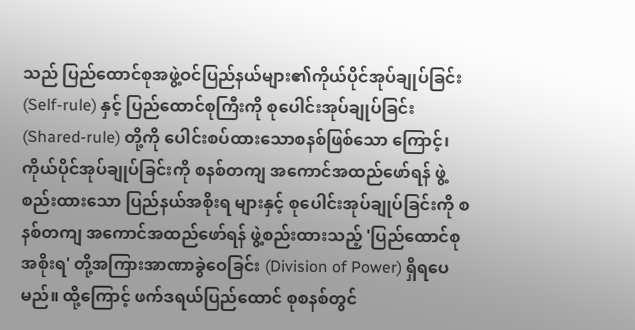သည် ပြည်ထောင်စုအဖွဲ့ဝင်ပြည်နယ်များ၏ကိုယ်ပိုင်အုပ်ချုပ်ခြင်း (Self-rule) နှင့် ပြည်ထောင်စုကြီးကို စုပေါင်းအုပ်ချုပ်ခြင်း (Shared-rule) တို့ကို ပေါင်းစပ်ထားသောစနစ်ဖြစ်သော ကြောင့်၊ ကိုယ်ပိုင်အုပ်ချုပ်ခြင်းကို စနစ်တကျ အကောင်အထည်ဖော်ရန် ဖွဲ့စည်းထားသော ပြည်နယ်အစိုးရ များနှင့် စုပေါင်းအုပ်ချုပ်ခြင်းကို စနစ်တကျ အကောင်အထည်ဖော်ရန် ဖွဲ့စည်းထားသည့် 'ပြည်ထောင်စု အစိုးရ' တို့အကြားအာဏာခွဲဝေခြင်း (Division of Power) ရှိရပေမည်။ ထို့ကြောင့် ဖက်ဒရယ်ပြည်ထောင် စုစနစ်တွင်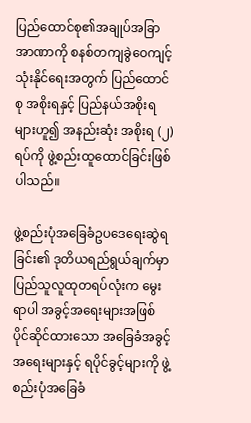ပြည်ထောင်စု၏အချုပ်အခြာအာဏာကို စနစ်တကျခွဲဝေကျင့်သုံးနိုင်ရေးအတွက် ပြည်ထောင်စု အစိုးရနှင့် ပြည်နယ်အစိုးရများဟူ၍ အနည်းဆုံး အစိုးရ (၂) ရပ်ကို ဖွဲ့စည်းထူထောင်ခြင်းဖြစ်ပါသည်။

ဖွဲ့စည်းပုံအခြေခံဥပဒေရေးဆွဲရခြင်း၏ ဒုတိယရည်ရွယ်ချက်မှာ ပြည်သူလူထုတရပ်လုံးက မွေးရာပါ အခွင့်အရေးများအဖြစ် ပိုင်ဆိုင်ထားသော အခြေခံအခွင့်အရေးများနှင့် ရပိုင်ခွင့်များကို ဖွဲ့စည်းပုံအခြေခံ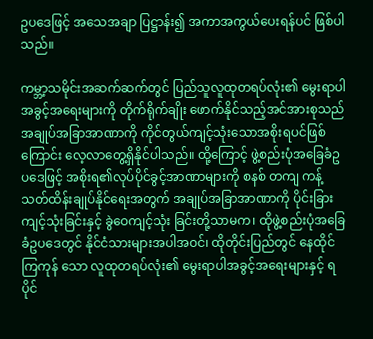ဥပဒေဖြင့် အသေအချာ ပြဋ္ဌာန်း၍ အကာအကွယ်ပေးရန်ပင် ဖြစ်ပါသည်။

ကမ္ဘာ့သမိုင်းအဆက်ဆက်တွင် ပြည်သူလူထုတရပ်လုံး၏ မွေးရာပါအခွင့်အရေးများကို တိုက်ရိုက်ချိုး ဖောက်နိုင်သည့်အင်အားစုသည် အချုပ်အခြာအာဏာကို ကိုင်တွယ်ကျင့်သုံးသောအစိုးရပင်ဖြစ်ကြောင်း လေ့လာတွေ့ရှိနိုင်ပါသည်။ ထို့ကြောင့် ဖွဲ့စည်းပုံအခြေခံဥပဒေဖြင့် အစိုးရ၏လုပ်ပိုင်ခွင့်အာဏာများကို စနစ် တကျ ကန့်သတ်ထိန်းချုပ်နိုင်ရေးအတွက် အချုပ်အခြာအာဏာကို ပိုင်းခြားကျင့်သုံးခြင်းနှင့် ခွဲဝေကျင့်သုံး ခြင်းတို့သာမက၊ ထိုဖွဲ့စည်းပုံအခြေခံဥပဒေတွင် နိုင်ငံသားများအပါအဝင်၊ ထိုတိုင်းပြည်တွင် နေထိုင်ကြကုန် သော လူထုတရပ်လုံး၏ မွေးရာပါအခွင့်အရေးများနှင့် ရပိုင်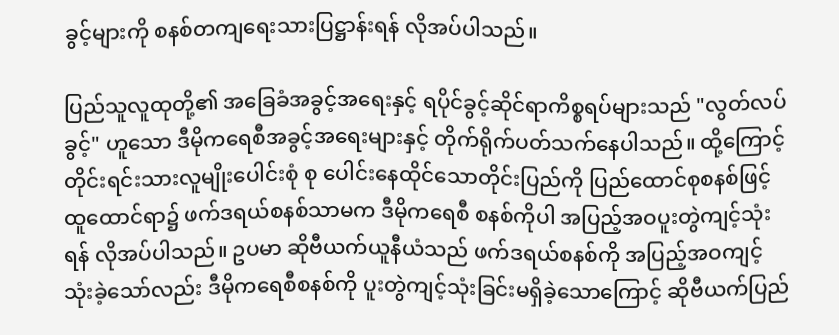ခွင့်များကို စနစ်တကျရေးသားပြဋ္ဌာန်းရန် လိုအပ်ပါသည်။

ပြည်သူလူထုတို့၏ အခြေခံအခွင့်အရေးနှင့် ရပိုင်ခွင့်ဆိုင်ရာကိစ္စရပ်များသည် "လွတ်လပ်ခွင့်" ဟူသော ဒီမိုကရေစီအခွင့်အရေးများနှင့် တိုက်ရိုက်ပတ်သက်နေပါသည်။ ထို့ကြောင့် တိုင်းရင်းသားလူမျိုးပေါင်းစုံ စု ပေါင်းနေထိုင်သောတိုင်းပြည်ကို ပြည်ထောင်စုစနစ်ဖြင့်ထူထောင်ရာ၌ ဖက်ဒရယ်စနစ်သာမက ဒီမိုကရေစီ စနစ်ကိုပါ အပြည့်အဝပူးတွဲကျင့်သုံးရန် လိုအပ်ပါသည်။ ဥပမာ ဆိုဗီယက်ယူနီယံသည် ဖက်ဒရယ်စနစ်ကို အပြည့်အဝကျင့်သုံးခဲ့သော်လည်း ဒီမိုကရေစီစနစ်ကို ပူးတွဲကျင့်သုံးခြင်းမရှိခဲ့သောကြောင့် ဆိုဗီယက်ပြည်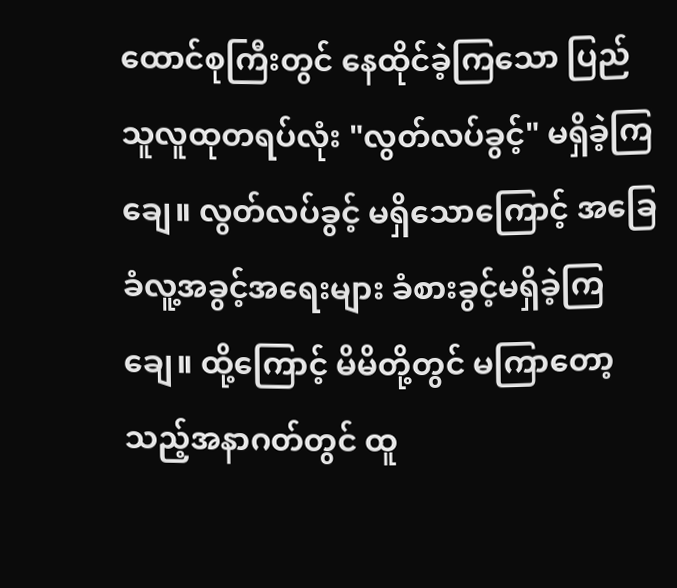ထောင်စုကြီးတွင် နေထိုင်ခဲ့ကြသော ပြည်သူလူထုတရပ်လုံး "လွတ်လပ်ခွင့်" မရှိခဲ့ကြချေ။ လွတ်လပ်ခွင့် မရှိသောကြောင့် အခြေခံလူ့အခွင့်အရေးများ ခံစားခွင့်မရှိခဲ့ကြချေ။ ထို့ကြောင့် မိမိတို့တွင် မကြာတော့ သည့်အနာဂတ်တွင် ထူ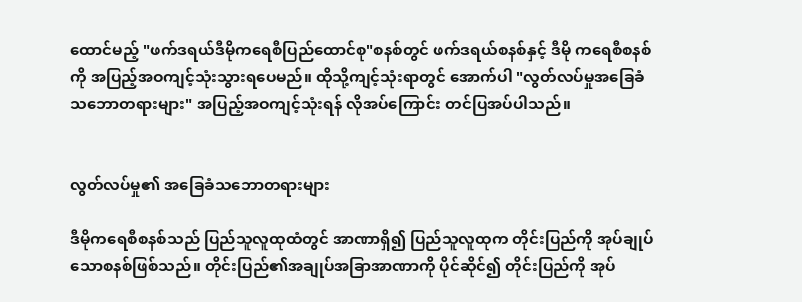ထောင်မည့် "ဖက်ဒရယ်ဒီမိုကရေစီပြည်ထောင်စု"စနစ်တွင် ဖက်ဒရယ်စနစ်နှင့် ဒီမို ကရေစီစနစ်ကို အပြည့်အဝကျင့်သုံးသွားရပေမည်။ ထိုသို့ကျင့်သုံးရာတွင် အောက်ပါ "လွတ်လပ်မှုအခြေခံ သဘောတရားများ" အပြည့်အဝကျင့်သုံးရန် လိုအပ်ကြောင်း တင်ပြအပ်ပါသည်။


လွတ်လပ်မှု၏ အခြေခံသဘောတရားများ

ဒီမိုကရေစီစနစ်သည် ပြည်သူလူထုထံတွင် အာဏာရှိ၍ ပြည်သူလူထုက တိုင်းပြည်ကို အုပ်ချုပ် သောစနစ်ဖြစ်သည်။ တိုင်းပြည်၏အချုပ်အခြာအာဏာကို ပိုင်ဆိုင်၍ တိုင်းပြည်ကို အုပ်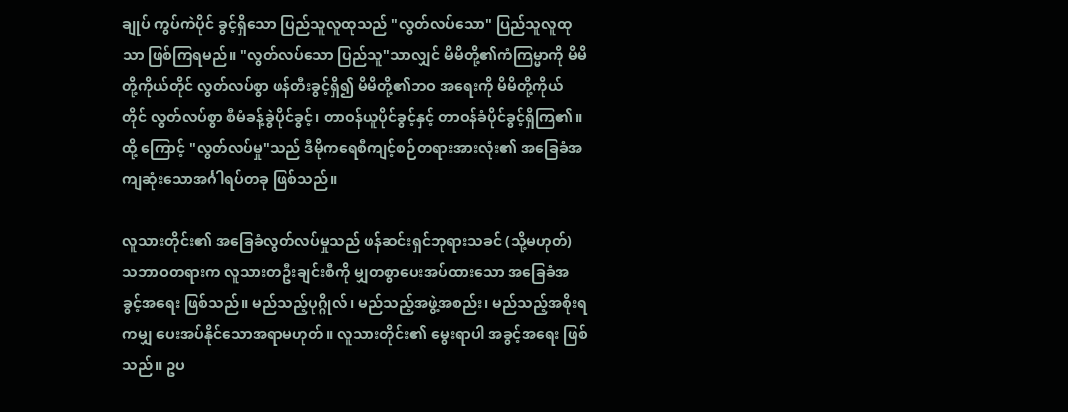ချုပ် ကွပ်ကဲပိုင် ခွင့်ရှိသော ပြည်သူလူထုသည် "လွတ်လပ်သော" ပြည်သူလူထုသာ ဖြစ်ကြရမည်။ "လွတ်လပ်သော ပြည်သူ"သာလျှင် မိမိတို့၏ကံကြမ္မာကို မိမိတို့ကိုယ်တိုင် လွတ်လပ်စွာ ဖန်တီးခွင့်ရှိ၍ မိမိတို့၏ဘဝ အရေးကို မိမိတို့ကိုယ်တိုင် လွတ်လပ်စွာ စီမံခန့်ခွဲပိုင်ခွင့်၊ တာဝန်ယူပိုင်ခွင့်နှင့် တာဝန်ခံပိုင်ခွင့်ရှိကြ၏။ ထို့ ကြောင့် "လွတ်လပ်မှု"သည် ဒီမိုကရေစီကျင့်စဉ်တရားအားလုံး၏ အခြေခံအကျဆုံးသောအင်္ဂါရပ်တခု ဖြစ်သည်။

လူသားတိုင်း၏ အခြေခံလွတ်လပ်မှုသည် ဖန်ဆင်းရှင်ဘုရားသခင် (သို့မဟုတ်) သဘာဝတရားက လူသားတဦးချင်းစီကို မျှတစွာပေးအပ်ထားသော အခြေခံအခွင့်အရေး ဖြစ်သည်။ မည်သည့်ပုဂ္ဂိုလ်၊ မည်သည့်အဖွဲ့အစည်း၊ မည်သည့်အစိုးရကမျှ ပေးအပ်နိုင်သောအရာမဟုတ်။ လူသားတိုင်း၏ မွေးရာပါ အခွင့်အရေး ဖြစ်သည်။ ဥပ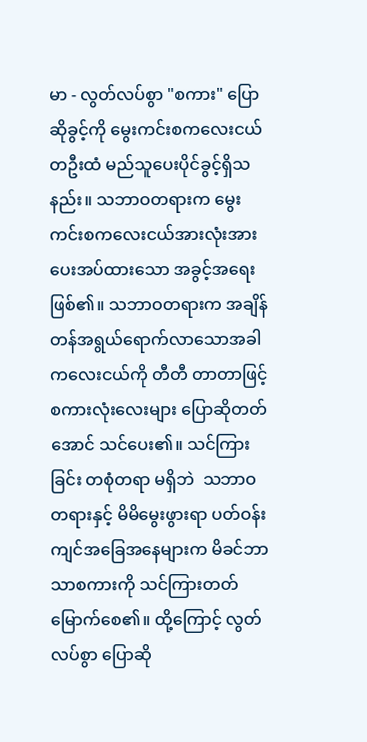မာ - လွတ်လပ်စွာ "စကား" ပြောဆိုခွင့်ကို မွေးကင်းစကလေးငယ်တဦးထံ မည်သူပေးပိုင်ခွင့်ရှိသနည်း။ သဘာဝတရားက မွေးကင်းစကလေးငယ်အားလုံးအား ပေးအပ်ထားသော အခွင့်အရေးဖြစ်၏။ သဘာဝတရားက အချိန်တန်အရွယ်ရောက်လာသောအခါ ကလေးငယ်ကို တီတီ တာတာဖြင့် စကားလုံးလေးများ ပြောဆိုတတ်အောင် သင်ပေး၏။ သင်ကြားခြင်း တစုံတရာ မရှိဘဲ  သဘာဝတရားနှင့် မိမိမွေးဖွားရာ ပတ်ဝန်းကျင်အခြေအနေများက မိခင်ဘာသာစကားကို သင်ကြားတတ် မြောက်စေ၏။ ထို့ကြောင့် လွတ်လပ်စွာ ပြောဆို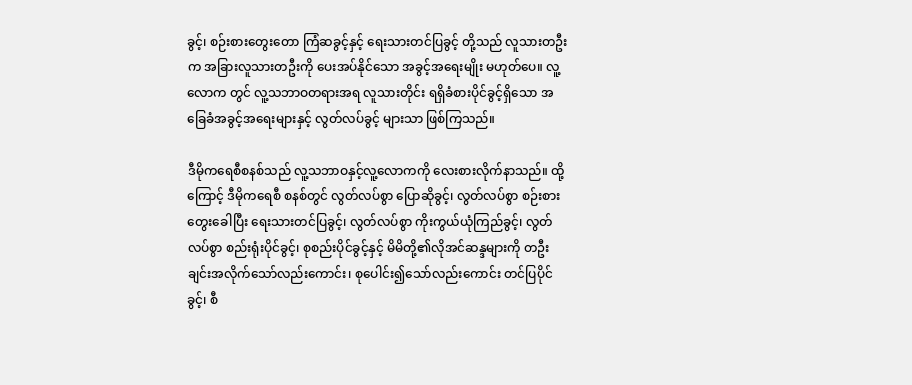ခွင့်၊ စဉ်းစားတွေးတော ကြံဆခွင့်နှင့် ရေးသားတင်ပြခွင့် တို့သည် လူသားတဦးက အခြားလူသားတဦးကို ပေးအပ်နိုင်သော အခွင့်အရေးမျိုး မဟုတ်ပေ။ လူ့လောက တွင် လူ့သဘာဝတရားအရ လူသားတိုင်း ရရှိခံစားပိုင်ခွင့်ရှိသော အခြေခံအခွင့်အရေးများနှင့် လွတ်လပ်ခွင့် များသာ ဖြစ်ကြသည်။

ဒီမိုကရေစီစနစ်သည် လူ့သဘာဝနှင့်လူ့လောကကို လေးစားလိုက်နာသည်။ ထို့ကြောင့် ဒီမိုကရေစီ စနစ်တွင် လွတ်လပ်စွာ ပြောဆိုခွင့်၊ လွတ်လပ်စွာ စဉ်းစားတွေးခေါပြီး ရေးသားတင်ပြခွင့်၊ လွတ်လပ်စွာ ကိုးကွယ်ယုံကြည်ခွင့်၊ လွတ်လပ်စွာ စည်းရုံးပိုင်ခွင့်၊ စုစည်းပိုင်ခွင့်နှင့် မိမိတို့၏လိုအင်ဆန္ဒများကို တဦး ချင်းအလိုက်သော်လည်းကောင်း၊ စုပေါင်း၍သော်လည်းကောင်း တင်ပြပိုင်ခွင့်၊ စီ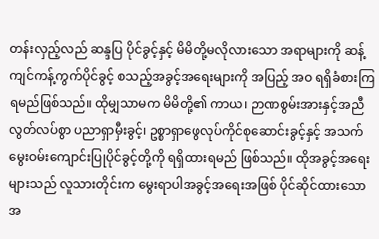တန်းလှည့်လည် ဆန္ဒပြ ပိုင်ခွင့်နှင့် မိမိတို့မလိုလားသော အရာများကို ဆန့်ကျင်ကန့်ကွက်ပိုင်ခွင့် စသည့်အခွင့်အရေးများကို အပြည့် အဝ ရရှိခံစားကြရမည်ဖြစ်သည်။ ထိုမျှသာမက မိမိတို့၏ ကာယ၊ ဉာဏစွမ်းအားနှင့်အညီ လွတ်လပ်စွာ ပညာရှာမှီးခွင့်၊ ဥစ္စာရှာဖွေလုပ်ကိုင်စုဆောင်းခွင့်နှင့် အသက်မွေးဝမ်းကျောင်းပြုပိုင်ခွင့်တို့ကို ရရှိထားရမည် ဖြစ်သည်။ ထိုအခွင့်အရေးများသည် လူသားတိုင်းက မွေးရာပါအခွင့်အရေးအဖြစ် ပိုင်ဆိုင်ထားသောအ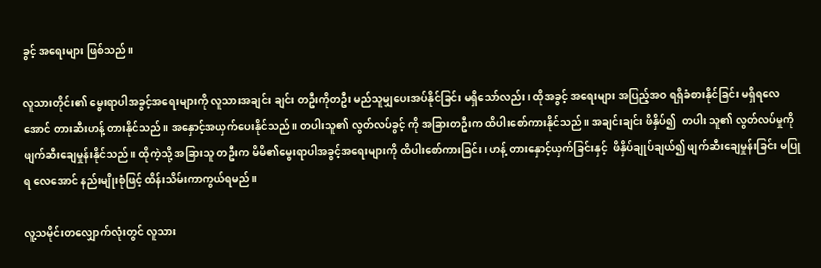ခွင့် အရေးများ ဖြစ်သည်။

လူသားတိုင်း၏ မွေးရာပါအခွင့်အရေးများကို လူသားအချင်း ချင်း တဦးကိုတဦး မည်သူမျှပေးအပ်နိုင်ခြင်း မရှိသော်လည်း၊ ထိုအခွင့် အရေးများ အပြည့်အဝ ရရှိခံစားနိုင်ခြင်း မရှိရလေအောင် တားဆီးဟန့် တားနိုင်သည်။ အနှောင့်အယှက်ပေးနိုင်သည်။ တပါးသူ၏ လွတ်လပ်ခွင့် ကို အခြားတဦးက ထိပါးစော်ကားနိုင်သည်။ အချင်းချင်း ဖိနှိပ်၍  တပါး သူ၏ လွတ်လပ်မှုကို ဖျက်ဆီးချေမှုန်းနိုင်သည်။ ထိုကဲ့သို့ အခြားသူ တဦးက မိမိ၏မွေးရာပါအခွင့်အရေးများကို ထိပါးစော်ကားခြင်း၊ ဟန့် တားနှောင့်ယှက်ခြင်းနှင့်  ဖိနှိပ်ချုပ်ချယ်၍ ဖျက်ဆီးချေမှုန်းခြင်း မပြုရ လေအောင် နည်းမျိုးစုံဖြင့် ထိန်းသိမ်းကာကွယ်ရမည်။

လူ့သမိုင်းတလျှောက်လုံးတွင် လူသား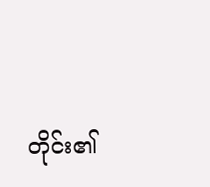တိုင်း၏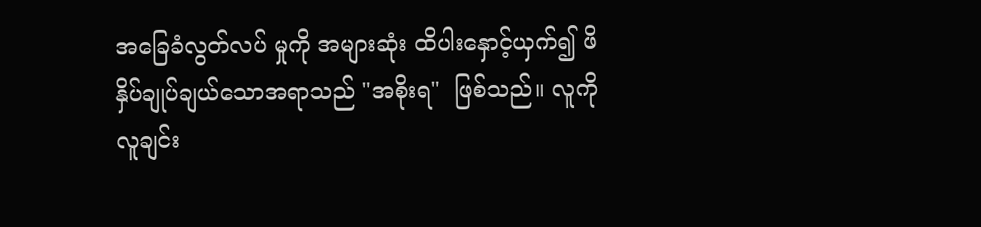အခြေခံလွတ်လပ် မှုကို အများဆုံး ထိပါးနှောင့်ယှက်၍ ဖိနှိပ်ချုပ်ချယ်သောအရာသည် "အစိုးရ"  ဖြစ်သည်။ လူကိုလူချင်း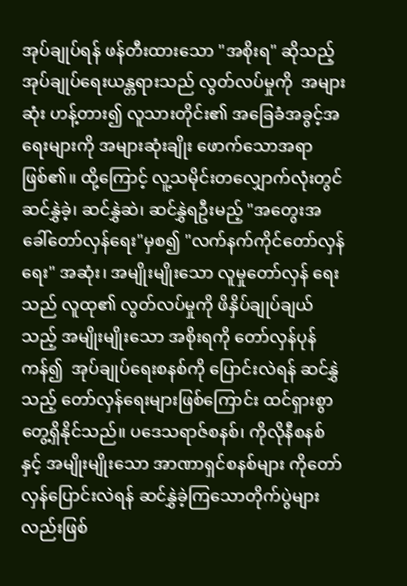အုပ်ချုပ်ရန် ဖန်တီးထားသော "အစိုးရ" ဆိုသည့် အုပ်ချုပ်ရေးယန္တရားသည် လွတ်လပ်မှုကို  အများဆုံး ဟန့်တား၍ လူသားတိုင်း၏ အခြေခံအခွင့်အရေးများကို အများဆုံးချိုး ဖောက်သောအရာဖြစ်၏။ ထို့ကြောင့် လူ့သမိုင်းတလျှောက်လုံးတွင် ဆင်နွှဲခဲ့၊ ဆင်နွှဲဆဲ၊ ဆင်နွှဲရဦးမည့် "အတွေးအခေါ်တော်လှန်ရေး"မှစ၍ "လက်နက်ကိုင်တော်လှန်ရေး" အဆုံး၊ အမျိုးမျိုးသော လူမှုတော်လှန် ရေးသည် လူထု၏ လွတ်လပ်မှုကို ဖိနှိပ်ချုပ်ချယ်သည့် အမျိုးမျိုးသော အစိုးရကို တော်လှန်ပုန်ကန်၍  အုပ်ချုပ်ရေးစနစ်ကို ပြောင်းလဲရန် ဆင်နွှဲ သည့် တော်လှန်ရေးများဖြစ်ကြောင်း ထင်ရှားစွာ တွေ့ရှိနိုင်သည်။ ပဒေသရာဇ်စနစ်၊ ကိုလိုနီစနစ်နှင့် အမျိုးမျိုးသော အာဏာရှင်စနစ်များ ကိုတော်လှန်ပြောင်းလဲရန် ဆင်နွှဲခဲ့ကြသောတိုက်ပွဲများလည်းဖြစ်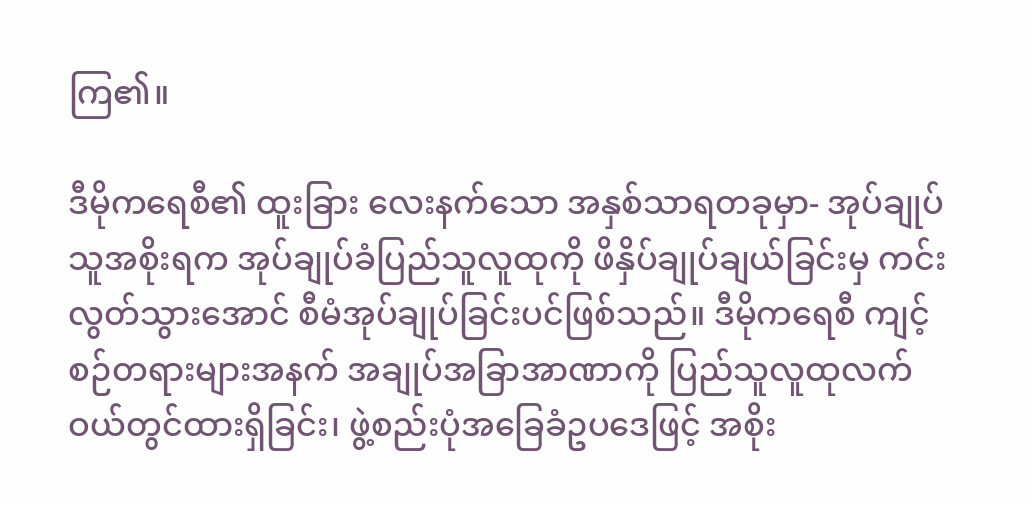ကြ၏။

ဒီမိုကရေစီ၏ ထူးခြား လေးနက်သော အနှစ်သာရတခုမှာ- အုပ်ချုပ်သူအစိုးရက အုပ်ချုပ်ခံပြည်သူလူထုကို ဖိနှိပ်ချုပ်ချယ်ခြင်းမှ ကင်းလွတ်သွားအောင် စီမံအုပ်ချုပ်ခြင်းပင်ဖြစ်သည်။ ဒီမိုကရေစီ ကျင့်စဉ်တရားများအနက် အချုပ်အခြာအာဏာကို ပြည်သူလူထုလက် ဝယ်တွင်ထားရှိခြင်း၊ ဖွဲ့စည်းပုံအခြေခံဥပဒေဖြင့် အစိုး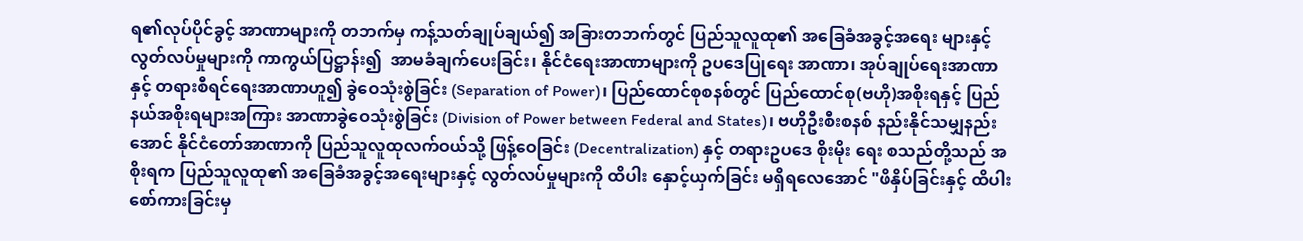ရ၏လုပ်ပိုင်ခွင့် အာဏာများကို တဘက်မှ ကန့်သတ်ချုပ်ချယ်၍ အခြားတဘက်တွင် ပြည်သူလူထု၏ အခြေခံအခွင့်အရေး များနှင့်လွတ်လပ်မှုများကို ကာကွယ်ပြဋ္ဌာန်း၍  အာမခံချက်ပေးခြင်း၊ နိုင်ငံရေးအာဏာများကို ဥပဒေပြုရေး အာဏာ၊ အုပ်ချုပ်ရေးအာဏာနှင့် တရားစီရင်ရေးအာဏာဟူ၍ ခွဲဝေသုံးစွဲခြင်း (Separation of Power)၊ ပြည်ထောင်စုစနစ်တွင် ပြည်ထောင်စု(ဗဟို)အစိုးရနှင့် ပြည်နယ်အစိုးရများအကြား အာဏာခွဲဝေသုံးစွဲခြင်း (Division of Power between Federal and States)၊ ဗဟိုဦးစီးစနစ် နည်းနိုင်သမျှနည်းအောင် နိုင်ငံတော်အာဏာကို ပြည်သူလူထုလက်ဝယ်သို့ ဖြန့်ဝေခြင်း (Decentralization) နှင့် တရားဥပဒေ စိုးမိုး ရေး စသည်တို့သည် အစိုးရက ပြည်သူလူထု၏ အခြေခံအခွင့်အရေးများနှင့် လွတ်လပ်မှုများကို ထိပါး နှောင့်ယှက်ခြင်း မရှိရလေအောင် "ဖိနှိပ်ခြင်းနှင့် ထိပါးစော်ကားခြင်းမှ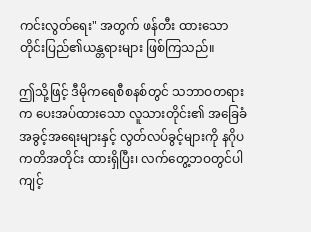ကင်းလွတ်ရေး" အတွက် ဖန်တီး ထားသော တိုင်းပြည်၏ယန္တရားများ ဖြစ်ကြသည်။

ဤသို့ဖြင့် ဒီမိုကရေစီစနစ်တွင် သဘာဝတရားက ပေးအပ်ထားသော လူသားတိုင်း၏ အခြေခံ အခွင့်အရေးများနှင့် လွတ်လပ်ခွင့်များကို နဂိုပကတိအတိုင်း ထားရှိပြီး၊ လက်တွေ့ဘဝတွင်ပါ ကျင့်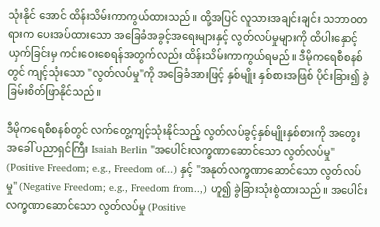သုံးနိုင် အောင် ထိန်းသိမ်းကာကွယ်ထားသည်။ ထို့အပြင် လူသားအချင်းချင်း သဘာဝတရားက ပေးအပ်ထားသော အခြေခံအခွင့်အရေးများနှင့် လွတ်လပ်မှုများကို ထိပါးနှောင့်ယှက်ခြင်းမှ ကင်းဝေးစေရန်အတွက်လည်း ထိန်းသိမ်းကာကွယ်ရမည်။ ဒီမိုကရေစီစနစ်တွင် ကျင့်သုံးသော "လွတ်လပ်မှု"ကို အခြေခံအားဖြင့် နှစ်မျိုး နှစ်စားအဖြစ် ပိုင်းခြား၍ ခွဲခြမ်းစိတ်ဖြာနိုင်သည်။

ဒီမိုကရေစီစနစ်တွင် လက်တွေ့ကျင့်သုံးနိုင်သည့် လွတ်လပ်ခွင့်နှစ်မျိုးနှစ်စားကို အတွေးအခေါ် ပညာရှင်ကြီး Isaiah Berlin "အပေါင်းလက္ခဏာဆောင်သော လွတ်လပ်မှု" (Positive Freedom; e.g., Freedom of...) နှင့် "အနုတ်လက္ခဏာဆောင်သော လွတ်လပ်မှု" (Negative Freedom; e.g., Freedom from..,) ဟူ၍ ခွဲခြားသုံးစွဲထားသည်။ အပေါင်းလက္ခဏာဆောင်သော လွတ်လပ်မှု (Positive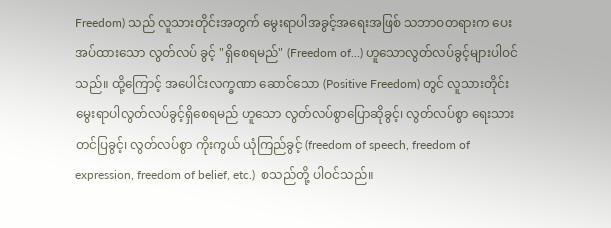Freedom) သည် လူသားတိုင်းအတွက် မွေးရာပါအခွင့်အရေးအဖြစ် သဘာဝတရားက ပေးအပ်ထားသော လွတ်လပ် ခွင့် "ရှိစေရမည်" (Freedom of...) ဟူသောလွတ်လပ်ခွင့်များပါဝင်သည်။ ထို့ကြောင့် အပေါင်းလက္ခဏာ ဆောင်သော (Positive Freedom) တွင် လူသားတိုင်း မွေးရာပါလွတ်လပ်ခွင့်ရှိစေရမည် ဟူသော လွတ်လပ်စွာပြောဆိုခွင့်၊ လွတ်လပ်စွာ ရေးသားတင်ပြခွင့်၊ လွတ်လပ်စွာ ကိုးကွယ် ယုံကြည်ခွင့် (freedom of speech, freedom of expression, freedom of belief, etc.)  စသည်တို့ ပါဝင်သည်။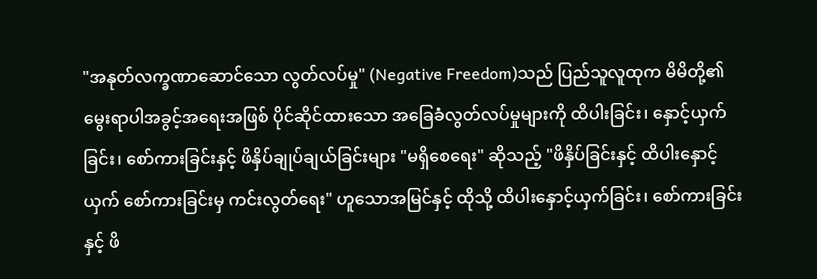"အနုတ်လက္ခဏာဆောင်သော လွတ်လပ်မှု" (Negative Freedom)သည် ပြည်သူလူထုက မိမိတို့၏မွေးရာပါအခွင့်အရေးအဖြစ် ပိုင်ဆိုင်ထားသော အခြေခံလွတ်လပ်မှုများကို ထိပါးခြင်း၊ နှောင့်ယှက် ခြင်း၊ စော်ကားခြင်းနှင့် ဖိနှိပ်ချုပ်ချယ်ခြင်းများ "မရှိစေရေး" ဆိုသည့် "ဖိနှိပ်ခြင်းနှင့် ထိပါးနှောင့်ယှက် စော်ကားခြင်းမှ ကင်းလွတ်ရေး" ဟူသောအမြင်နှင့် ထိုသို့ ထိပါးနှောင့်ယှက်ခြင်း၊ စော်ကားခြင်းနှင့် ဖိ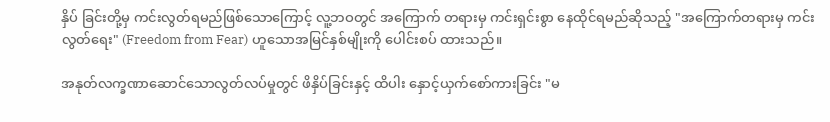နှိပ် ခြင်းတို့မှ ကင်းလွတ်ရမည်ဖြစ်သောကြောင့် လူ့ဘဝတွင် အကြောက် တရားမှ ကင်းရှင်းစွာ နေထိုင်ရမည်ဆိုသည့် "အကြောက်တရားမှ ကင်း လွတ်ရေး" (Freedom from Fear) ဟူသောအမြင်နှစ်မျိုးကို ပေါင်းစပ် ထားသည်။

အနုတ်လက္ခဏာဆောင်သောလွတ်လပ်မှုတွင် ဖိနှိပ်ခြင်းနှင့် ထိပါး နှောင့်ယှက်စော်ကားခြင်း "မ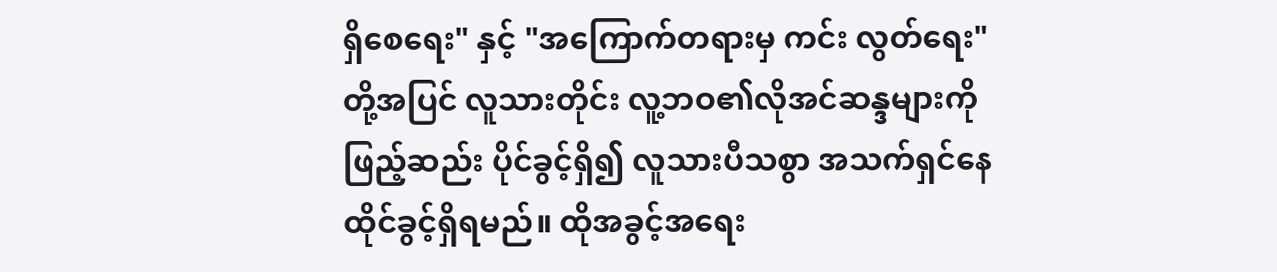ရှိစေရေး" နှင့် "အကြောက်တရားမှ ကင်း လွတ်ရေး" တို့အပြင် လူသားတိုင်း လူ့ဘဝ၏လိုအင်ဆန္ဒများကိုဖြည့်ဆည်း ပိုင်ခွင့်ရှိ၍ လူသားပီသစွာ အသက်ရှင်နေထိုင်ခွင့်ရှိရမည်။ ထိုအခွင့်အရေး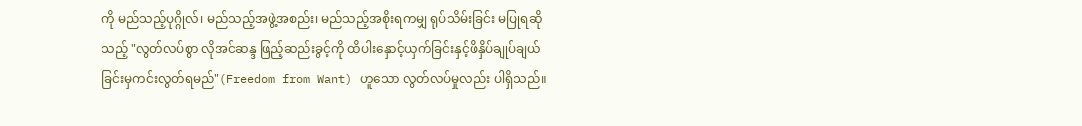ကို မည်သည့်ပုဂ္ဂိုလ်၊ မည်သည့်အဖွဲ့အစည်း၊ မည်သည့်အစိုးရကမျှ ရုပ်သိမ်းခြင်း မပြုရဆိုသည့် "လွတ်လပ်စွာ လိုအင်ဆန္ဒ ဖြည့်ဆည်းခွင့်ကို ထိပါးနှောင့်ယှက်ခြင်းနှင့်ဖိနှိပ်ချုပ်ချယ်ခြင်းမှကင်းလွတ်ရမည်"(Freedom from Want) ဟူသော လွတ်လပ်မှုလည်း ပါရှိသည်။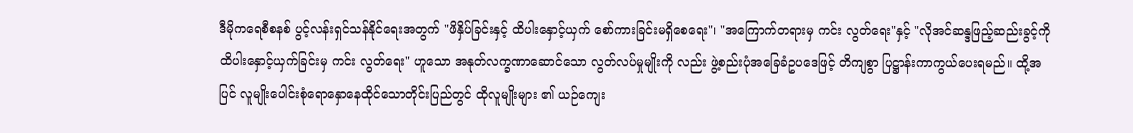ဒီမိုကရေစီစနစ် ပွင့်လန်းရှင်သန်နိုင်ရေးအတွက် "ဖိနှိပ်ခြင်းနှင့် ထိပါးနှောင့်ယှက် စော်ကားခြင်းမရှိစေရေး"၊ "အကြောက်တရားမှ ကင်း လွတ်ရေး"နှင့် "လိုအင်ဆန္ဒဖြည့်ဆည်းခွင့်ကို ထိပါးနှောင့်ယှက်ခြင်းမှ ကင်း လွတ်ရေး" ဟူသော အနုတ်လက္ခဏာဆောင်သော လွတ်လပ်မှုမျိုးကို လည်း ဖွဲ့စည်းပုံအခြေခံဥပဒေဖြင့် တိကျစွာ ပြဋ္ဌာန်းကာကွယ်ပေးရမည်။ ထို့အပြင် လူမျိုးပေါင်းစုံရောနှောနေထိုင်သောတိုင်းပြည်တွင် ထိုလူမျိုးများ ၏ ယဉ်ကျေး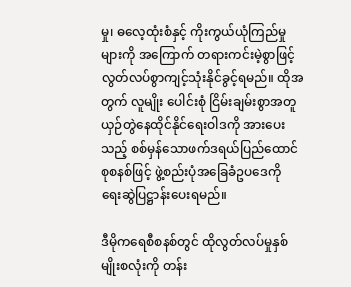မှု၊ ဓလေ့ထုံးစံနှင့် ကိုးကွယ်ယုံကြည်မှုများကို အကြောက် တရားကင်းမဲ့စွာဖြင့် လွတ်လပ်စွာကျင့်သုံးနိုင်ခွင့်ရမည်။ ထိုအတွက် လူမျိုး ပေါင်းစုံ ငြိမ်းချမ်းစွာအတူ ယှဉ်တွဲနေထိုင်နိုင်ရေးဝါဒကို အားပေးသည့် စစ်မှန်သောဖက်ဒရယ်ပြည်ထောင်စုစနစ်ဖြင့် ဖွဲ့စည်းပုံအခြေခံဥပဒေကို ရေးဆွဲပြဋ္ဌာန်းပေးရမည်။

ဒီမိုကရေစီစနစ်တွင် ထိုလွတ်လပ်မှုနှစ်မျိုးစလုံးကို တန်း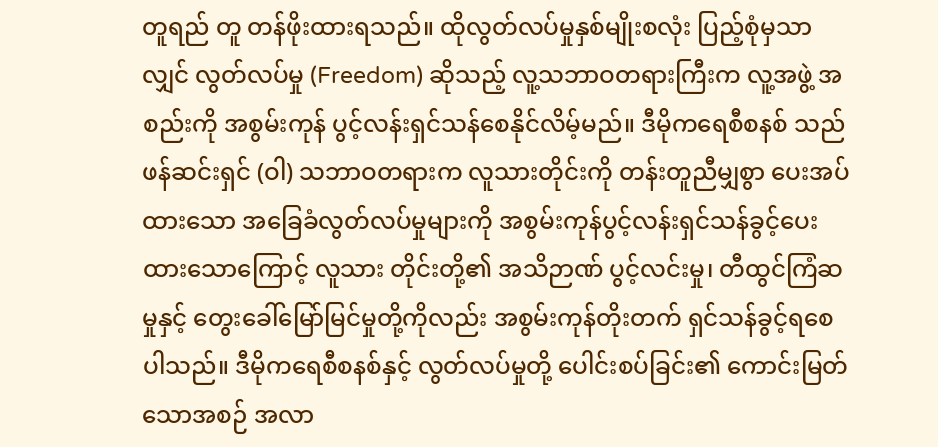တူရည် တူ တန်ဖိုးထားရသည်။ ထိုလွတ်လပ်မှုနှစ်မျိုးစလုံး ပြည့်စုံမှသာလျှင် လွတ်လပ်မှု (Freedom) ဆိုသည့် လူ့သဘာဝတရားကြီးက လူ့အဖွဲ့ အစည်းကို အစွမ်းကုန် ပွင့်လန်းရှင်သန်စေနိုင်လိမ့်မည်။ ဒီမိုကရေစီစနစ် သည် ဖန်ဆင်းရှင် (ဝါ) သဘာဝတရားက လူသားတိုင်းကို တန်းတူညီမျှစွာ ပေးအပ်ထားသော အခြေခံလွတ်လပ်မှုများကို အစွမ်းကုန်ပွင့်လန်းရှင်သန်ခွင့်ပေးထားသောကြောင့် လူသား တိုင်းတို့၏ အသိဉာဏ် ပွင့်လင်းမှု၊ တီထွင်ကြံဆမှုနှင့် တွေးခေါ်မြော်မြင်မှုတို့ကိုလည်း အစွမ်းကုန်တိုးတက် ရှင်သန်ခွင့်ရစေပါသည်။ ဒီမိုကရေစီစနစ်နှင့် လွတ်လပ်မှုတို့ ပေါင်းစပ်ခြင်း၏ ကောင်းမြတ်သောအစဉ် အလာ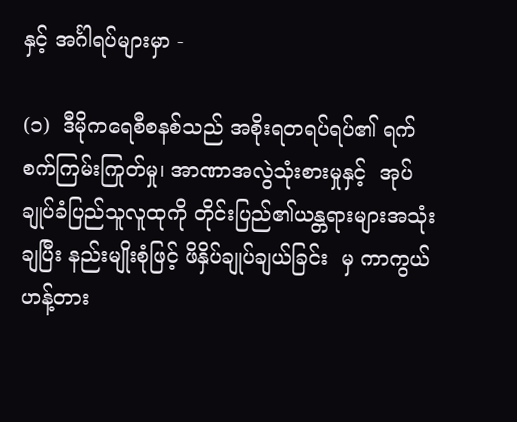နှင့် အင်္ဂါရပ်များမှာ -

(၁)  ဒီမိုကရေစီစနစ်သည် အစိုးရတရပ်ရပ်၏ ရက်စက်ကြမ်းကြုတ်မှု၊ အာဏာအလွဲသုံးစားမှုနှင့်  အုပ်ချုပ်ခံပြည်သူလူထုကို တိုင်းပြည်၏ယန္တရားများအသုံးချပြီး နည်းမျိုးစုံဖြင့် ဖိနှိပ်ချုပ်ချယ်ခြင်း  မှ ကာကွယ်ဟန့်တား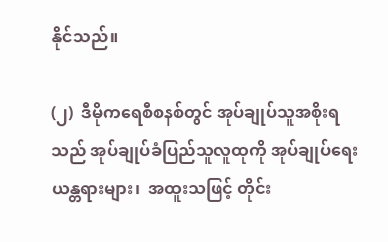နိုင်သည်။

(၂)  ဒီမိုကရေစီစနစ်တွင် အုပ်ချုပ်သူအစိုးရသည် အုပ်ချုပ်ခံပြည်သူလူထုကို အုပ်ချုပ်ရေးယန္တရားများ၊  အထူးသဖြင့် တိုင်း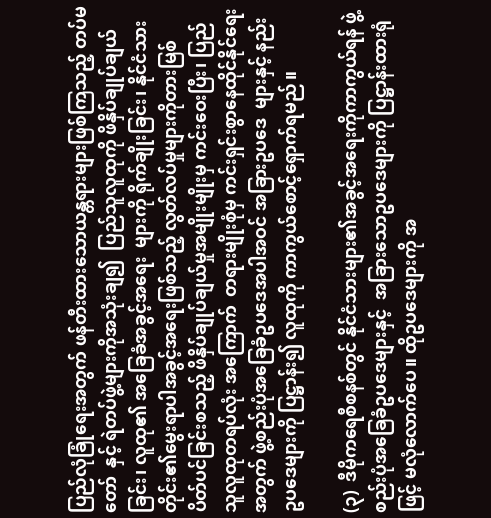ပြည်လုံခြုံရေးအတွက် ဖန်တီးထားသောယန္တရားများဖြစ်ကြသည့် တပ်မတော်  နှင့် ရဲတပ်ဖွဲ့များကိုအသုံးချ၍  ပြည်သူလူထုကို ဖိနှိပ်ချုပ်ချယ်ခြင်း၊ လူထု၏ အခြေခံအခွင့်အရေး  များကို ရိုက်ချိုးခြင်း၊ နိုင်ငံသားတိုင်း၏မွေးရာပါအခွင့်အရေးဖြစ်သည့် လွတ်လပ်မှုများကိုတားမြစ်  ပိတ်ပင်ခြင်းစသည့် ဖိနှိပ်ချုပ်ချယ်မှုအမျိုးမျိုးမှ ကင်းဝေးပြီး၊ ပြည်သူလူထုတရပ်လုံး အကြောက်  တရားမျိုးစုံမှ ကင်းရှင်းစွာနေထိုင်နိုင်ရေးအတွက် ဖွဲ့စည်းပုံအခြေခံဥပဒေအပါအဝင် အခြားဥပဒေ  များနှင့် နည်းဥပဒေများကို ပြဋ္ဌာန်း၍ လူထုကို ကာကွယ်စောင့်ရှောက်ရမည်။

(၃)  ဒီမိုကရေစီစနစ်တွင် နိုင်ငံသားများ၏အခွင့်အရေးကိုကာကွယ်ရန် ဖွဲ့စည်းပုံအခြေခံဥပဒေများနှင့်  အခြားသောဥပဒေများကို ပြဋ္ဌာန်းထားရုံဖြင့် မလုံလောက်ပေ။ ထိုဥပဒေများကို အ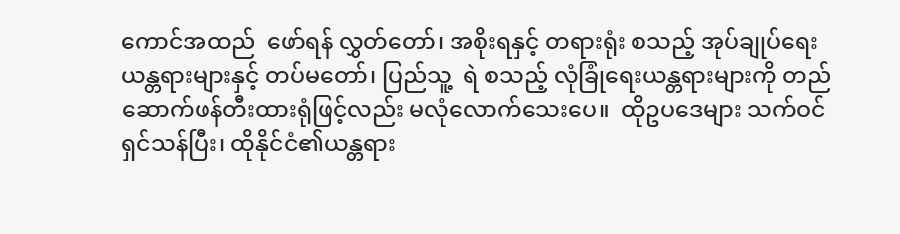ကောင်အထည်  ဖော်ရန် လွှတ်တော်၊ အစိုးရနှင့် တရားရုံး စသည့် အုပ်ချုပ်ရေးယန္တရားများနှင့် တပ်မတော်၊ ပြည်သူ့  ရဲ စသည့် လုံခြုံရေးယန္တရားများကို တည်ဆောက်ဖန်တီးထားရုံဖြင့်လည်း မလုံလောက်သေးပေ။  ထိုဥပဒေများ သက်ဝင်ရှင်သန်ပြီး၊ ထိုနိုင်ငံ၏ယန္တရား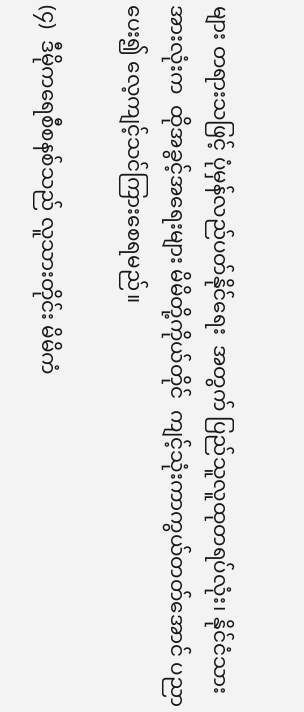များ တရားသဖြင့် ပုံမှန်လည်ပတ်နိုင်ရေး  အတွက် ပြည်သူလူထုတရပ်လုံး၊ နိုင်ငံသားအားလုံးက  ထိုအခွင့်အရေးများ မိမိတို့ကိုယ်တိုင်  ကျင့်သုံးကာကွယ်တတ်အောင် ပညာပေး၍ လေ့ကျင့်သင်ကြားစေရမည်။

(၄)  ဒီမိုကရေစီစနစ်သည် လူသားတိုင်း မိမိကံ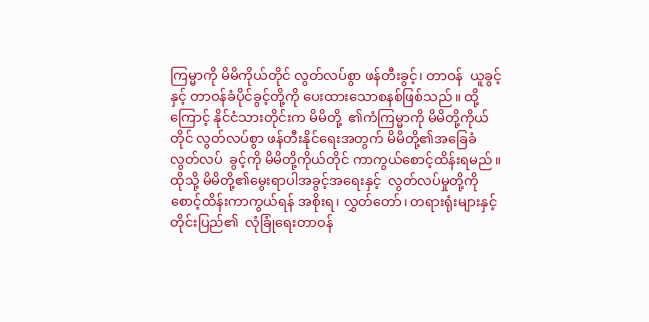ကြမ္မာကို မိမိကိုယ်တိုင် လွတ်လပ်စွာ ဖန်တီးခွင့်၊ တာဝန်  ယူခွင့်နှင့် တာဝန်ခံပိုင်ခွင့်တို့ကို ပေးထားသောစနစ်ဖြစ်သည်။ ထို့ကြောင့် နိုင်ငံသားတိုင်းက မိမိတို့  ၏ကံကြမ္မာကို မိမိတို့ကိုယ်တိုင် လွတ်လပ်စွာ ဖန်တီးနိုင်ရေးအတွက် မိမိတို့၏အခြေခံ လွတ်လပ်  ခွင့်ကို မိမိတို့ကိုယ်တိုင် ကာကွယ်စောင့်ထိန်းရမည်။ ထိုသို့ မိမိတို့၏မွေးရာပါအခွင့်အရေးနှင့်  လွတ်လပ်မှုတို့ကို စောင့်ထိန်းကာကွယ်ရန် အစိုးရ၊ လွှတ်တော်၊ တရားရုံးများနှင့် တိုင်းပြည်၏  လုံခြုံရေးတာဝန်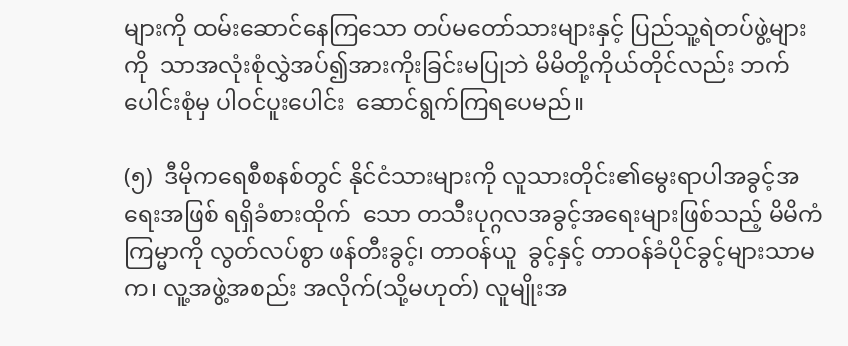များကို ထမ်းဆောင်နေကြသော တပ်မတော်သားများနှင့် ပြည်သူ့ရဲတပ်ဖွဲ့များကို  သာအလုံးစုံလွှဲအပ်၍အားကိုးခြင်းမပြုဘဲ မိမိတို့ကိုယ်တိုင်လည်း ဘက်ပေါင်းစုံမှ ပါဝင်ပူးပေါင်း  ဆောင်ရွက်ကြရပေမည်။

(၅)  ဒီမိုကရေစီစနစ်တွင် နိုင်ငံသားများကို လူသားတိုင်း၏မွေးရာပါအခွင့်အရေးအဖြစ် ရရှိခံစားထိုက်  သော တသီးပုဂ္ဂလအခွင့်အရေးများဖြစ်သည့် မိမိကံကြမ္မာကို လွတ်လပ်စွာ ဖန်တီးခွင့်၊ တာဝန်ယူ  ခွင့်နှင့် တာဝန်ခံပိုင်ခွင့်များသာမက၊ လူ့အဖွဲ့အစည်း အလိုက်(သို့မဟုတ်) လူမျိုးအ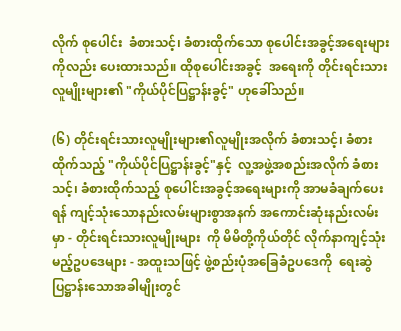လိုက် စုပေါင်း  ခံစားသင့်၊ ခံစားထိုက်သော စုပေါင်းအခွင့်အရေးများကိုလည်း ပေးထားသည်။ ထိုစုပေါင်းအခွင့်  အရေးကို တိုင်းရင်းသားလူမျိုးများ၏ "ကိုယ်ပိုင်ပြဋ္ဌာန်းခွင့်" ဟုခေါ်သည်။

(၆) တိုင်းရင်းသားလူမျိုးများ၏လူမျိုးအလိုက် ခံစားသင့်၊ ခံစားထိုက်သည့် "ကိုယ်ပိုင်ပြဋ္ဌာန်းခွင့်"နှင့်  လူ့အဖွဲ့အစည်းအလိုက် ခံစားသင့်၊ ခံစားထိုက်သည့် စုပေါင်းအခွင့်အရေးများကို အာမခံချက်ပေး  ရန် ကျင့်သုံးသောနည်းလမ်းများစွာအနက် အကောင်းဆုံးနည်းလမ်းမှာ - တိုင်းရင်းသားလူမျိုးများ  ကို မိမိတို့ကိုယ်တိုင် လိုက်နာကျင့်သုံးမည့်ဥပဒေများ - အထူးသဖြင့် ဖွဲ့စည်းပုံအခြေခံဥပဒေကို  ရေးဆွဲပြဋ္ဌာန်းသောအခါမျိုးတွင်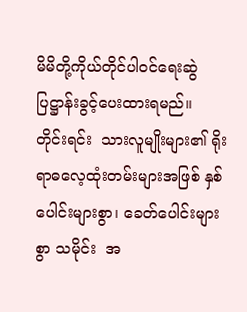မိမိတို့ကိုယ်တိုင်ပါဝင်ရေးဆွဲပြဋ္ဌာန်းခွင့်ပေးထားရမည်။  တိုင်းရင်း  သားလူမျိုးများ၏ ရိုးရာဓလေ့ထုံးတမ်းများအဖြစ် နှစ်ပေါင်းများစွာ၊ ခေတ်ပေါင်းများစွာ သမိုင်း  အ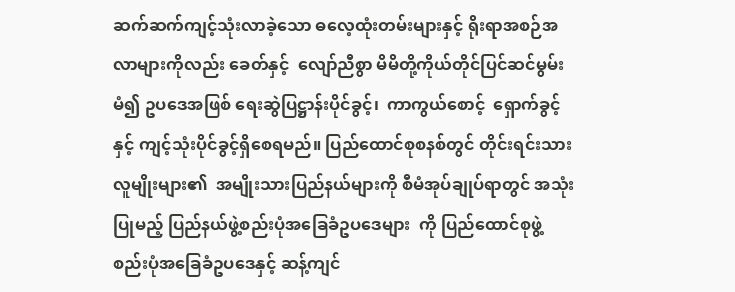ဆက်ဆက်ကျင့်သုံးလာခဲ့သော ဓလေ့ထုံးတမ်းများနှင့် ရိုးရာအစဉ်အလာများကိုလည်း ခေတ်နှင့်  လျော်ညီစွာ မိမိတို့ကိုယ်တိုင်ပြင်ဆင်မွမ်းမံ၍ ဥပဒေအဖြစ် ရေးဆွဲပြဋ္ဌာန်းပိုင်ခွင့်၊  ကာကွယ်စောင့်  ရှောက်ခွင့်နှင့် ကျင့်သုံးပိုင်ခွင့်ရှိစေရမည်။ ပြည်ထောင်စုစနစ်တွင် တိုင်းရင်းသားလူမျိုးများ၏  အမျိုးသားပြည်နယ်များကို စီမံအုပ်ချုပ်ရာတွင် အသုံးပြုမည့် ပြည်နယ်ဖွဲ့စည်းပုံအခြေခံဥပဒေများ  ကို ပြည်ထောင်စုဖွဲ့စည်းပုံအခြေခံဥပဒေနှင့် ဆန့်ကျင်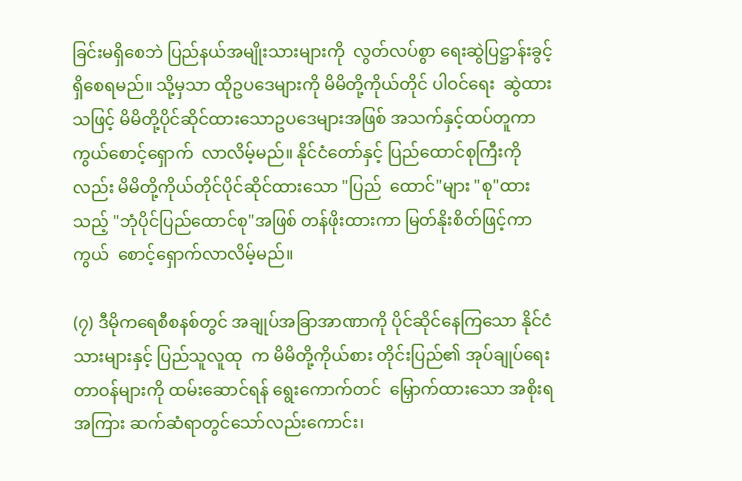ခြင်းမရှိစေဘဲ ပြည်နယ်အမျိုးသားများကို  လွတ်လပ်စွာ ရေးဆွဲပြဋ္ဌာန်းခွင့်ရှိစေရမည်။ သို့မှသာ ထိုဥပဒေများကို မိမိတို့ကိုယ်တိုင် ပါဝင်ရေး  ဆွဲထားသဖြင့် မိမိတို့ပိုင်ဆိုင်ထားသောဥပဒေများအဖြစ် အသက်နှင့်ထပ်တူကာကွယ်စောင့်ရှောက်  လာလိမ့်မည်။ နိုင်ငံတော်နှင့် ပြည်ထောင်စုကြီးကိုလည်း မိမိတို့ကိုယ်တိုင်ပိုင်ဆိုင်ထားသော "ပြည်  ထောင်"များ "စု"ထားသည့် "ဘုံပိုင်ပြည်ထောင်စု"အဖြစ် တန်ဖိုးထားကာ မြတ်နိုးစိတ်ဖြင့်ကာကွယ်  စောင့်ရှောက်လာလိမ့်မည်။

(၇) ဒီမိုကရေစီစနစ်တွင် အချုပ်အခြာအာဏာကို ပိုင်ဆိုင်နေကြသော နိုင်ငံသားများနှင့် ပြည်သူလူထု  က မိမိတို့ကိုယ်စား တိုင်းပြည်၏ အုပ်ချုပ်ရေးတာဝန်များကို ထမ်းဆောင်ရန် ရွေးကောက်တင်  မြှောက်ထားသော အစိုးရအကြား ဆက်ဆံရာတွင်သော်လည်းကောင်း၊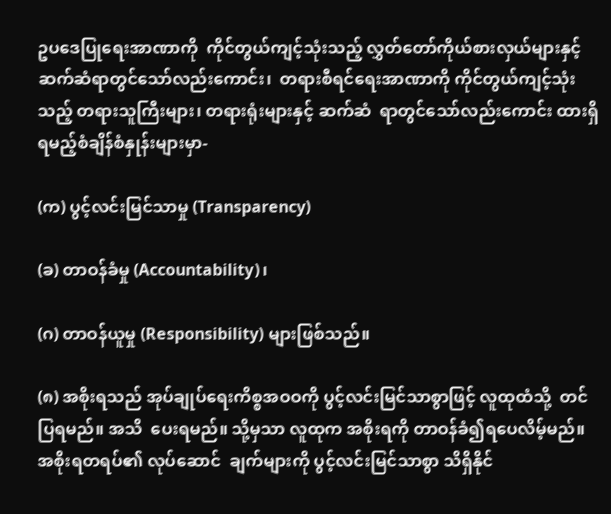ဥပဒေပြုရေးအာဏာကို  ကိုင်တွယ်ကျင့်သုံးသည့် လွှတ်တော်ကိုယ်စားလှယ်များနှင့် ဆက်ဆံရာတွင်သော်လည်းကောင်း၊  တရားစီရင်ရေးအာဏာကို ကိုင်တွယ်ကျင့်သုံးသည့် တရားသူကြီးများ၊ တရားရုံးများနှင့် ဆက်ဆံ  ရာတွင်သော်လည်းကောင်း ထားရှိရမည့်စံချိန်စံနှုန်းများမှာ-

(က) ပွင့်လင်းမြင်သာမှု (Transparency)

(ခ) တာဝန်ခံမှု (Accountability)၊

(ဂ) တာဝန်ယူမှု (Responsibility) များဖြစ်သည်။

(၈) အစိုးရသည် အုပ်ချုပ်ရေးကိစ္စအဝဝကို ပွင့်လင်းမြင်သာစွာဖြင့် လူထုထံသို့  တင်ပြရမည်။ အသိ  ပေးရမည်။ သို့မှသာ လူထုက အစိုးရကို တာဝန်ခံ၍ရပေလိမ့်မည်။ အစိုးရတရပ်၏ လုပ်ဆောင်  ချက်များကို ပွင့်လင်းမြင်သာစွာ သိရှိနိုင်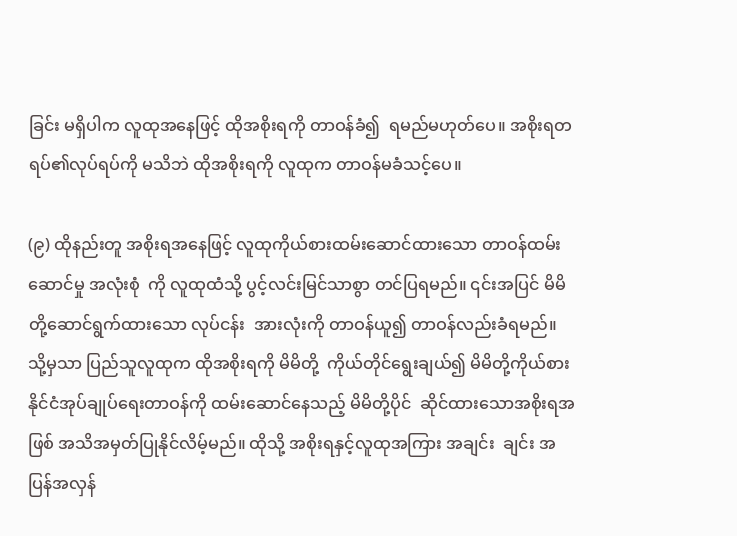ခြင်း မရှိပါက လူထုအနေဖြင့် ထိုအစိုးရကို တာဝန်ခံ၍  ရမည်မဟုတ်ပေ။ အစိုးရတရပ်၏လုပ်ရပ်ကို မသိဘဲ ထိုအစိုးရကို လူထုက တာဝန်မခံသင့်ပေ။

(၉) ထိုနည်းတူ အစိုးရအနေဖြင့် လူထုကိုယ်စားထမ်းဆောင်ထားသော တာဝန်ထမ်းဆောင်မှု အလုံးစုံ  ကို လူထုထံသို့ ပွင့်လင်းမြင်သာစွာ တင်ပြရမည်။ ၎င်းအပြင် မိမိတို့ဆောင်ရွက်ထားသော လုပ်ငန်း  အားလုံးကို တာဝန်ယူ၍ တာဝန်လည်းခံရမည်။ သို့မှသာ ပြည်သူလူထုက ထိုအစိုးရကို မိမိတို့  ကိုယ်တိုင်ရွေးချယ်၍ မိမိတို့ကိုယ်စား နိုင်ငံအုပ်ချုပ်ရေးတာဝန်ကို ထမ်းဆောင်နေသည့် မိမိတို့ပိုင်  ဆိုင်ထားသောအစိုးရအဖြစ် အသိအမှတ်ပြုနိုင်လိမ့်မည်။ ထိုသို့ အစိုးရနှင့်လူထုအကြား အချင်း  ချင်း အပြန်အလှန်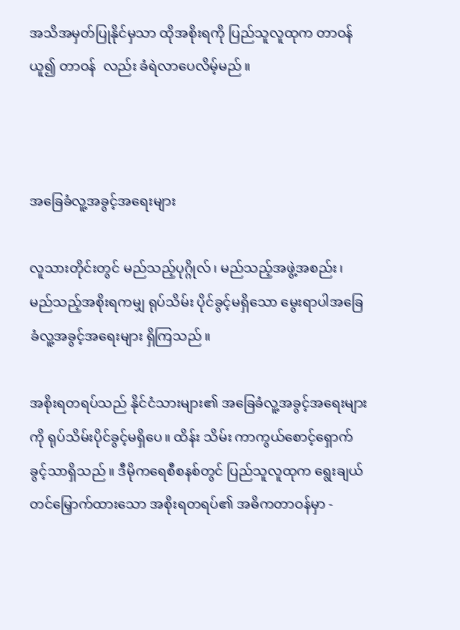အသိအမှတ်ပြုနိုင်မှသာ ထိုအစိုးရကို ပြည်သူလူထုက တာဝန်ယူ၍ တာဝန်  လည်း ခံရဲလာပေလိမ့်မည်။



အခြေခံလူ့အခွင့်အရေးများ

လူသားတိုင်းတွင် မည်သည့်ပုဂ္ဂိုလ်၊ မည်သည့်အဖွဲ့အစည်း၊ မည်သည့်အစိုးရကမျှ ရုပ်သိမ်း ပိုင်ခွင့်မရှိသော မွေးရာပါအခြေခံလူ့အခွင့်အရေးများ ရှိကြသည်။

အစိုးရတရပ်သည် နိုင်ငံသားများ၏ အခြေခံလူ့အခွင့်အရေးများကို ရုပ်သိမ်းပိုင်ခွင့်မရှိပေ။ ထိန်း သိမ်း ကာကွယ်စောင့်ရှောက်ခွင့်သာရှိသည်။ ဒီမိုကရေစီစနစ်တွင် ပြည်သူလူထုက ရွေးချယ်တင်မြှောက်ထားသော အစိုးရတရပ်၏ အဓိကတာဝန်မှာ -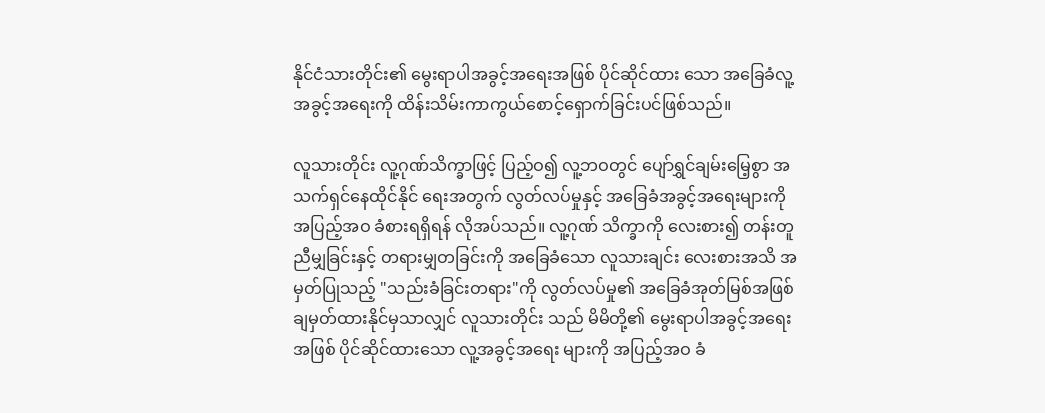နိုင်ငံသားတိုင်း၏ မွေးရာပါအခွင့်အရေးအဖြစ် ပိုင်ဆိုင်ထား သော အခြေခံလူ့အခွင့်အရေးကို ထိန်းသိမ်းကာကွယ်စောင့်ရှောက်ခြင်းပင်ဖြစ်သည်။

လူသားတိုင်း လူ့ဂုဏ်သိက္ခာဖြင့် ပြည့်ဝ၍ လူ့ဘဝတွင် ပျော်ရွှင်ချမ်းမြေ့စွာ အသက်ရှင်နေထိုင်နိုင် ရေးအတွက် လွတ်လပ်မှုနှင့် အခြေခံအခွင့်အရေးများကို အပြည့်အဝ ခံစားရရှိရန် လိုအပ်သည်။ လူ့ဂုဏ် သိက္ခာကို လေးစား၍ တန်းတူညီမျှခြင်းနှင့် တရားမျှတခြင်းကို အခြေခံသော လူသားချင်း လေးစားအသိ အမှတ်ပြုသည့် "သည်းခံခြင်းတရား"ကို လွတ်လပ်မှု၏ အခြေခံအုတ်မြစ်အဖြစ် ချမှတ်ထားနိုင်မှသာလျှင် လူသားတိုင်း သည် မိမိတို့၏ မွေးရာပါအခွင့်အရေး အဖြစ် ပိုင်ဆိုင်ထားသော လူ့အခွင့်အရေး များကို အပြည့်အဝ ခံ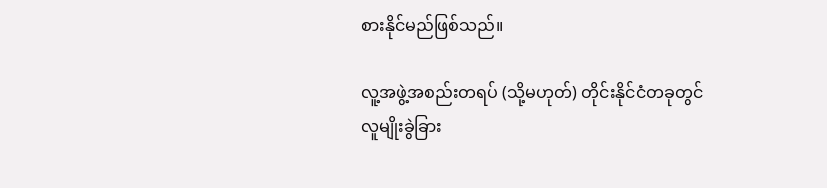စားနိုင်မည်ဖြစ်သည်။

လူ့အဖွဲ့အစည်းတရပ် (သို့မဟုတ်) တိုင်းနိုင်ငံတခုတွင် လူမျိုးခွဲခြား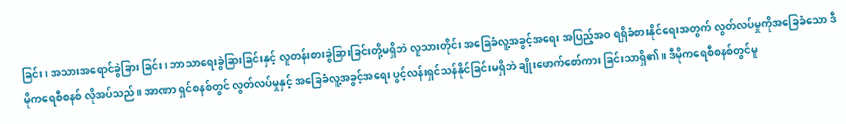ခြင်း၊ အသားအရောင်ခွဲခြား ခြင်း၊ ဘာသာရေးခွဲခြားခြင်းနှင့် လူတန်းစားခွဲခြားခြင်းတို့မရှိဘဲ လူသားတိုင်း အခြေခံလူ့အခွင့်အရေး အပြည့်အဝ ရရှိခံစားနိုင်ရေးအတွက် လွတ်လပ်မှုကိုအခြေခံသော ဒီမိုကရေစီစနစ် လိုအပ်သည်။ အာဏာ ရှင်စနစ်တွင် လွတ်လပ်မှုနှင့် အခြေခံလူ့အခွင့်အရေး ပွင့်လန်းရှင်သန်နိုင်ခြင်းမရှိဘဲ ချိုးဖောက်စော်ကား ခြင်းသာရှိ၏။ ဒီမိုကရေစီစနစ်တွင်မူ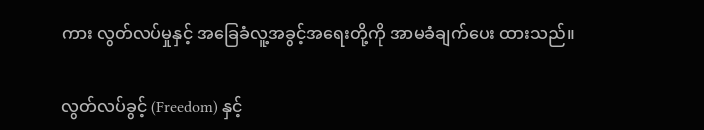ကား လွတ်လပ်မှုနှင့် အခြေခံလူ့အခွင့်အရေးတို့ကို အာမခံချက်ပေး ထားသည်။

လွတ်လပ်ခွင့် (Freedom) နှင့်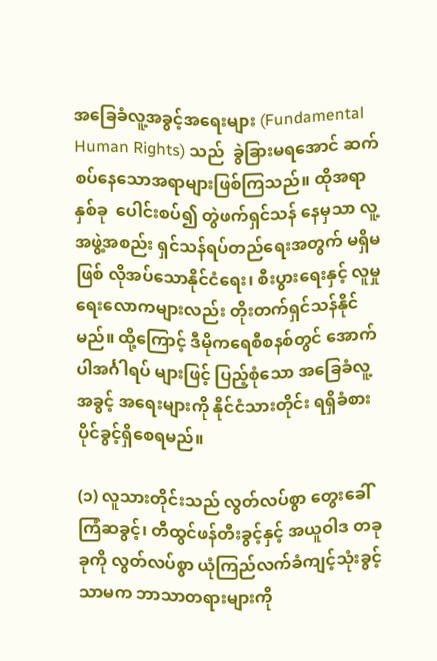အခြေခံလူ့အခွင့်အရေးများ (Fundamental Human Rights) သည်  ခွဲခြားမရအောင် ဆက်စပ်နေသောအရာများဖြစ်ကြသည်။ ထိုအရာနှစ်ခု  ပေါင်းစပ်၍ တွဲဖက်ရှင်သန် နေမှသာ လူ့အဖွဲ့အစည်း ရှင်သန်ရပ်တည်ရေးအတွက် မရှိမဖြစ် လိုအပ်သောနိုင်ငံရေး၊ စီးပွားရေးနှင့် လူမှု ရေးလောကများလည်း တိုးတက်ရှင်သန်နိုင်မည်။ ထို့ကြောင့် ဒီမိုကရေစီစနစ်တွင် အောက်ပါအင်္ဂါရပ် များဖြင့် ပြည့်စုံသော အခြေခံလူ့အခွင့် အရေးများကို နိုင်ငံသားတိုင်း ရရှိခံစားပိုင်ခွင့်ရှိစေရမည်။

(၁) လူသားတိုင်းသည် လွတ်လပ်စွာ တွေးခေါ်ကြံဆခွင့်၊ တီထွင်ဖန်တီးခွင့်နှင့် အယူဝါဒ တခုခုကို လွတ်လပ်စွာ ယုံကြည်လက်ခံကျင့်သုံးခွင့်သာမက ဘာသာတရားများကို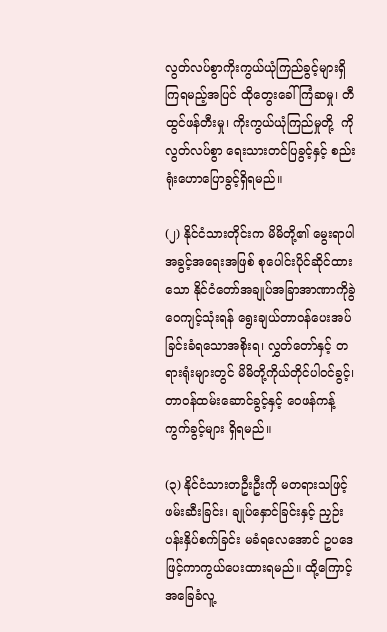လွတ်လပ်စွာကိုးကွယ်ယုံကြည်ခွင့်များရှိကြရမည့်အပြင် ထိုတွေးခေါ်ကြံဆမှု၊ တီထွင်ဖန်တီးမှု၊ ကိုးကွယ်ယုံကြည်မှုတို့  ကို လွတ်လပ်စွာ ရေးသားတင်ပြခွင့်နှင့် စည်းရုံးဟောပြောခွင့်ရှိရမည်။

(၂) နိုင်ငံသားတိုင်းက မိမိတို့၏ မွေးရာပါအခွင့်အရေးအဖြစ် စုပေါင်းပိုင်ဆိုင်ထားသော နိုင်ငံတော်အချုပ်အခြာအာဏာကိုခွဲဝေကျင့်သုံးရန် ရွေးချယ်တာဝန်ပေးအပ်ခြင်းခံရသောအစိုးရ၊ လွှတ်တော်နှင့် တရားရုံးများတွင် မိမိတို့ကိုယ်တိုင်ပါဝင်ခွင့်၊ တာဝန်ထမ်းဆောင်ခွင့်နှင့် ဝေဖန်ကန့်ကွက်ခွင့်များ ရှိရမည်။

(၃) နိုင်ငံသားတဦးဦးကို မတရားသဖြင့် ဖမ်းဆီးခြင်း၊ ချုပ်နှောင်ခြင်းနှင့် ညှဉ်းပန်းနှိပ်စက်ခြင်း မခံရလေအောင် ဥပဒေဖြင့်ကာကွယ်ပေးထားရမည်။ ထို့ကြောင့်  အခြေခံလူ့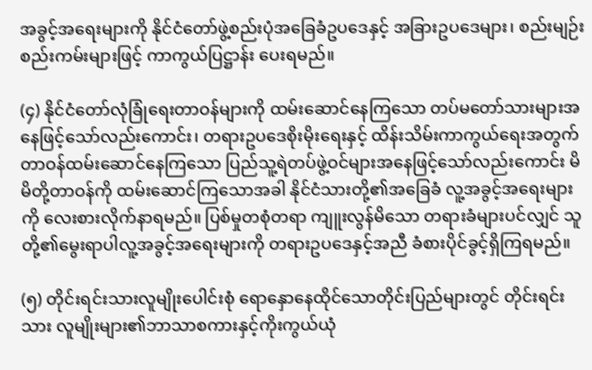အခွင့်အရေးများကို နိုင်ငံတော်ဖွဲ့စည်းပုံအခြေခံဥပဒေနှင့် အခြားဥပဒေများ၊ စည်းမျဉ်းစည်းကမ်းများဖြင့် ကာကွယ်ပြဋ္ဌာန်း ပေးရမည်။

(၄) နိုင်ငံတော်လုံခြုံရေးတာဝန်များကို ထမ်းဆောင်နေကြသော တပ်မတော်သားများအနေဖြင့်သော်လည်းကောင်း၊ တရားဥပဒေစိုးမိုးရေးနှင့် ထိန်းသိမ်းကာကွယ်ရေးအတွက် တာဝန်ထမ်းဆောင်နေကြသော ပြည်သူ့ရဲတပ်ဖွဲ့ဝင်များအနေဖြင့်သော်လည်းကောင်း မိမိတို့တာဝန်ကို ထမ်းဆောင်ကြသောအခါ နိုင်ငံသားတို့၏အခြေခံ လူ့အခွင့်အရေးများကို လေးစားလိုက်နာရမည်။ ပြစ်မှုတစုံတရာ ကျူးလွန်မိသော တရားခံများပင်လျှင် သူတို့၏မွေးရာပါလူ့အခွင့်အရေးများကို တရားဥပဒေနှင့်အညီ ခံစားပိုင်ခွင့်ရှိကြရမည်။

(၅) တိုင်းရင်းသားလူမျိုးပေါင်းစုံ ရောနှောနေထိုင်သောတိုင်းပြည်များတွင် တိုင်းရင်းသား လူမျိုးများ၏ဘာသာစကားနှင့်ကိုးကွယ်ယုံ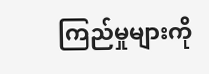ကြည်မှုများကို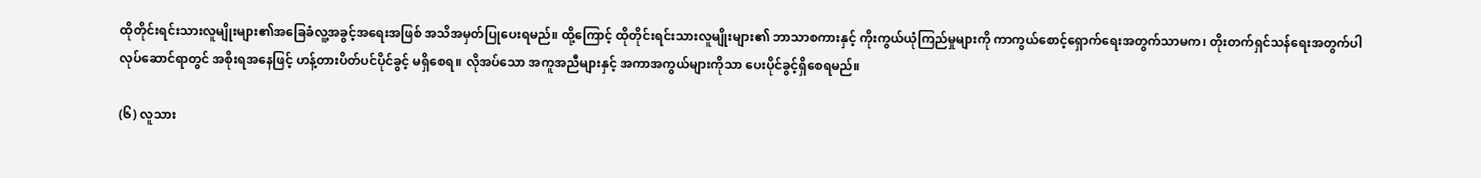ထိုတိုင်းရင်းသားလူမျိုးများ၏အခြေခံလူ့အခွင့်အရေးအဖြစ် အသိအမှတ်ပြုပေးရမည်။ ထို့ကြောင့် ထိုတိုင်းရင်းသားလူမျိုးများ၏ ဘာသာစကားနှင့် ကိုးကွယ်ယုံကြည်မှုများကို ကာကွယ်စောင့်ရှောက်ရေးအတွက်သာမက၊ တိုးတက်ရှင်သန်ရေးအတွက်ပါ လုပ်ဆောင်ရာတွင် အစိုးရအနေဖြင့် ဟန့်တားပိတ်ပင်ပိုင်ခွင့် မရှိစေရ။ လိုအပ်သော အကူအညီများနှင့် အကာအကွယ်များကိုသာ ပေးပိုင်ခွင့်ရှိစေရမည်။

(၆) လူသား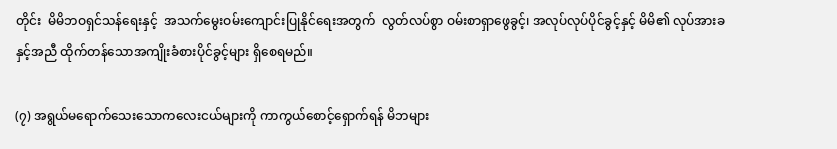တိုင်း  မိမိဘဝရှင်သန်ရေးနှင့်  အသက်မွေးဝမ်းကျောင်းပြုနိုင်ရေးအတွက်  လွတ်လပ်စွာ ဝမ်းစာရှာဖွေခွင့်၊ အလုပ်လုပ်ပိုင်ခွင့်နှင့် မိမိ၏ လုပ်အားခနှင့်အညီ ထိုက်တန်သောအကျိုးခံစားပိုင်ခွင့်များ ရှိစေရမည်။

(၇) အရွယ်မရောက်သေးသောကလေးငယ်များကို ကာကွယ်စောင့်ရှောက်ရန် မိဘများ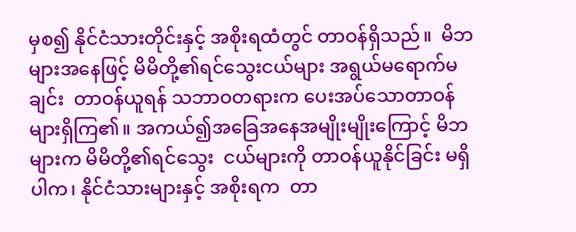မှစ၍ နိုင်ငံသားတိုင်းနှင့် အစိုးရထံတွင် တာဝန်ရှိသည်။  မိဘများအနေဖြင့် မိမိတို့၏ရင်သွေးငယ်များ အရွယ်မရောက်မချင်း  တာဝန်ယူရန် သဘာဝတရားက ပေးအပ်သောတာဝန်များရှိကြ၏။ အကယ်၍အခြေအနေအမျိုးမျိုးကြောင့် မိဘများက မိမိတို့၏ရင်သွေး  ငယ်များကို တာဝန်ယူနိုင်ခြင်း မရှိပါက၊ နိုင်ငံသားများနှင့် အစိုးရက  တာ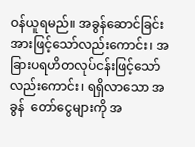ဝန်ယူရမည်။ အခွန်ဆောင်ခြင်းအားဖြင့်သော်လည်းကောင်း၊ အခြားပရဟိတလုပ်ငန်းဖြင့်သော်လည်းကောင်း၊ ရရှိလာသော အခွန်  တော်ငွေများကို အ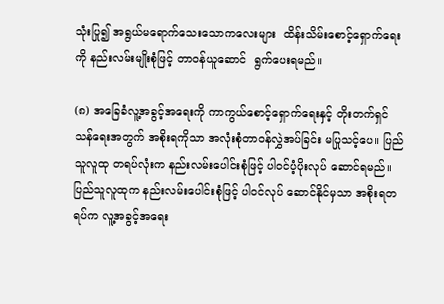သုံးပြု၍ အရွယ်မရောက်သေးသောကလေးများ  ထိန်းသိမ်းစောင့်ရှောက်ရေးကို နည်းလမ်းမျိုးစုံဖြင့် တာဝန်ယူဆောင်  ရွက်ပေးရမည်။

(၈) အခြေခံလူ့အခွင့်အရေးကို ကာကွယ်စောင့်ရှောက်ရေးနှင့် တိုးတက်ရှင် သန်ရေးအတွက် အစိုးရကိုသာ အလုံးစုံတာဝန်လွှဲအပ်ခြင်း မပြုသင့်ပေ။ ပြည်သူလူထု တရပ်လုံးက နည်းလမ်းပေါင်းစုံဖြင့် ပါဝင်ပံ့ပိုးလုပ် ဆောင်ရမည်။ ပြည်သူလူထုက နည်းလမ်းပေါင်းစုံဖြင့် ပါဝင်လုပ် ဆောင်နိုင်မှသာ အစိုးရတရပ်က လူ့အခွင့်အရေး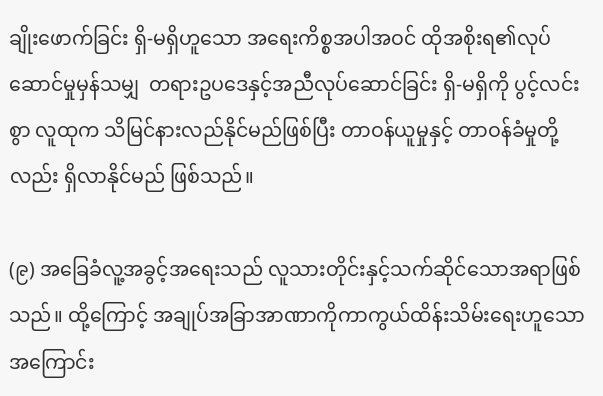ချိုးဖောက်ခြင်း ရှိ-မရှိဟူသော အရေးကိစ္စအပါအဝင် ထိုအစိုးရ၏လုပ်ဆောင်မှုမှန်သမျှ  တရားဥပဒေနှင့်အညီလုပ်ဆောင်ခြင်း ရှိ-မရှိကို ပွင့်လင်းစွာ လူထုက သိမြင်နားလည်နိုင်မည်ဖြစ်ပြီး တာဝန်ယူမှုနှင့် တာဝန်ခံမှုတို့လည်း ရှိလာနိုင်မည် ဖြစ်သည်။

(၉) အခြေခံလူ့အခွင့်အရေးသည် လူသားတိုင်းနှင့်သက်ဆိုင်သောအရာဖြစ်သည်။ ထို့ကြောင့် အချုပ်အခြာအာဏာကိုကာကွယ်ထိန်းသိမ်းရေးဟူသောအကြောင်း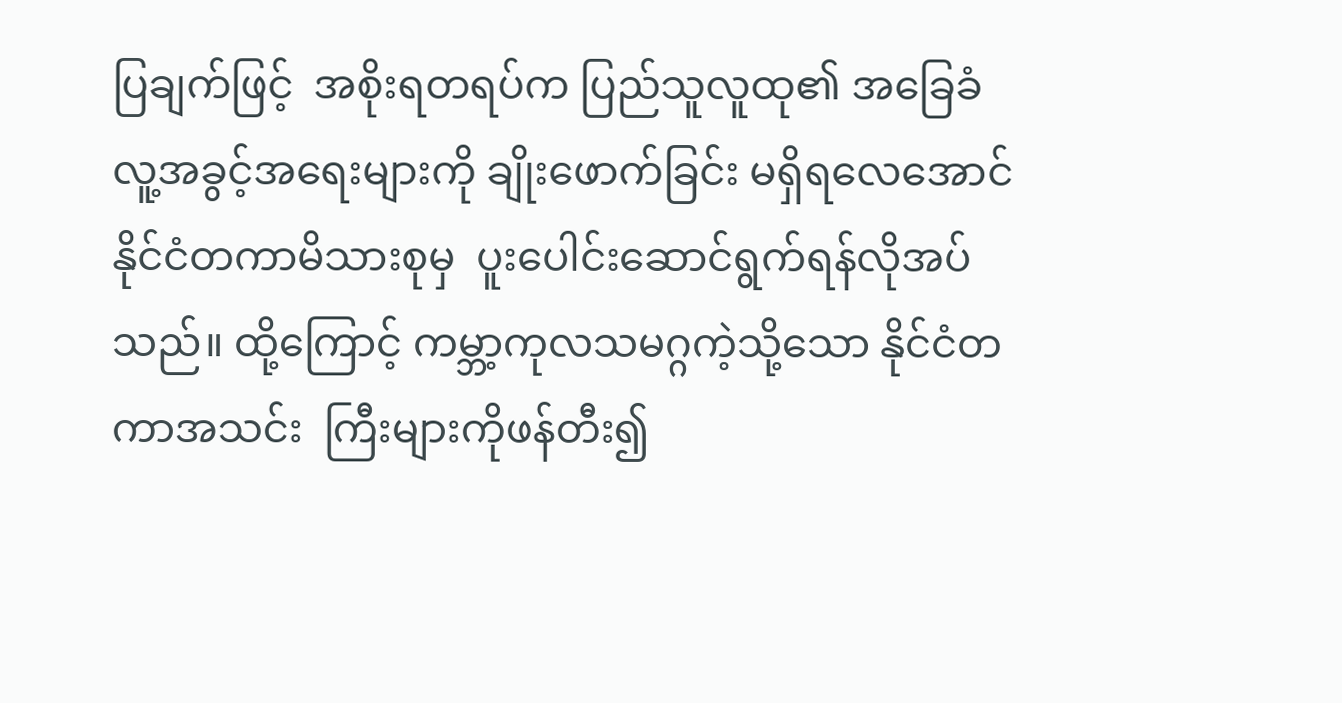ပြချက်ဖြင့်  အစိုးရတရပ်က ပြည်သူလူထု၏ အခြေခံလူ့အခွင့်အရေးများကို ချိုးဖောက်ခြင်း မရှိရလေအောင် နိုင်ငံတကာမိသားစုမှ  ပူးပေါင်းဆောင်ရွက်ရန်လိုအပ်သည်။ ထို့ကြောင့် ကမ္ဘာ့ကုလသမဂ္ဂကဲ့သို့သော နိုင်ငံတကာအသင်း  ကြီးများကိုဖန်တီး၍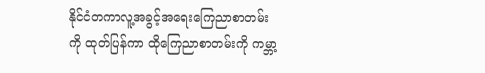နိုင်ငံတကာလူ့အခွင့်အရေးကြေညာစာတမ်းကို ထုတ်ပြန်ကာ ထိုကြေညာစာတမ်းကို ကမ္ဘာ့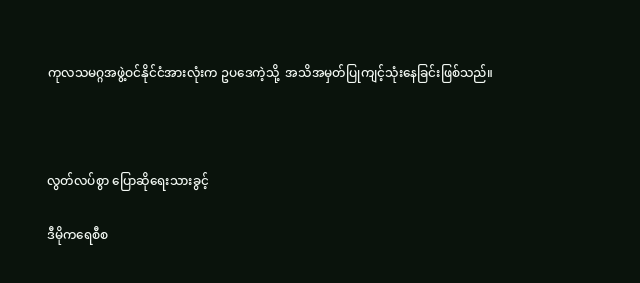ကုလသမဂ္ဂအဖွဲ့ဝင်နိုင်ငံအားလုံးက ဥပဒေကဲ့သို့  အသိအမှတ်ပြုကျင့်သုံးနေခြင်းဖြစ်သည်။



လွတ်လပ်စွာ ပြောဆိုရေးသားခွင့်

ဒီမိုကရေစီစ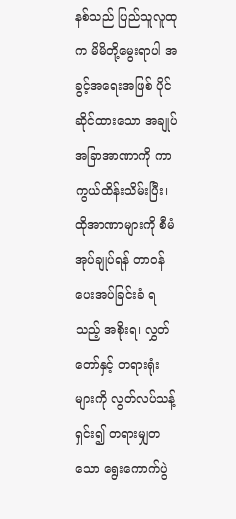နစ်သည် ပြည်သူလူထုက မိမိတို့မွေးရာပါ အခွင့်အရေးအဖြစ် ပိုင်ဆိုင်ထားသော အချုပ်အခြာအာဏာကို ကာကွယ်ထိန်းသိမ်းပြီး၊ ထိုအာဏာများကို စီမံအုပ်ချုပ်ရန် တာဝန်ပေးအပ်ခြင်းခံ ရသည့် အစိုးရ၊ လွှတ်တော်နှင့် တရားရုံးများကို လွတ်လပ်သန့်ရှင်း၍ တရားမျှတသော ရွေးကောက်ပွဲ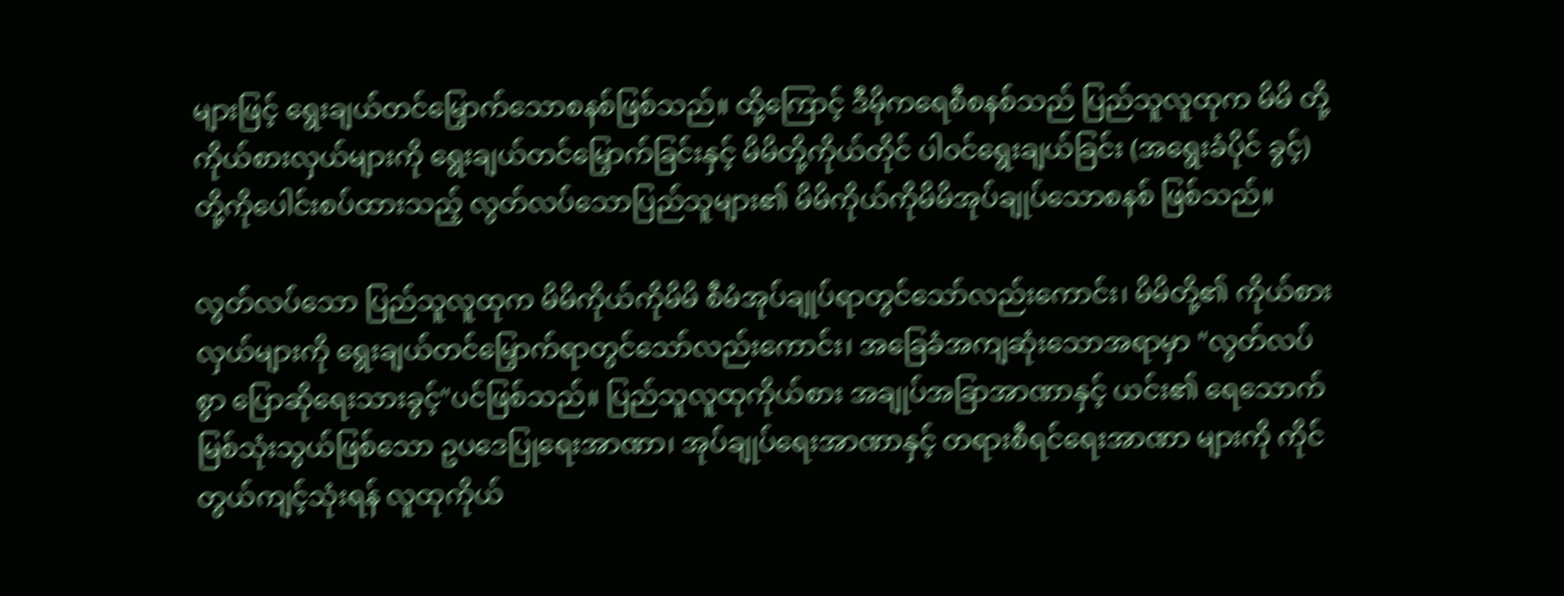များဖြင့် ရွေးချယ်တင်မြှောက်သောစနစ်ဖြစ်သည်။ ထို့ကြောင့် ဒီမိုကရေစီစနစ်သည် ပြည်သူလူထုက မိမိ တို့ကိုယ်စားလှယ်များကို ရွေးချယ်တင်မြှောက်ခြင်းနှင့် မိမိတို့ကိုယ်တိုင် ပါဝင်ရွေးချယ်ခြင်း (အရွေးခံပိုင် ခွင့်) တို့ကိုပေါင်းစပ်ထားသည့် လွတ်လပ်သောပြည်သူများ၏ မိမိကိုယ်ကိုမိမိအုပ်ချုပ်သောစနစ် ဖြစ်သည်။

လွတ်လပ်သော ပြည်သူလူထုက မိမိကိုယ်ကိုမိမိ စီမံအုပ်ချုပ်ရာတွင်သော်လည်းကောင်း၊ မိမိတို့၏ ကိုယ်စားလှယ်များကို ရွေးချယ်တင်မြှောက်ရာတွင်သော်လည်းကောင်း၊ အခြေခံအကျဆုံးသောအရာမှာ "လွတ်လပ်စွာ ပြောဆိုရေးသားခွင့်"ပင်ဖြစ်သည်။ ပြည်သူလူထုကိုယ်စား အချုပ်အခြာအာဏာနှင့် ယင်း၏ ရေသောက်မြစ်သုံးသွယ်ဖြစ်သော ဥပဒေပြုရေးအာဏာ၊ အုပ်ချုပ်ရေးအာဏာနှင့် တရားစီရင်ရေးအာဏာ များကို ကိုင်တွယ်ကျင့်သုံးရန် လူထုကိုယ်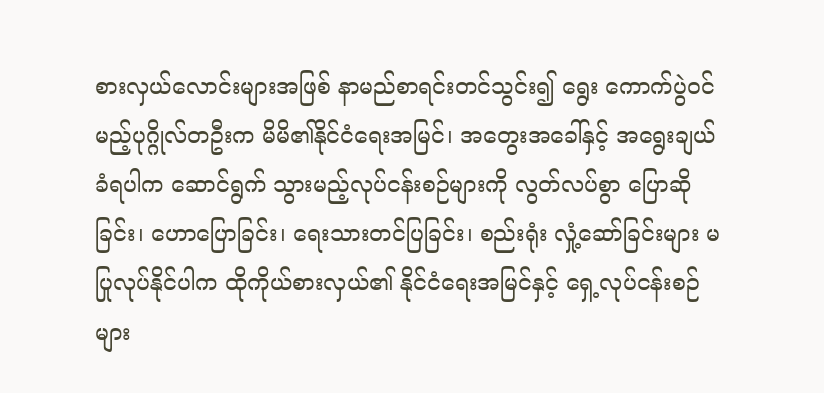စားလှယ်လောင်းများအဖြစ် နာမည်စာရင်းတင်သွင်း၍ ရွေး ကောက်ပွဲဝင်မည့်ပုဂ္ဂိုလ်တဦးက မိမိ၏နိုင်ငံရေးအမြင်၊ အတွေးအခေါ်နှင့် အရွေးချယ်ခံရပါက ဆောင်ရွက် သွားမည့်လုပ်ငန်းစဉ်များကို လွတ်လပ်စွာ ပြောဆိုခြင်း၊ ဟောပြောခြင်း၊ ရေးသားတင်ပြခြင်း၊ စည်းရုံး လှုံ့ဆော်ခြင်းများ မပြုလုပ်နိုင်ပါက ထိုကိုယ်စားလှယ်၏ နိုင်ငံရေးအမြင်နှင့် ရှေ့လုပ်ငန်းစဉ်များ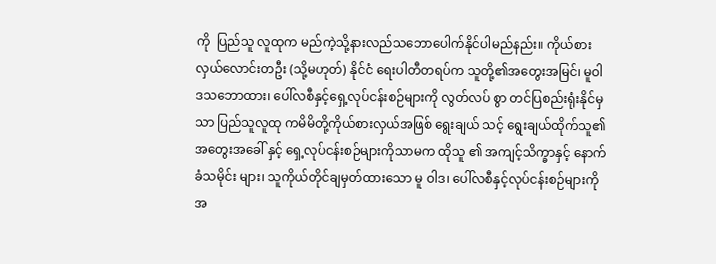ကို  ပြည်သူ လူထုက မည်ကဲ့သို့နားလည်သဘောပေါက်နိုင်ပါမည်နည်း။ ကိုယ်စားလှယ်လောင်းတဦး (သို့မဟုတ်) နိုင်ငံ ရေးပါတီတရပ်က သူတို့၏အတွေးအမြင်၊ မူဝါဒသဘောထား၊ ပေါ်လစီနှင့်ရှေ့လုပ်ငန်းစဉ်များကို လွတ်လပ် စွာ တင်ပြစည်းရုံးနိုင်မှသာ ပြည်သူလူထု ကမိမိတို့ကိုယ်စားလှယ်အဖြစ် ရွေးချယ် သင့် ရွေးချယ်ထိုက်သူ၏ အတွေးအခေါ် နှင့် ရှေ့လုပ်ငန်းစဉ်များကိုသာမက ထိုသူ ၏ အကျင့်သိက္ခာနှင့် နောက်ခံသမိုင်း များ၊ သူကိုယ်တိုင်ချမှတ်ထားသော မူ ဝါဒ၊ ပေါ်လစီနှင့်လုပ်ငန်းစဉ်များကို အ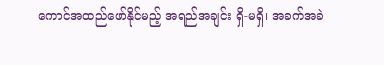ကောင်အထည်ဖော်နိုင်မည့် အရည်အချင်း ရှိ-မရှိ၊ အခက်အခဲ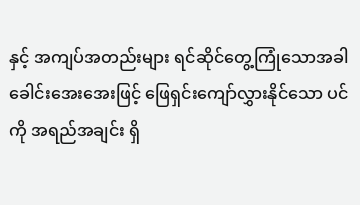နှင့် အကျပ်အတည်းများ ရင်ဆိုင်တွေ့ကြုံသောအခါ ခေါင်းအေးအေးဖြင့် ဖြေရှင်းကျော်လွှားနိုင်သော ပင်ကို အရည်အချင်း ရှိ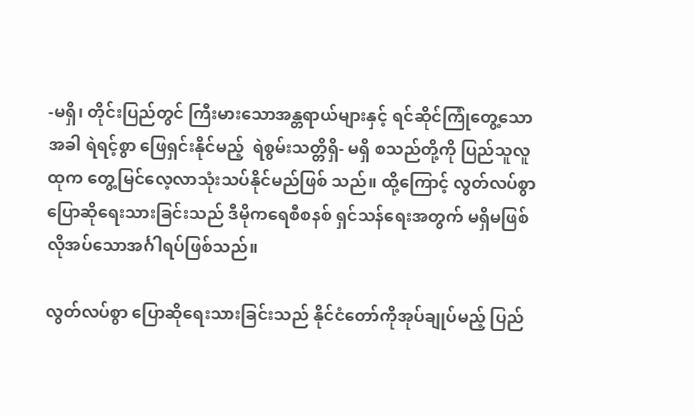-မရှိ၊ တိုင်းပြည်တွင် ကြီးမားသောအန္တရာယ်များနှင့် ရင်ဆိုင်ကြုံတွေ့သောအခါ ရဲရင့်စွာ ဖြေရှင်းနိုင်မည့်  ရဲစွမ်းသတ္တိရှိ- မရှိ စသည်တို့ကို ပြည်သူလူထုက တွေ့မြင်လေ့လာသုံးသပ်နိုင်မည်ဖြစ် သည်။ ထို့ကြောင့် လွတ်လပ်စွာ ပြောဆိုရေးသားခြင်းသည် ဒီမိုကရေစီစနစ် ရှင်သန်ရေးအတွက် မရှိမဖြစ် လိုအပ်သောအင်္ဂါရပ်ဖြစ်သည်။

လွတ်လပ်စွာ ပြောဆိုရေးသားခြင်းသည် နိုင်ငံတော်ကိုအုပ်ချုပ်မည့် ပြည်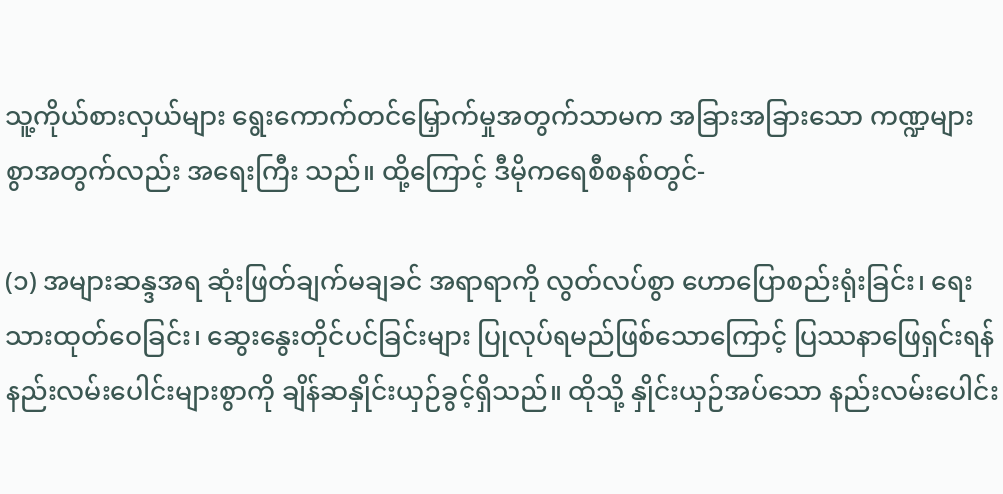သူ့ကိုယ်စားလှယ်များ ရွေးကောက်တင်မြှောက်မှုအတွက်သာမက အခြားအခြားသော ကဏ္ဍများစွာအတွက်လည်း အရေးကြီး သည်။ ထို့ကြောင့် ဒီမိုကရေစီစနစ်တွင်-

(၁) အများဆန္ဒအရ ဆုံးဖြတ်ချက်မချခင် အရာရာကို လွတ်လပ်စွာ ဟောပြောစည်းရုံးခြင်း၊ ရေးသားထုတ်ဝေခြင်း၊ ဆွေးနွေးတိုင်ပင်ခြင်းများ ပြုလုပ်ရမည်ဖြစ်သောကြောင့် ပြဿနာဖြေရှင်းရန် နည်းလမ်းပေါင်းများစွာကို ချိန်ဆနှိုင်းယှဉ်ခွင့်ရှိသည်။ ထိုသို့ နှိုင်းယှဉ်အပ်သော နည်းလမ်းပေါင်း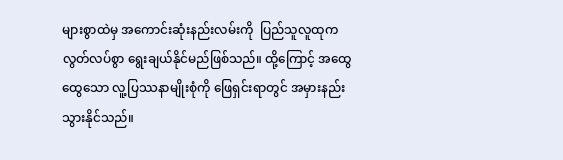များစွာထဲမှ အကောင်းဆုံးနည်းလမ်းကို  ပြည်သူလူထုက လွတ်လပ်စွာ ရွေးချယ်နိုင်မည်ဖြစ်သည်။ ထို့ကြောင့် အထွေထွေသော လူ့ပြဿနာမျိုးစုံကို ဖြေရှင်းရာတွင် အမှားနည်းသွားနိုင်သည်။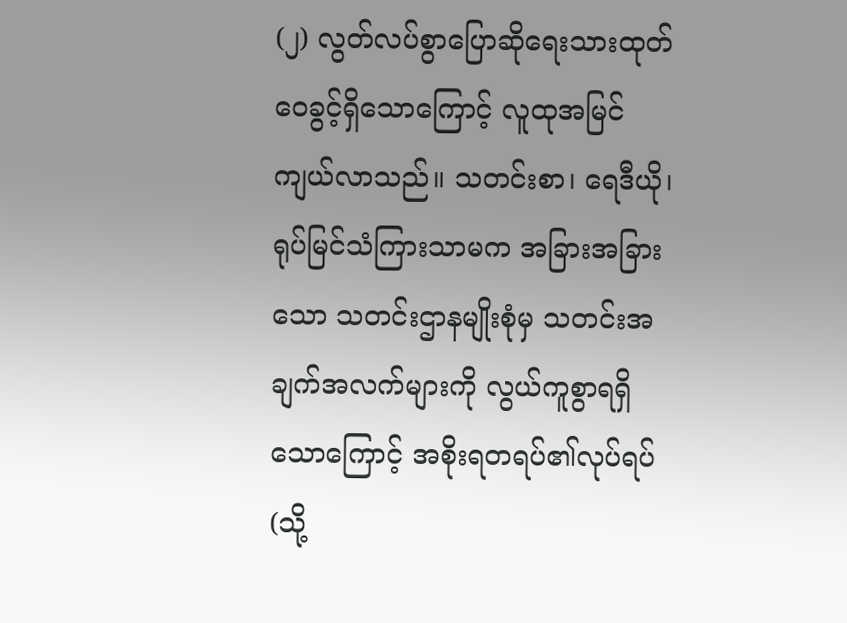(၂) လွတ်လပ်စွာပြောဆိုရေးသားထုတ်ဝေခွင့်ရှိသောကြောင့် လူထုအမြင်ကျယ်လာသည်။ သတင်းစာ၊ ရေဒီယို၊ ရုပ်မြင်သံကြားသာမက အခြားအခြားသော သတင်းဌာနမျိုးစုံမှ သတင်းအချက်အလက်များကို လွယ်ကူစွာရရှိသောကြောင့် အစိုးရတရပ်၏လုပ်ရပ် (သို့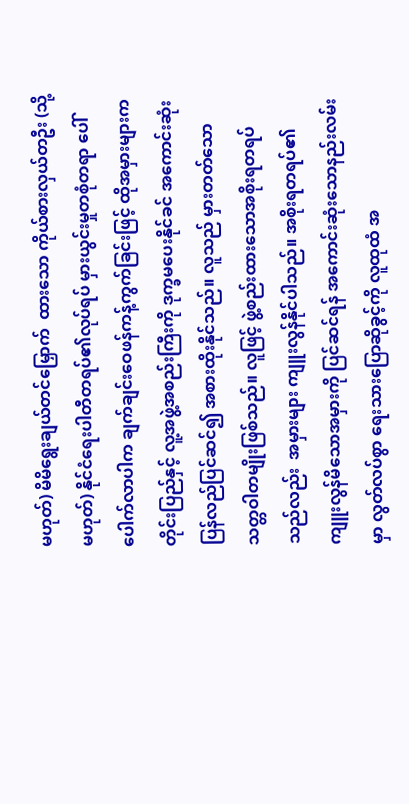မဟုတ်) မိမိရွေးချယ်တင်မြှောက်  ထားသော ကိုယ်စားလှယ်တဦး (သို့မဟုတ်) နိုင်ငံရေးပါတီတရပ်၏လုပ်ရပ် မှားယွင်းမှုတစုံတရာ ပေါ်ပေါက်လာပါက ချက်ချင်းဝေဖန်ကန့်ကွက်ခြင်းဖြင့် ထိုအမှားများက တိုင်းပြည်နှင့် လူ့အဖွဲ့အစည်းကြီးကို ဒုက္ခမပေးနိုင်ခင် အကောင်းဆုံးပြန်လည်ပြင်ဆင်၍ အစားထိုးနိုင်သည်။ လူသည် မှားတတ်သော သတ္တဝါတမျိုးဖြစ်သည်။ လူဖြင့် ဖွဲ့စည်းထားသောအစိုးရတရပ်သည်လည်း  အမှားများ ကျူးလွန်နိုင်ပါသည်။ အစိုးရတရပ်၏ကျူးလွန်မိသောအမှားကို ပြင်ဆင်ရန် အကောင်းဆုံးသောနည်းလမ်းမှာ လွတ်လပ်စွာ ရေးသားပြောဆိုခွင့်ကို လူထုထံ အ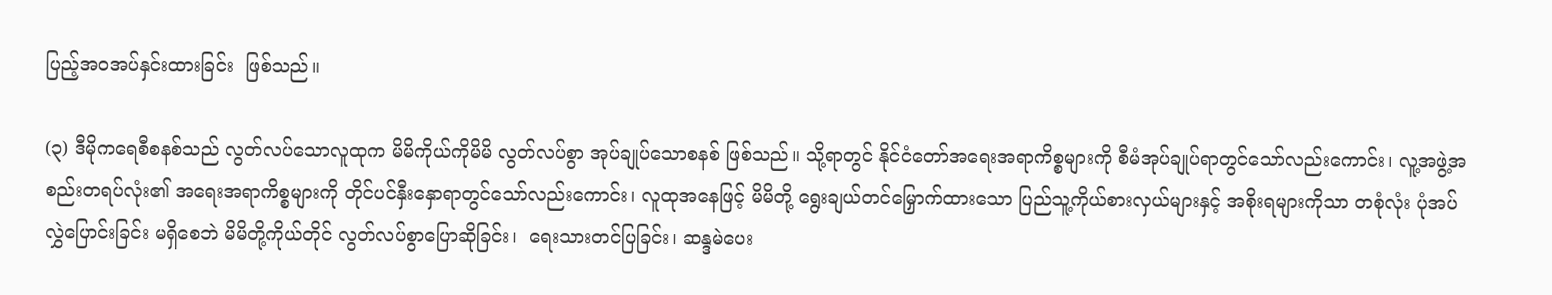ပြည့်အဝအပ်နှင်းထားခြင်း  ဖြစ်သည်။

(၃) ဒီမိုကရေစီစနစ်သည် လွတ်လပ်သောလူထုက မိမိကိုယ်ကိုမိမိ လွတ်လပ်စွာ အုပ်ချုပ်သောစနစ် ဖြစ်သည်။ သို့ရာတွင် နိုင်ငံတော်အရေးအရာကိစ္စများကို စီမံအုပ်ချုပ်ရာတွင်သော်လည်းကောင်း၊ လူ့အဖွဲ့အစည်းတရပ်လုံး၏ အရေးအရာကိစ္စများကို တိုင်ပင်နှီးနှောရာတွင်သော်လည်းကောင်း၊ လူထုအနေဖြင့် မိမိတို့ ရွေးချယ်တင်မြှောက်ထားသော ပြည်သူ့ကိုယ်စားလှယ်များနှင့် အစိုးရများကိုသာ တစုံလုံး ပုံအပ်လွှဲပြောင်းခြင်း မရှိစေဘဲ မိမိတို့ကိုယ်တိုင် လွတ်လပ်စွာပြောဆိုခြင်း၊  ရေးသားတင်ပြခြင်း၊ ဆန္ဒမဲပေး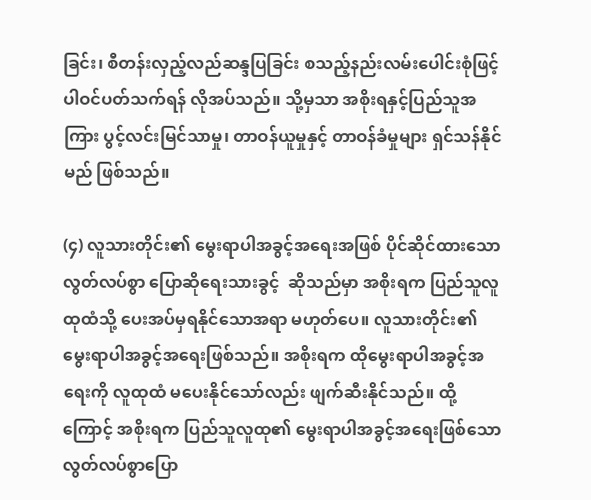ခြင်း၊ စီတန်းလှည့်လည်ဆန္ဒပြခြင်း စသည့်နည်းလမ်းပေါင်းစုံဖြင့်  ပါဝင်ပတ်သက်ရန် လိုအပ်သည်။ သို့မှသာ အစိုးရနှင့်ပြည်သူအကြား ပွင့်လင်းမြင်သာမှု၊ တာဝန်ယူမှုနှင့် တာဝန်ခံမှုများ ရှင်သန်နိုင်မည် ဖြစ်သည်။

(၄) လူသားတိုင်း၏ မွေးရာပါအခွင့်အရေးအဖြစ် ပိုင်ဆိုင်ထားသော လွတ်လပ်စွာ ပြောဆိုရေးသားခွင့်  ဆိုသည်မှာ အစိုးရက ပြည်သူလူထုထံသို့ ပေးအပ်မှရနိုင်သောအရာ မဟုတ်ပေ။ လူသားတိုင်း၏ မွေးရာပါအခွင့်အရေးဖြစ်သည်။ အစိုးရက ထိုမွေးရာပါအခွင့်အရေးကို လူထုထံ မပေးနိုင်သော်လည်း ဖျက်ဆီးနိုင်သည်။ ထို့ကြောင့် အစိုးရက ပြည်သူလူထု၏ မွေးရာပါအခွင့်အရေးဖြစ်သော လွတ်လပ်စွာပြော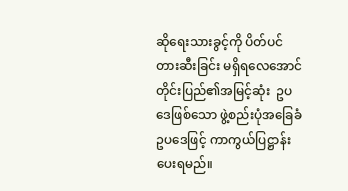ဆိုရေးသားခွင့်ကို ပိတ်ပင်တားဆီးခြင်း မရှိရလေအောင် တိုင်းပြည်၏အမြင့်ဆုံး  ဥပဒေဖြစ်သော ဖွဲ့စည်းပုံအခြေခံဥပဒေဖြင့် ကာကွယ်ပြဋ္ဌာန်းပေးရမည်။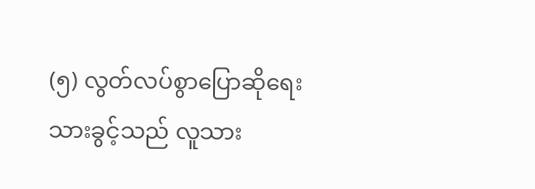(၅) လွတ်လပ်စွာပြောဆိုရေးသားခွင့်သည် လူသား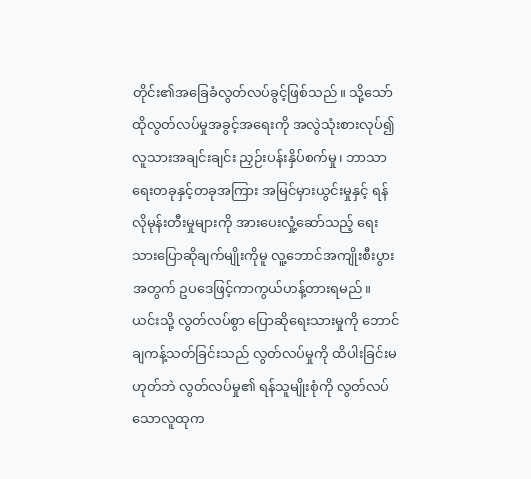တိုင်း၏အခြေခံလွတ်လပ်ခွင့်ဖြစ်သည်။ သို့သော် ထိုလွတ်လပ်မှုအခွင့်အရေးကို အလွဲသုံးစားလုပ်၍ လူသားအချင်းချင်း ညှဉ်းပန်းနှိပ်စက်မှု၊ ဘာသာရေးတခုနှင့်တခုအကြား အမြင်မှားယွင်းမှုနှင့် ရန်လိုမုန်းတီးမှုများကို အားပေးလှုံ့ဆော်သည့် ရေးသားပြောဆိုချက်မျိုးကိုမူ လူ့ဘောင်အကျိုးစီးပွားအတွက် ဥပဒေဖြင့်ကာကွယ်ဟန့်တားရမည်။  ယင်းသို့ လွတ်လပ်စွာ ပြောဆိုရေးသားမှုကို ဘောင်ချကန့်သတ်ခြင်းသည် လွတ်လပ်မှုကို ထိပါးခြင်းမဟုတ်ဘဲ လွတ်လပ်မှု၏ ရန်သူမျိုးစုံကို လွတ်လပ်သောလူထုက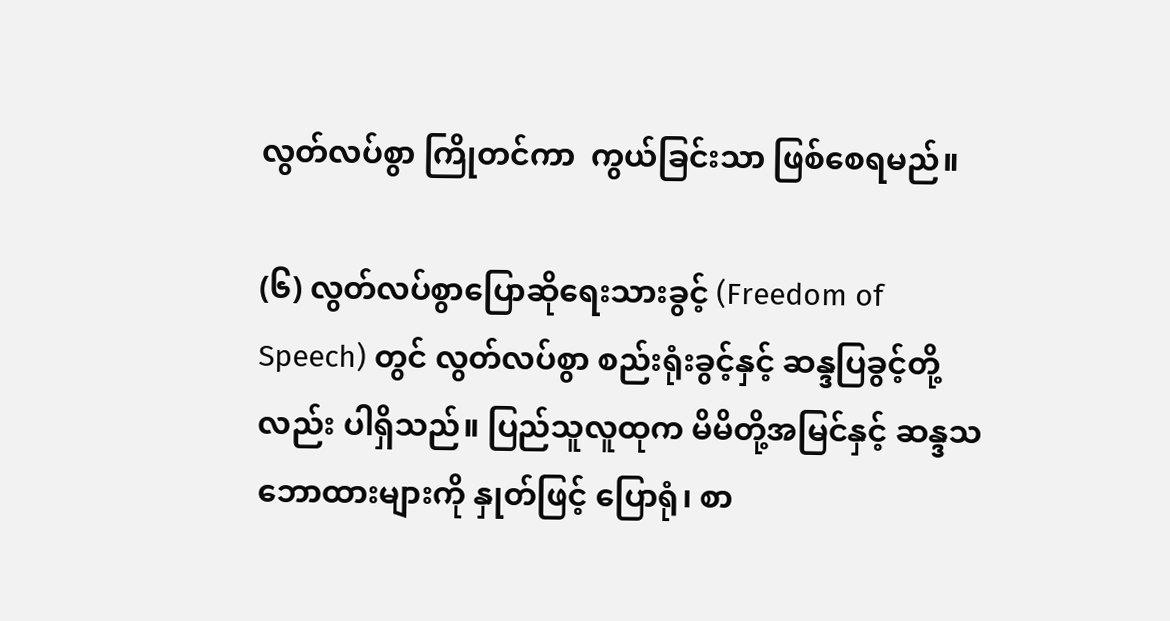လွတ်လပ်စွာ ကြိုတင်ကာ  ကွယ်ခြင်းသာ ဖြစ်စေရမည်။

(၆) လွတ်လပ်စွာပြောဆိုရေးသားခွင့် (Freedom of Speech) တွင် လွတ်လပ်စွာ စည်းရုံးခွင့်နှင့် ဆန္ဒပြခွင့်တို့လည်း ပါရှိသည်။ ပြည်သူလူထုက မိမိတို့အမြင်နှင့် ဆန္ဒသဘောထားများကို နှုတ်ဖြင့် ပြောရုံ၊ စာ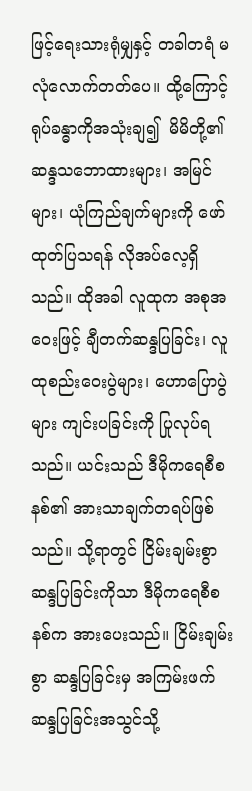ဖြင့်ရေးသားရုံမျှနှင့် တခါတရံ မလုံလောက်တတ်ပေ။ ထို့ကြောင့် ရုပ်ခန္ဓာကိုအသုံးချ၍  မိမိတို့၏ ဆန္ဒသဘောထားများ၊ အမြင်များ၊ ယုံကြည်ချက်များကို ဖော်ထုတ်ပြသရန် လိုအပ်လေ့ရှိသည်။ ထိုအခါ လူထုက အစုအဝေးဖြင့် ချီတက်ဆန္ဒပြခြင်း၊ လူထုစည်းဝေးပွဲများ၊ ဟောပြောပွဲများ ကျင်းပခြင်းကို ပြုလုပ်ရသည်။ ယင်းသည် ဒီမိုကရေစီစနစ်၏ အားသာချက်တရပ်ဖြစ်သည်။ သို့ရာတွင် ငြိမ်းချမ်းစွာဆန္ဒပြခြင်းကိုသာ ဒီမိုကရေစီစနစ်က အားပေးသည်။ ငြိမ်းချမ်းစွာ ဆန္ဒပြခြင်းမှ အကြမ်းဖက်ဆန္ဒပြခြင်းအသွင်သို့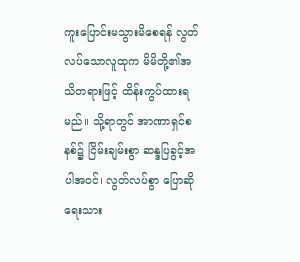ကူးပြောင်းမသွားမိစေရန် လွတ်လပ်သောလူထုက မိမိတို့၏အသိတရားဖြင့် ထိန်းကွပ်ထားရမည်။ သို့ရာတွင် အာဏာရှင်စနစ်၌ ငြိမ်းချမ်းစွာ ဆန္ဒပြခွင့်အပါအဝင်၊ လွတ်လပ်စွာ ပြောဆိုရေးသား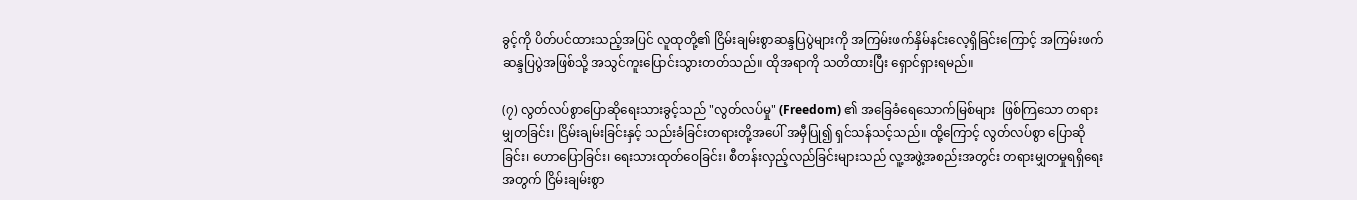ခွင့်ကို ပိတ်ပင်ထားသည့်အပြင် လူထုတို့၏ ငြိမ်းချမ်းစွာဆန္ဒပြပွဲများကို အကြမ်းဖက်နှိမ်နင်းလေ့ရှိခြင်းကြောင့် အကြမ်းဖက်ဆန္ဒပြပွဲအဖြစ်သို့ အသွင်ကူးပြောင်းသွားတတ်သည်။ ထိုအရာကို သတိထားပြီး ရှောင်ရှားရမည်။

(၇) လွတ်လပ်စွာပြောဆိုရေးသားခွင့်သည် "လွတ်လပ်မှု" (Freedom) ၏ အခြေခံရေသောက်မြစ်များ  ဖြစ်ကြသော တရားမျှတခြင်း၊ ငြိမ်းချမ်းခြင်းနှင့် သည်းခံခြင်းတရားတို့အပေါ် အမှီပြု၍ ရှင်သန်သင့်သည်။ ထို့ကြောင့် လွတ်လပ်စွာ ပြောဆိုခြင်း၊ ဟောပြောခြင်း၊ ရေးသားထုတ်ဝေခြင်း၊ စီတန်းလှည့်လည်ခြင်းများသည် လူ့အဖွဲ့အစည်းအတွင်း တရားမျှတမှုရရှိရေးအတွက် ငြိမ်းချမ်းစွာ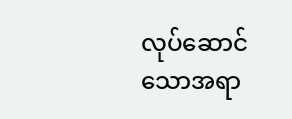လုပ်ဆောင်သောအရာ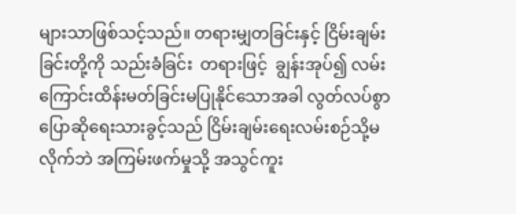များသာဖြစ်သင့်သည်။ တရားမျှတခြင်းနှင့် ငြိမ်းချမ်းခြင်းတို့ကို သည်းခံခြင်း  တရားဖြင့်  ချွန်းအုပ်၍ လမ်းကြောင်းထိန်းမတ်ခြင်းမပြုနိုင်သောအခါ လွတ်လပ်စွာ ပြောဆိုရေးသားခွင့်သည် ငြိမ်းချမ်းရေးလမ်းစဉ်သို့မလိုက်ဘဲ အကြမ်းဖက်မှုသို့ အသွင်ကူး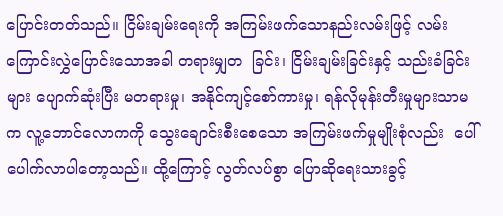ပြောင်းတတ်သည်။ ငြိမ်းချမ်းရေးကို အကြမ်းဖက်သောနည်းလမ်းဖြင့် လမ်းကြောင်းလွှဲပြောင်းသောအခါ တရားမျှတ  ခြင်း၊ ငြိမ်းချမ်းခြင်းနှင့် သည်းခံခြင်းများ ပျောက်ဆုံးပြီး မတရားမှု၊ အနိုင်ကျင့်စော်ကားမှု၊ ရန်လိုမုန်းတီးမှုများသာမက လူ့ဘောင်လောကကို သွေးချောင်းစီးစေသော အကြမ်းဖက်မှုမျိုးစုံလည်း  ပေါ်ပေါက်လာပါတော့သည်။ ထို့ကြောင့် လွတ်လပ်စွာ ပြောဆိုရေးသားခွင့်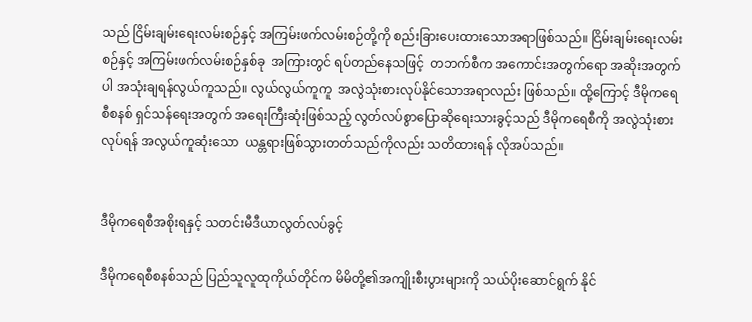သည် ငြိမ်းချမ်းရေးလမ်းစဉ်နှင့် အကြမ်းဖက်လမ်းစဉ်တို့ကို စည်းခြားပေးထားသောအရာဖြစ်သည်။ ငြိမ်းချမ်းရေးလမ်းစဉ်နှင့် အကြမ်းဖက်လမ်းစဉ်နှစ်ခု  အကြားတွင် ရပ်တည်နေသဖြင့်  တဘက်စီက အကောင်းအတွက်ရော အဆိုးအတွက်ပါ အသုံးချရန်လွယ်ကူသည်။ လွယ်လွယ်ကူကူ  အလွဲသုံးစားလုပ်နိုင်သောအရာလည်း ဖြစ်သည်။ ထို့ကြောင့် ဒီမိုကရေစီစနစ် ရှင်သန်ရေးအတွက် အရေးကြီးဆုံးဖြစ်သည့် လွတ်လပ်စွာပြောဆိုရေးသားခွင့်သည် ဒီမိုကရေစီကို အလွဲသုံးစားလုပ်ရန် အလွယ်ကူဆုံးသော  ယန္တရားဖြစ်သွားတတ်သည်ကိုလည်း သတိထားရန် လိုအပ်သည်။


ဒီမိုကရေစီအစိုးရနှင့် သတင်းမီဒီယာလွတ်လပ်ခွင့်

ဒီမိုကရေစီစနစ်သည် ပြည်သူလူထုကိုယ်တိုင်က မိမိတို့၏အကျိုးစီးပွားများကို သယ်ပိုးဆောင်ရွက် နိုင်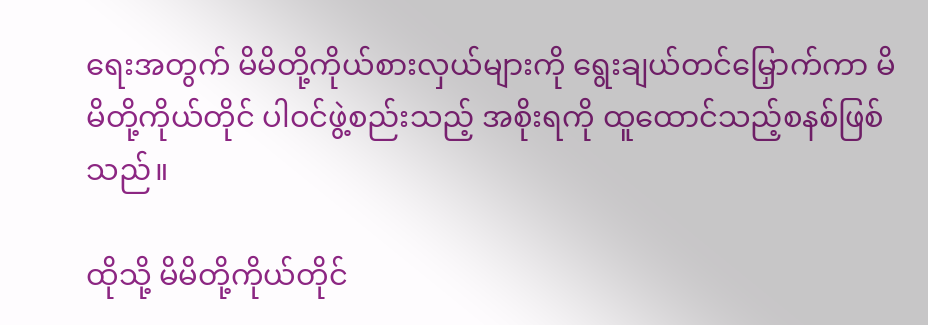ရေးအတွက် မိမိတို့ကိုယ်စားလှယ်များကို ရွေးချယ်တင်မြှောက်ကာ မိမိတို့ကိုယ်တိုင် ပါဝင်ဖွဲ့စည်းသည့် အစိုးရကို ထူထောင်သည့်စနစ်ဖြစ်သည်။

ထိုသို့ မိမိတို့ကိုယ်တိုင်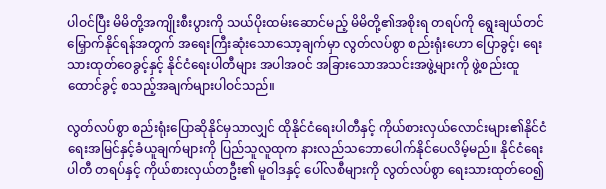ပါဝင်ပြီး မိမိတို့အကျိုးစီးပွားကို သယ်ပိုးထမ်းဆောင်မည့် မိမိတို့၏အစိုးရ တရပ်ကို ရွေးချယ်တင်မြှောက်နိုင်ရန်အတွက် အရေးကြီးဆုံးသောသော့ချက်မှာ လွတ်လပ်စွာ စည်းရုံးဟော ပြောခွင့်၊ ရေးသားထုတ်ဝေခွင့်နှင့် နိုင်ငံရေးပါတီများ အပါအဝင် အခြားသောအသင်းအဖွဲ့များကို ဖွဲ့စည်းထူထောင်ခွင့် စသည့်အချက်များပါဝင်သည်။

လွတ်လပ်စွာ စည်းရုံးပြောဆိုနိုင်မှသာလျှင် ထိုနိုင်ငံရေးပါတီနှင့် ကိုယ်စားလှယ်လောင်းများ၏နိုင်ငံ ရေးအမြင်နှင့်ခံယူချက်များကို ပြည်သူလူထုက နားလည်သဘောပေါက်နိုင်ပေလိမ့်မည်။ နိုင်ငံရေးပါတီ တရပ်နှင့် ကိုယ်စားလှယ်တဦး၏ မူဝါဒနှင့် ပေါ်လစီများကို လွတ်လပ်စွာ ရေးသားထုတ်ဝေ၍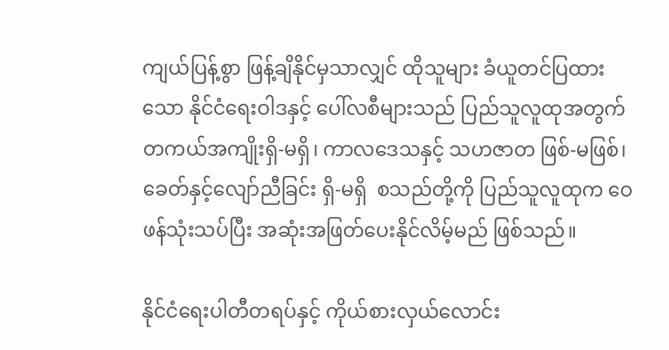ကျယ်ပြန့်စွာ ဖြန့်ချိနိုင်မှသာလျှင် ထိုသူများ ခံယူတင်ပြထားသော နိုင်ငံရေးဝါဒနှင့် ပေါ်လစီများသည် ပြည်သူလူထုအတွက် တကယ်အကျိုးရှိ-မရှိ၊ ကာလဒေသနှင့် သဟဇာတ ဖြစ်-မဖြစ်၊ ခေတ်နှင့်လျော်ညီခြင်း ရှိ-မရှိ  စသည်တို့ကို ပြည်သူလူထုက ဝေဖန်သုံးသပ်ပြီး အဆုံးအဖြတ်ပေးနိုင်လိမ့်မည် ဖြစ်သည်။

နိုင်ငံရေးပါတီတရပ်နှင့် ကိုယ်စားလှယ်လောင်း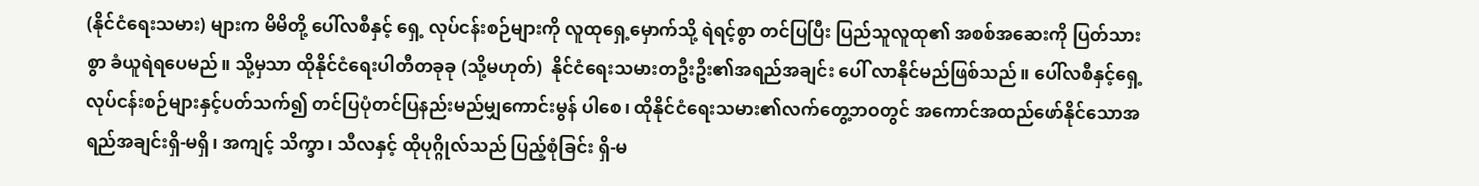(နိုင်ငံရေးသမား) များက မိမိတို့ ပေါ်လစီနှင့် ရှေ့ လုပ်ငန်းစဉ်များကို လူထုရှေ့မှောက်သို့ ရဲရင့်စွာ တင်ပြပြီး ပြည်သူလူထု၏ အစစ်အဆေးကို ပြတ်သားစွာ ခံယူရဲရပေမည်။ သို့မှသာ ထိုနိုင်ငံရေးပါတီတခုခု (သို့မဟုတ်)  နိုင်ငံရေးသမားတဦးဦး၏အရည်အချင်း ပေါ် လာနိုင်မည်ဖြစ်သည်။ ပေါ်လစီနှင့်ရှေ့လုပ်ငန်းစဉ်များနှင့်ပတ်သက်၍ တင်ပြပုံတင်ပြနည်းမည်မျှကောင်းမွန် ပါစေ၊ ထိုနိုင်ငံရေးသမား၏လက်တွေ့ဘဝတွင် အကောင်အထည်ဖော်နိုင်သောအရည်အချင်းရှိ-မရှိ၊ အကျင့် သိက္ခာ၊ သီလနှင့် ထိုပုဂ္ဂိုလ်သည် ပြည့်စုံခြင်း ရှိ-မ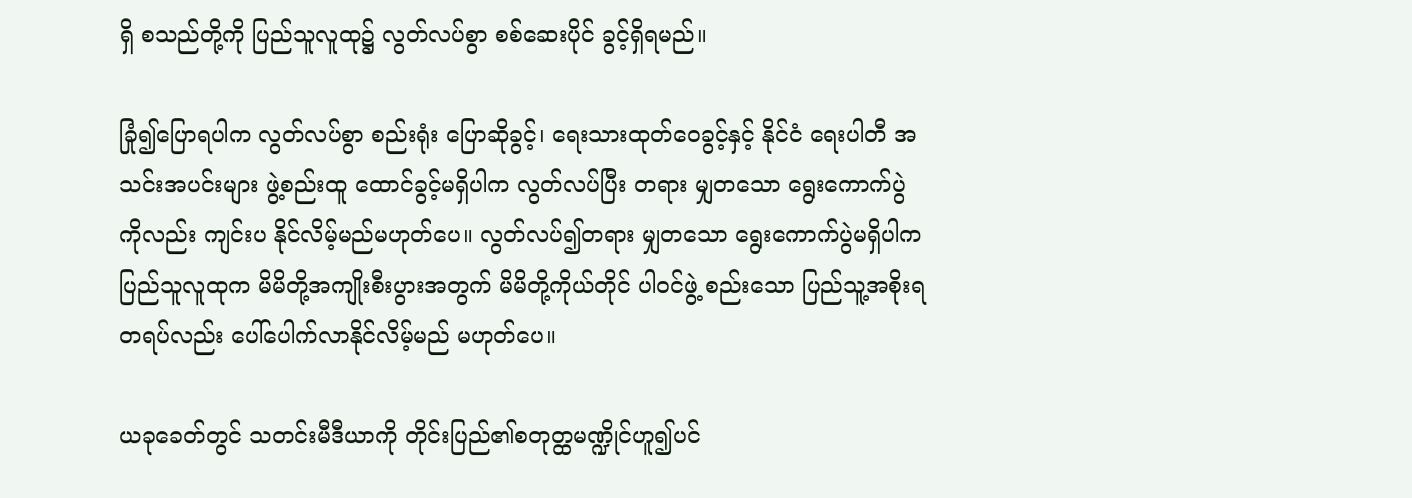ရှိ စသည်တို့ကို ပြည်သူလူထု၌ လွတ်လပ်စွာ စစ်ဆေးပိုင် ခွင့်ရှိရမည်။

ခြုံ၍ပြောရပါက လွတ်လပ်စွာ စည်းရုံး ပြောဆိုခွင့်၊ ရေးသားထုတ်ဝေခွင့်နှင့် နိုင်ငံ ရေးပါတီ အသင်းအပင်းများ ဖွဲ့စည်းထူ ထောင်ခွင့်မရှိပါက လွတ်လပ်ပြီး တရား မျှတသော ရွေးကောက်ပွဲကိုလည်း ကျင်းပ နိုင်လိမ့်မည်မဟုတ်ပေ။ လွတ်လပ်၍တရား မျှတသော ရွေးကောက်ပွဲမရှိပါက ပြည်သူလူထုက မိမိတို့အကျိုးစီးပွားအတွက် မိမိတို့ကိုယ်တိုင် ပါဝင်ဖွဲ့ စည်းသော ပြည်သူ့အစိုးရတရပ်လည်း ပေါ်ပေါက်လာနိုင်လိမ့်မည် မဟုတ်ပေ။

ယခုခေတ်တွင် သတင်းမီဒီယာကို တိုင်းပြည်၏စတုတ္ထမဏ္ဍိုင်ဟူ၍ပင်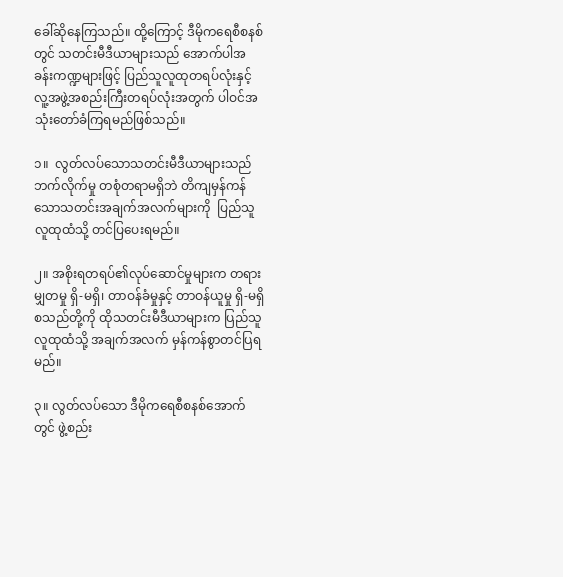ခေါ်ဆိုနေကြသည်။ ထို့ကြောင့် ဒီမိုကရေစီစနစ်တွင် သတင်းမီဒီယာများသည် အောက်ပါအခန်းကဏ္ဍများဖြင့် ပြည်သူလူထုတရပ်လုံးနှင့် လူ့အဖွဲ့အစည်းကြီးတရပ်လုံးအတွက် ပါဝင်အသုံးတော်ခံကြရမည်ဖြစ်သည်။

၁။  လွတ်လပ်သောသတင်းမီဒီယာများသည် ဘက်လိုက်မှု တစုံတရာမရှိဘဲ တိကျမှန်ကန်သောသတင်းအချက်အလက်များကို  ပြည်သူလူထုထံသို့ တင်ပြပေးရမည်။

၂။ အစိုးရတရပ်၏လုပ်ဆောင်မှုများက တရားမျှတမှု ရှိ-မရှိ၊ တာဝန်ခံမှုနှင့် တာဝန်ယူမှု ရှိ-မရှိ စသည်တို့ကို ထိုသတင်းမီဒီယာများက ပြည်သူလူထုထံသို့ အချက်အလက် မှန်ကန်စွာတင်ပြရမည်။

၃။ လွတ်လပ်သော ဒီမိုကရေစီစနစ်အောက်တွင် ဖွဲ့စည်း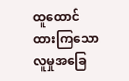ထူထောင်ထားကြသော လူမှုအခြေ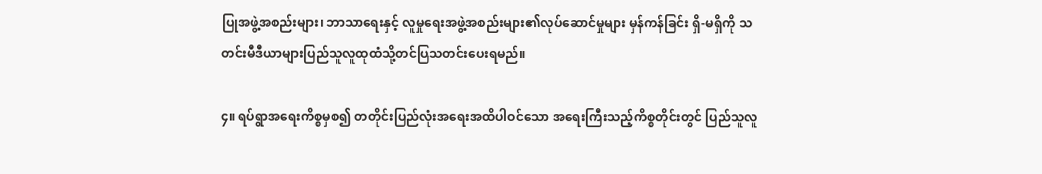ပြုအဖွဲ့အစည်းများ၊ ဘာသာရေးနှင့် လူမှုရေးအဖွဲ့အစည်းများ၏လုပ်ဆောင်မှုများ မှန်ကန်ခြင်း ရှိ-မရှိကို သတင်းမီဒီယာများပြည်သူလူထုထံသို့တင်ပြသတင်းပေးရမည်။

၄။ ရပ်ရွာအရေးကိစ္စမှစ၍ တတိုင်းပြည်လုံးအရေးအထိပါဝင်သော အရေးကြီးသည့်ကိစ္စတိုင်းတွင် ပြည်သူလူ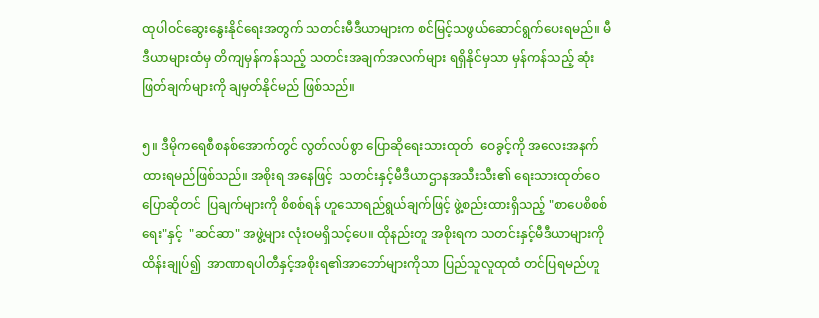ထုပါဝင်ဆွေးနွေးနိုင်ရေးအတွက် သတင်းမီဒီယာများက စင်မြင့်သဖွယ်ဆောင်ရွက်ပေးရမည်။ မီဒီယာများထံမှ တိကျမှန်ကန်သည့် သတင်းအချက်အလက်များ ရရှိနိုင်မှသာ မှန်ကန်သည့် ဆုံးဖြတ်ချက်များကို ချမှတ်နိုင်မည် ဖြစ်သည်။

၅။ ဒီမိုကရေစီစနစ်အောက်တွင် လွတ်လပ်စွာ ပြောဆိုရေးသားထုတ်  ဝေခွင့်ကို အလေးအနက်ထားရမည်ဖြစ်သည်။ အစိုးရ အနေဖြင့်  သတင်းနှင့်မီဒီယာဌာနအသီးသီး၏ ရေးသားထုတ်ဝေပြောဆိုတင်  ပြချက်များကို စိစစ်ရန် ဟူသောရည်ရွယ်ချက်ဖြင့် ဖွဲ့စည်းထားရှိသည့် "စာပေစိစစ်ရေး"နှင့်  "ဆင်ဆာ" အဖွဲ့များ လုံးဝမရှိသင့်ပေ။ ထိုနည်းတူ အစိုးရက သတင်းနှင့်မီဒီယာများကို ထိန်းချုပ်၍  အာဏာရပါတီနှင့်အစိုးရ၏အာဘော်များကိုသာ ပြည်သူလူထုထံ တင်ပြရမည်ဟူ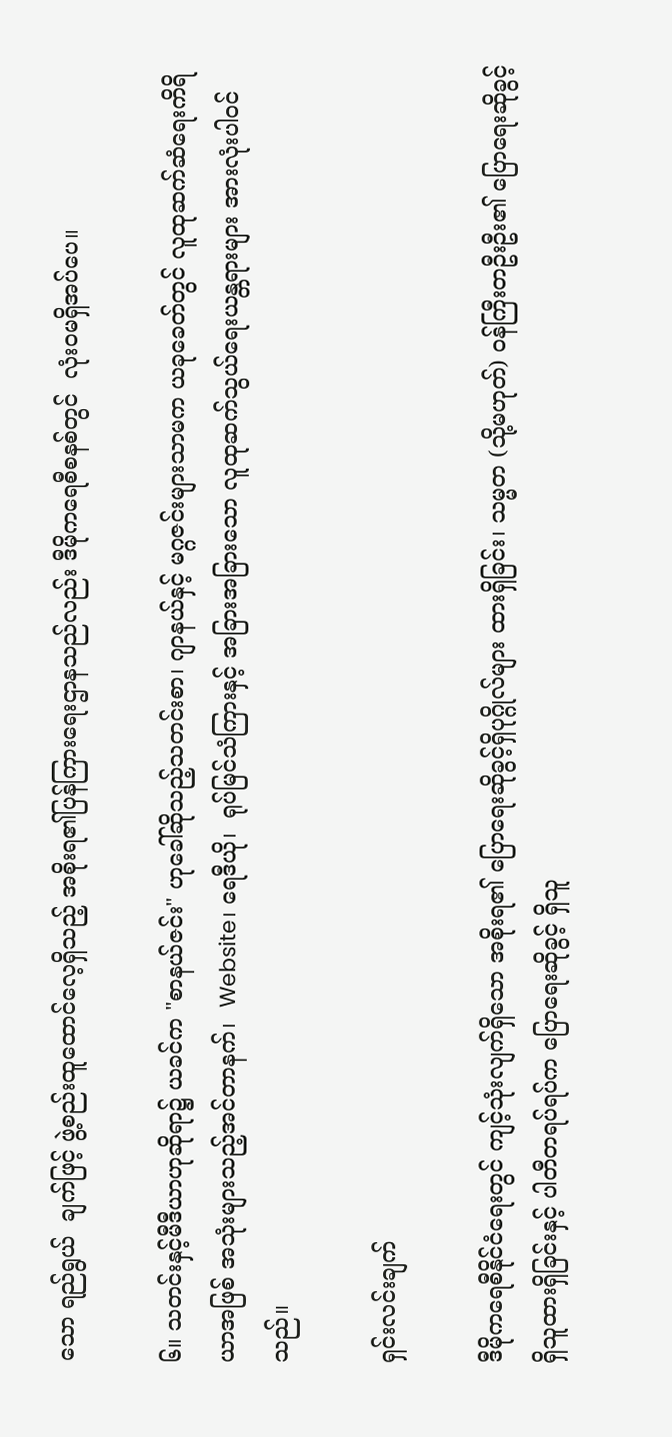သော ရည်ရွယ်  ချက်ဖြင့် ဖွဲ့စည်းထူထောင်လေ့ရှိသည့် အစိုးရ၏ပြန်ကြားရေးဌာနသည်လည်း ဒီမိုကရေစီစနစ်တွင်  လုံးဝမရှိအပ်ပေ။

၆။ သတင်းနှင့်မီဒီယာဟုဆိုရာ၌ ယခင်က "စာနယ်ဇင်း" ဟုခေါ်ဆိုသည့်သတင်းစာ၊ ဂျာနယ်နှင့် မဂ္ဂဇင်းများသာမက ယခုခေတ်တွင် လူထုဆက်ဆံရေးကိရိယာအဖြစ် အသုံးများသည့်အင်တာနက်၊  Website၊ ရေဒီယို၊  ရုပ်မြင်သံကြားနှင့် အခြားအခြားသော လူထုဆက်သွယ်ရေးယန္တရားများ အားလုံးပါဝင်သည်။

ရှင်းလင်းချက်

ဒီမိုကရေစီနိုင်ငံရေးတွင် ကျင့်သုံးလျက်ရှိသော အစိုးရ၏ ပြောရေးဆိုခွင့်ရှိပုဂ္ဂိုလ်များ ထားရှိခြင်း၊ သမ္မတ (သို့မဟုတ်) ဝန်ကြီးတဦးဦး၏ ပြောရေးဆိုခွင့်ရှိသူထားရှိခြင်းနှင့် ပါတီတရပ်ရပ်က ပြောရေးဆိုခွင့် ရှိသူ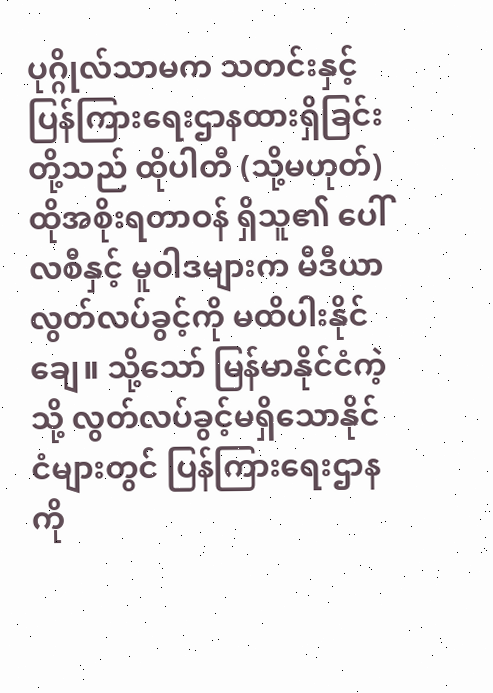ပုဂ္ဂိုလ်သာမက သတင်းနှင့်ပြန်ကြားရေးဌာနထားရှိခြင်းတို့သည် ထိုပါတီ (သို့မဟုတ်) ထိုအစိုးရတာဝန် ရှိသူ၏ ပေါ်လစီနှင့် မူဝါဒများက မီဒီယာလွတ်လပ်ခွင့်ကို မထိပါးနိုင်ချေ။ သို့သော် မြန်မာနိုင်ငံကဲ့သို့ လွတ်လပ်ခွင့်မရှိသောနိုင်ငံများတွင် ပြန်ကြားရေးဌာနကို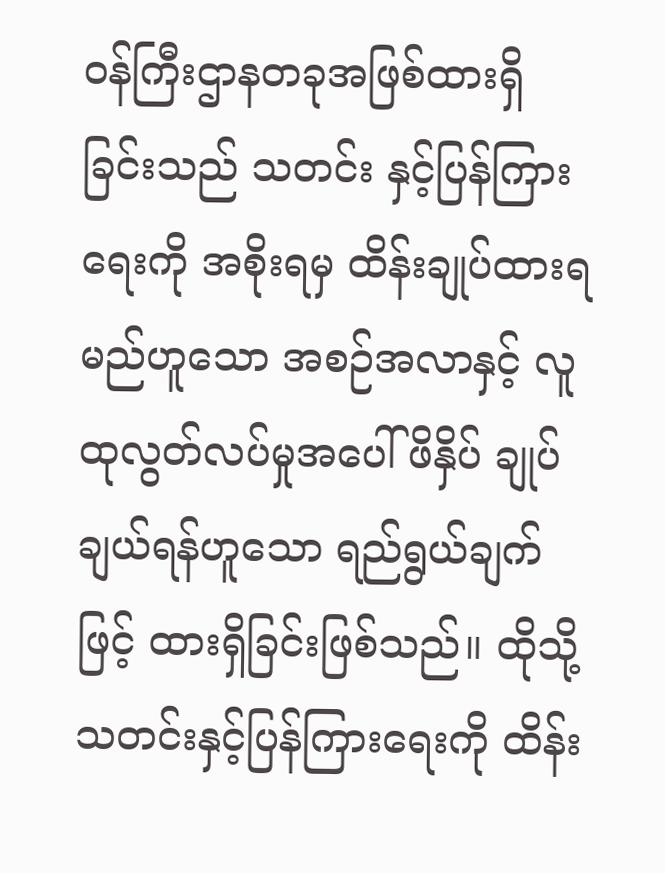ဝန်ကြီးဌာနတခုအဖြစ်ထားရှိခြင်းသည် သတင်း နှင့်ပြန်ကြားရေးကို အစိုးရမှ ထိန်းချုပ်ထားရမည်ဟူသော အစဉ်အလာနှင့် လူထုလွတ်လပ်မှုအပေါ် ဖိနှိပ် ချုပ်ချယ်ရန်ဟူသော ရည်ရွယ်ချက်ဖြင့် ထားရှိခြင်းဖြစ်သည်။ ထိုသို့ သတင်းနှင့်ပြန်ကြားရေးကို ထိန်း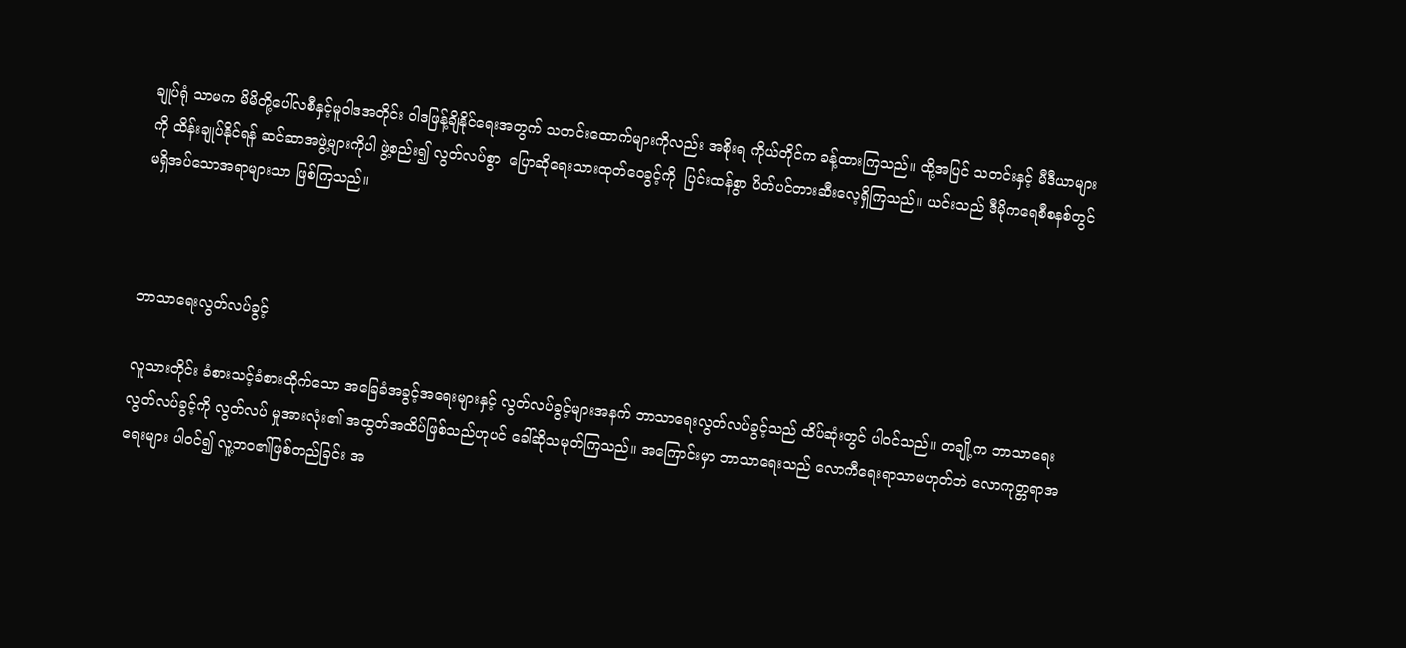ချုပ်ရုံ သာမက မိမိတို့ပေါ်လစီနှင့်မူဝါဒအတိုင်း ဝါဒဖြန့်ချိနိုင်ရေးအတွက် သတင်းထောက်များကိုလည်း အစိုးရ ကိုယ်တိုင်က ခန့်ထားကြသည်။ ထို့အပြင် သတင်းနှင့် မီဒီယာများကို ထိန်းချုပ်နိုင်ရန် ဆင်ဆာအဖွဲ့များကိုပါ ဖွဲ့စည်း၍ လွတ်လပ်စွာ  ပြောဆိုရေးသားထုတ်ဝေခွင့်ကို  ပြင်းထန်စွာ ပိတ်ပင်တားဆီးလေ့ရှိကြသည်။ ယင်းသည် ဒီမိုကရေစီစနစ်တွင် မရှိအပ်သောအရာများသာ ဖြစ်ကြသည်။



ဘာသာရေးလွတ်လပ်ခွင့်

လူသားတိုင်း ခံစားသင့်ခံစားထိုက်သော အခြေခံအခွင့်အရေးများနှင့် လွတ်လပ်ခွင့်များအနက် ဘာသာရေးလွတ်လပ်ခွင့်သည် ထိပ်ဆုံးတွင် ပါဝင်သည်။ တချို့က ဘာသာရေးလွတ်လပ်ခွင့်ကို လွတ်လပ် မှုအားလုံး၏ အထွတ်အထိပ်ဖြစ်သည်ဟုပင် ခေါ်ဆိုသမုတ်ကြသည်။ အကြောင်းမှာ ဘာသာရေးသည် လောကီရေးရာသာမဟုတ်ဘဲ လောကုတ္တရာအရေးများ ပါဝင်၍ လူ့ဘဝ၏ဖြစ်တည်ခြင်း အ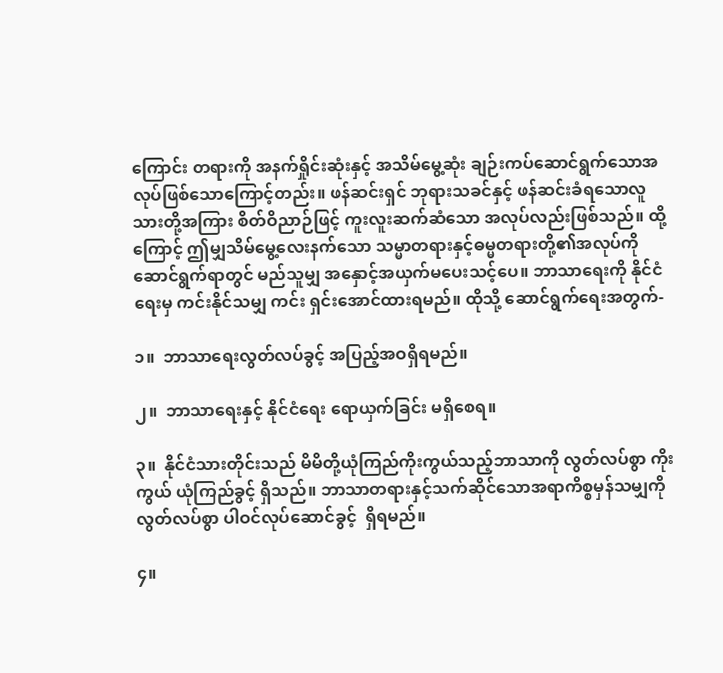ကြောင်း တရားကို အနက်ရှိုင်းဆုံးနှင့် အသိမ်မွေ့ဆုံး ချဉ်းကပ်ဆောင်ရွက်သောအလုပ်ဖြစ်သောကြောင့်တည်း။ ဖန်ဆင်းရှင် ဘုရားသခင်နှင့် ဖန်ဆင်းခံရသောလူသားတို့အကြား စိတ်ဝိညာဉ်ဖြင့် ကူးလူးဆက်ဆံသော အလုပ်လည်းဖြစ်သည်။ ထို့ကြောင့် ဤမျှသိမ်မွေ့လေးနက်သော သမ္မာတရားနှင့်ဓမ္မတရားတို့၏အလုပ်ကို ဆောင်ရွက်ရာတွင် မည်သူမျှ အနှောင့်အယှက်မပေးသင့်ပေ။ ဘာသာရေးကို နိုင်ငံရေးမှ ကင်းနိုင်သမျှ ကင်း ရှင်းအောင်ထားရမည်။ ထိုသို့ ဆောင်ရွက်ရေးအတွက်-

၁။  ဘာသာရေးလွတ်လပ်ခွင့် အပြည့်အဝရှိရမည်။

၂။  ဘာသာရေးနှင့် နိုင်ငံရေး ရောယှက်ခြင်း မရှိစေရ။

၃။  နိုင်ငံသားတိုင်းသည် မိမိတို့ယုံကြည်ကိုးကွယ်သည့်ဘာသာကို လွတ်လပ်စွာ ကိုးကွယ် ယုံကြည်ခွင့် ရှိသည်။ ဘာသာတရားနှင့်သက်ဆိုင်သောအရာကိစ္စမှန်သမျှကို လွတ်လပ်စွာ ပါဝင်လုပ်ဆောင်ခွင့်  ရှိရမည်။

၄။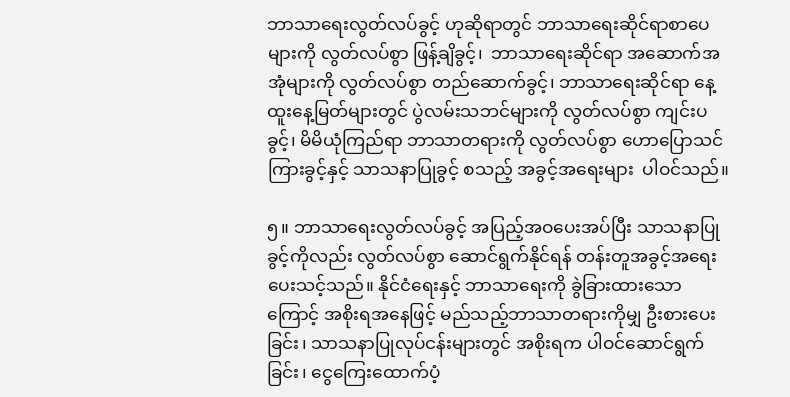ဘာသာရေးလွတ်လပ်ခွင့် ဟုဆိုရာတွင် ဘာသာရေးဆိုင်ရာစာပေများကို လွတ်လပ်စွာ ဖြန့်ချိခွင့်၊  ဘာသာရေးဆိုင်ရာ အဆောက်အအုံများကို လွတ်လပ်စွာ တည်ဆောက်ခွင့်၊ ဘာသာရေးဆိုင်ရာ နေ့ထူးနေ့မြတ်များတွင် ပွဲလမ်းသဘင်များကို လွတ်လပ်စွာ ကျင်းပခွင့်၊ မိမိယုံကြည်ရာ ဘာသာတရားကို လွတ်လပ်စွာ ဟောပြောသင်ကြားခွင့်နှင့် သာသနာပြုခွင့် စသည့် အခွင့်အရေးများ  ပါဝင်သည်။

၅။ ဘာသာရေးလွတ်လပ်ခွင့် အပြည့်အဝပေးအပ်ပြီး သာသနာပြုခွင့်ကိုလည်း လွတ်လပ်စွာ ဆောင်ရွက်နိုင်ရန် တန်းတူအခွင့်အရေးပေးသင့်သည်။ နိုင်ငံရေးနှင့် ဘာသာရေးကို ခွဲခြားထားသောကြောင့် အစိုးရအနေဖြင့် မည်သည့်ဘာသာတရားကိုမျှ ဦးစားပေးခြင်း၊ သာသနာပြုလုပ်ငန်းများတွင် အစိုးရက ပါဝင်ဆောင်ရွက်ခြင်း၊ ငွေကြေးထောက်ပံ့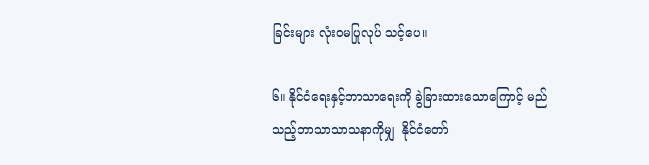ခြင်းများ လုံးဝမပြုလုပ် သင့်ပေ။

၆။ နိုင်ငံရေးနှင့်ဘာသာရေးကို ခွဲခြားထားသောကြောင့် မည်သည့်ဘာသာသာသနာကိုမျှ  နိုင်ငံတော်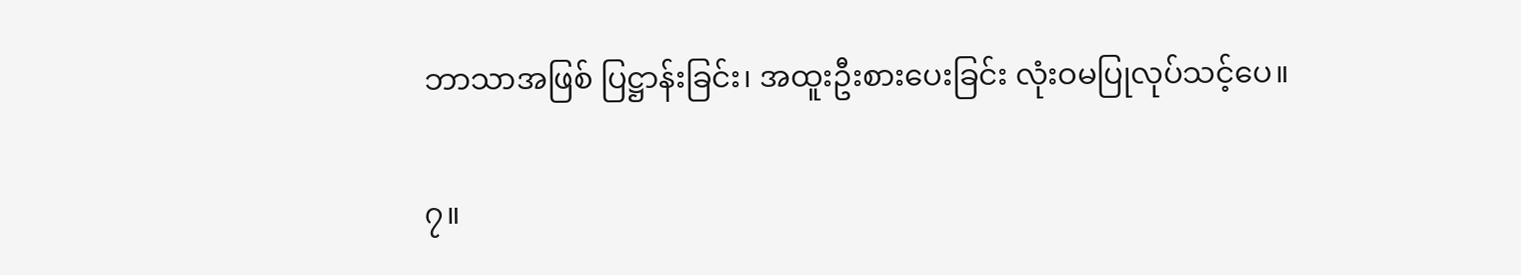ဘာသာအဖြစ် ပြဋ္ဌာန်းခြင်း၊ အထူးဦးစားပေးခြင်း လုံးဝမပြုလုပ်သင့်ပေ။

၇။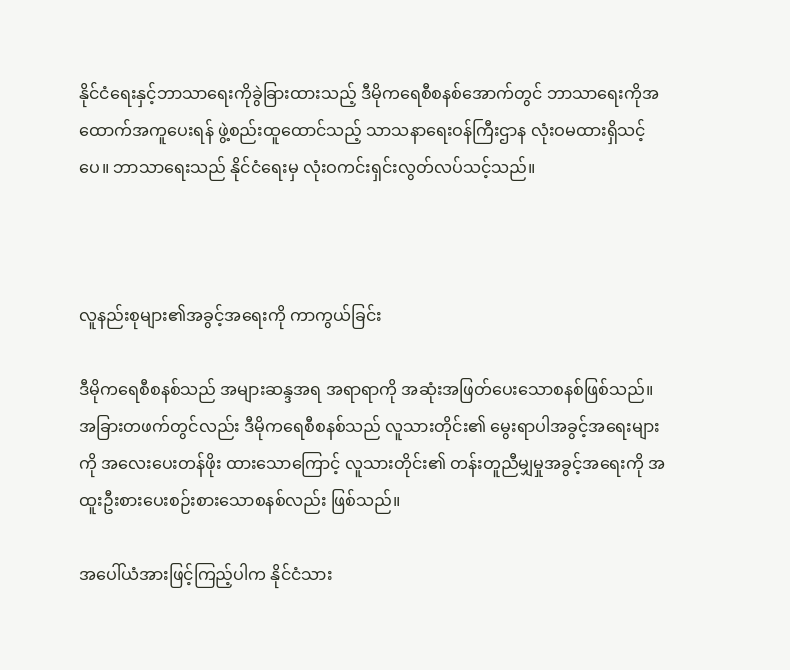နိုင်ငံရေးနှင့်ဘာသာရေးကိုခွဲခြားထားသည့် ဒီမိုကရေစီစနစ်အောက်တွင် ဘာသာရေးကိုအထောက်အကူပေးရန် ဖွဲ့စည်းထူထောင်သည့် သာသနာရေးဝန်ကြီးဌာန လုံးဝမထားရှိသင့်ပေ။ ဘာသာရေးသည် နိုင်ငံရေးမှ လုံးဝကင်းရှင်းလွတ်လပ်သင့်သည်။



လူနည်းစုများ၏အခွင့်အရေးကို ကာကွယ်ခြင်း

ဒီမိုကရေစီစနစ်သည် အများဆန္ဒအရ အရာရာကို အဆုံးအဖြတ်ပေးသောစနစ်ဖြစ်သည်။ အခြားတဖက်တွင်လည်း ဒီမိုကရေစီစနစ်သည် လူသားတိုင်း၏ မွေးရာပါအခွင့်အရေးများကို အလေးပေးတန်ဖိုး ထားသောကြောင့် လူသားတိုင်း၏ တန်းတူညီမျှမှုအခွင့်အရေးကို အထူးဦးစားပေးစဉ်းစားသောစနစ်လည်း ဖြစ်သည်။

အပေါ်ယံအားဖြင့်ကြည့်ပါက နိုင်ငံသား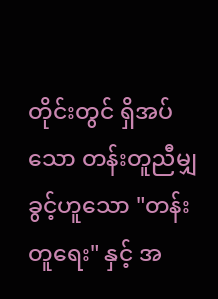တိုင်းတွင် ရှိအပ်သော တန်းတူညီမျှခွင့်ဟူသော "တန်းတူရေး" နှင့် အ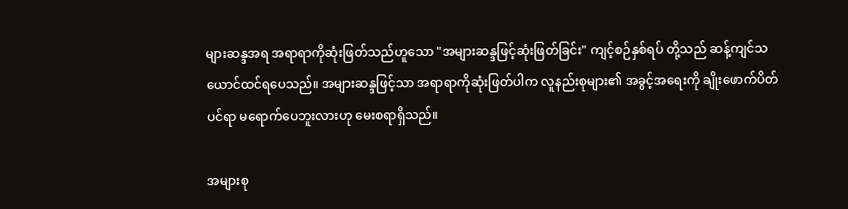များဆန္ဒအရ အရာရာကိုဆုံးဖြတ်သည်ဟူသော "အများဆန္ဒဖြင့်ဆုံးဖြတ်ခြင်း" ကျင့်စဉ်နှစ်ရပ် တို့သည် ဆန့်ကျင်သယောင်ထင်ရပေသည်။ အများဆန္ဒဖြင့်သာ အရာရာကိုဆုံးဖြတ်ပါက လူနည်းစုများ၏ အခွင့်အရေးကို ချိုးဖောက်ပိတ်ပင်ရာ မရောက်ပေဘူးလားဟု မေးစရာရှိသည်။

အများစု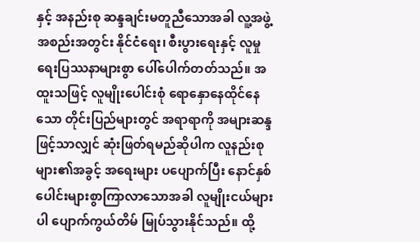နှင့် အနည်းစု ဆန္ဒချင်းမတူညီသောအခါ လူ့အဖွဲ့အစည်းအတွင်း နိုင်ငံရေး၊ စီးပွားရေးနှင့် လူမှုရေးပြဿနာများစွာ ပေါ်ပေါက်တတ်သည်။ အထူးသဖြင့် လူမျိုးပေါင်းစုံ ရောနှောနေထိုင်နေသော တိုင်းပြည်များတွင် အရာရာကို အများဆန္ဒဖြင့်သာလျှင် ဆုံးဖြတ်ရမည်ဆိုပါက လူနည်းစုများ၏အခွင့် အရေးများ ပပျောက်ပြီး နောင်နှစ်ပေါင်းများစွာကြာလာသောအခါ လူမျိုးငယ်များပါ ပျောက်ကွယ်တိမ် မြုပ်သွားနိုင်သည်။ ထို့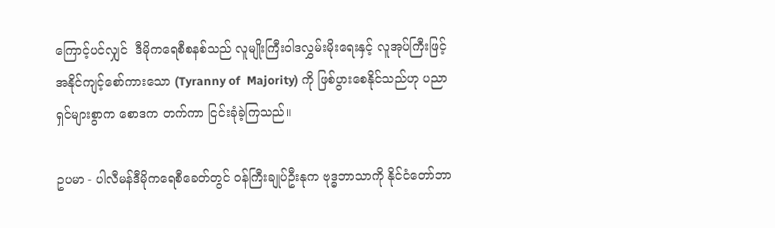ကြောင့်ပင်လျှင်  ဒီမိုကရေစီစနစ်သည် လူမျိုးကြီးဝါဒလွှမ်းမိုးရေးနှင့် လူအုပ်ကြီးဖြင့် အနိုင်ကျင့်စော်ကားသော (Tyranny of  Majority) ကို ဖြစ်ပွားစေနိုင်သည်ဟု ပညာရှင်များစွာက စောဒက တက်ကာ ငြင်းခုံခဲ့ကြသည်။

ဥပမာ - ပါလီမန်ဒီမိုကရေစီခေတ်တွင် ဝန်ကြီးချုပ်ဦးနုက ဗုဒ္ဓဘာသာကို နိုင်ငံတော်ဘာ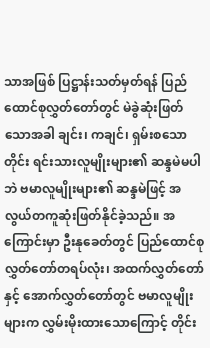သာအဖြစ် ပြဋ္ဌာန်းသတ်မှတ်ရန် ပြည်ထောင်စုလွှတ်တော်တွင် မဲခွဲဆုံးဖြတ်သောအခါ ချင်း၊ ကချင်၊ ရှမ်းစသော တိုင်း ရင်းသားလူမျိုးများ၏ ဆန္ဒမဲမပါဘဲ ဗမာလူမျိုးများ၏ ဆန္ဒမဲဖြင့် အလွယ်တကူဆုံးဖြတ်နိုင်ခဲ့သည်။ အကြောင်းမှာ ဦးနုခေတ်တွင် ပြည်ထောင်စုလွှတ်တော်တရပ်လုံး၊ အထက်လွှတ်တော်နှင့် အောက်လွှတ်တော်တွင် ဗမာလူမျိုးများက လွှမ်းမိုးထားသောကြောင့် တိုင်း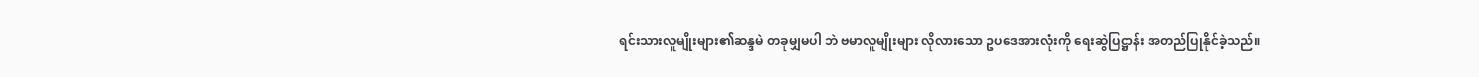ရင်းသားလူမျိုးများ၏ဆန္ဒမဲ တခုမျှမပါ ဘဲ ဗမာလူမျိုးများ လိုလားသော ဥပဒေအားလုံးကို ရေးဆွဲပြဋ္ဌာန်း အတည်ပြုနိုင်ခဲ့သည်။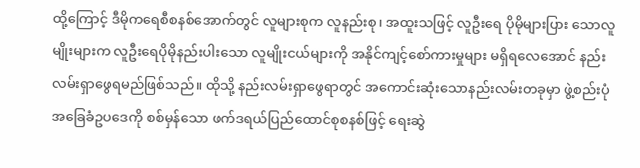ထို့ကြောင့် ဒီမိုကရေစီစနစ်အောက်တွင် လူများစုက လူနည်းစု၊ အထူးသဖြင့် လူဦးရေ ပိုမိုများပြား သောလူမျိုးများက လူဦးရေပိုမိုနည်းပါးသော လူမျိုးငယ်များကို အနိုင်ကျင့်စော်ကားမှုများ မရှိရလေအောင် နည်းလမ်းရှာဖွေရမည်ဖြစ်သည်။ ထိုသို့ နည်းလမ်းရှာဖွေရာတွင် အကောင်းဆုံးသောနည်းလမ်းတခုမှာ ဖွဲ့စည်းပုံအခြေခံဥပဒေကို စစ်မှန်သော ဖက်ဒရယ်ပြည်ထောင်စုစနစ်ဖြင့် ရေးဆွဲ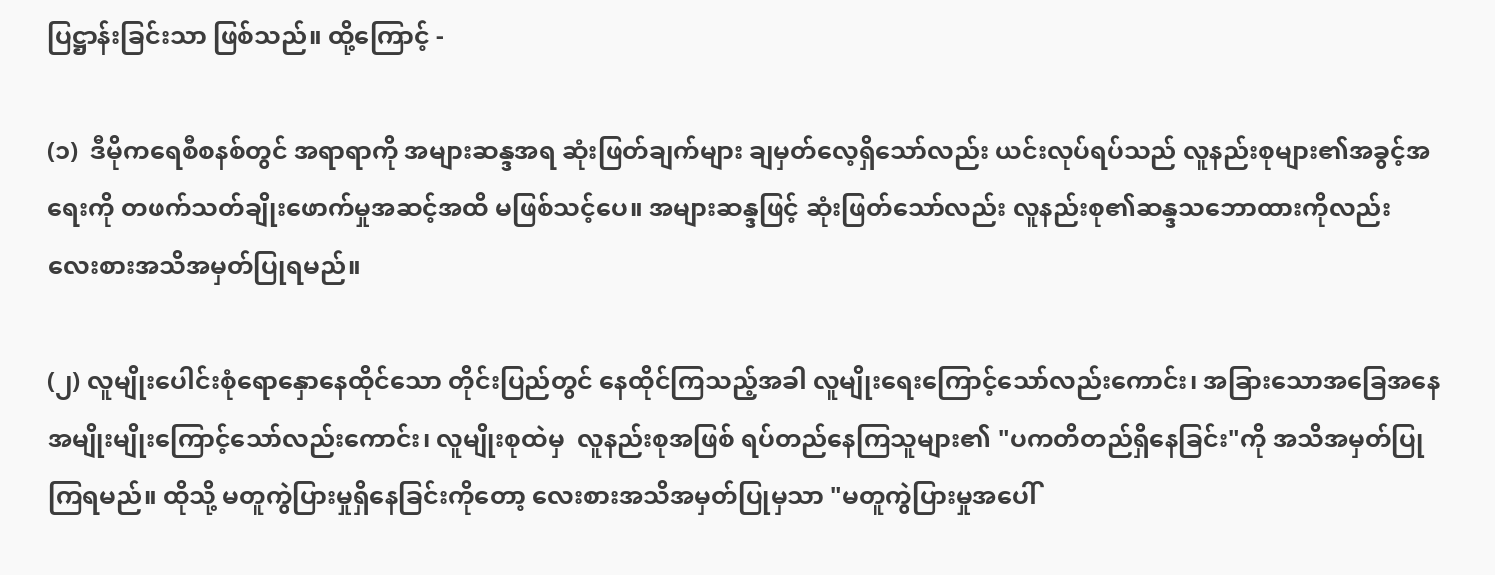ပြဋ္ဌာန်းခြင်းသာ ဖြစ်သည်။ ထို့ကြောင့် -

(၁)  ဒီမိုကရေစီစနစ်တွင် အရာရာကို အများဆန္ဒအရ ဆုံးဖြတ်ချက်များ ချမှတ်လေ့ရှိသော်လည်း ယင်းလုပ်ရပ်သည် လူနည်းစုများ၏အခွင့်အရေးကို တဖက်သတ်ချိုးဖောက်မှုအဆင့်အထိ မဖြစ်သင့်ပေ။ အများဆန္ဒဖြင့် ဆုံးဖြတ်သော်လည်း လူနည်းစု၏ဆန္ဒသဘောထားကိုလည်း လေးစားအသိအမှတ်ပြုရမည်။

(၂) လူမျိုးပေါင်းစုံရောနှောနေထိုင်သော တိုင်းပြည်တွင် နေထိုင်ကြသည့်အခါ လူမျိုးရေးကြောင့်သော်လည်းကောင်း၊ အခြားသောအခြေအနေအမျိုးမျိုးကြောင့်သော်လည်းကောင်း၊ လူမျိုးစုထဲမှ  လူနည်းစုအဖြစ် ရပ်တည်နေကြသူများ၏ "ပကတိတည်ရှိနေခြင်း"ကို အသိအမှတ်ပြုကြရမည်။ ထိုသို့ မတူကွဲပြားမှုရှိနေခြင်းကိုတော့ လေးစားအသိအမှတ်ပြုမှသာ "မတူကွဲပြားမှုအပေါ်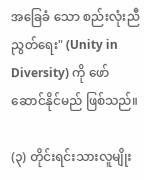အခြေခံ သော စည်းလုံးညီညွတ်ရေး" (Unity in Diversity) ကို ဖော်ဆောင်နိုင်မည် ဖြစ်သည်။

(၃) တိုင်းရင်းသားလူမျိုး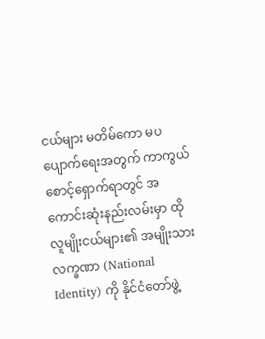ငယ်များ မတိမ်ကော မပပျောက်ရေးအတွက် ကာကွယ်စောင့်ရှောက်ရာတွင် အကောင်းဆုံးနည်းလမ်းမှာ ထိုလူမျိုးငယ်များ၏ အမျိုးသားလက္ခဏာ (National Identity) ကို နိုင်ငံတော်ဖွဲ့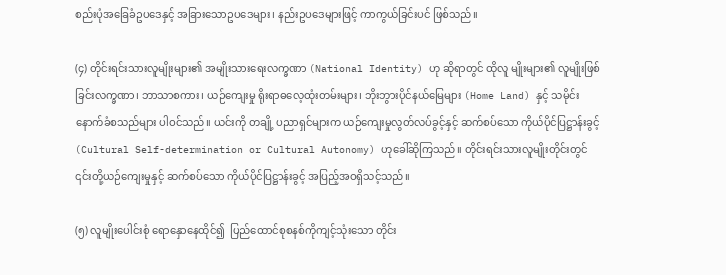စည်းပုံအခြေခံဥပဒေနှင့် အခြားသောဥပဒေများ၊ နည်းဥပဒေများဖြင့် ကာကွယ်ခြင်းပင် ဖြစ်သည်။

(၄) တိုင်းရင်းသားလူမျိုးများ၏ အမျိုးသားရေးလက္ခဏာ (National Identity) ဟု ဆိုရာတွင် ထိုလူ မျိုးများ၏ လူမျိုးဖြစ်ခြင်းလက္ခဏာ၊ ဘာသာစကား၊ ယဉ်ကျေးမှု ရိုးရာဓလေ့ထုံးတမ်းများ၊ ဘိုးဘွားပိုင်နယ်မြေများ (Home Land) နှင့် သမိုင်းနောက်ခံစသည်များ ပါဝင်သည်။ ယင်းကို တချို့ ပညာရှင်များက ယဉ်ကျေးမှုလွတ်လပ်ခွင့်နှင့် ဆက်စပ်သော ကိုယ်ပိုင်ပြဋ္ဌာန်းခွင့် (Cultural Self-determination or Cultural Autonomy) ဟုခေါ်ဆိုကြသည်။ တိုင်းရင်းသားလူမျိုးတိုင်းတွင် ၎င်းတို့ယဉ်ကျေးမှုနှင့် ဆက်စပ်သော ကိုယ်ပိုင်ပြဋ္ဌာန်းခွင့် အပြည့်အဝရှိသင့်သည်။

(၅) လူမျိုးပေါင်းစုံ ရောနှောနေထိုင်၍  ပြည်ထောင်စုစနစ်ကိုကျင့်သုံးသော တိုင်း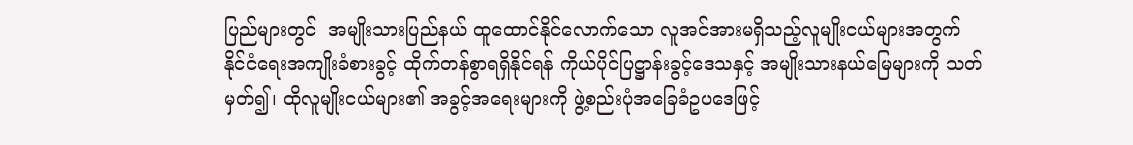ပြည်များတွင်  အမျိုးသားပြည်နယ် ထူထောင်နိုင်လောက်သော လူအင်အားမရှိသည့်လူမျိုးငယ်များအတွက် နိုင်ငံရေးအကျိုးခံစားခွင့် ထိုက်တန်စွာရရှိနိုင်ရန် ကိုယ်ပိုင်ပြဋ္ဌာန်းခွင့်ဒေသနှင့် အမျိုးသားနယ်မြေများကို သတ်မှတ်၍၊ ထိုလူမျိုးငယ်များ၏ အခွင့်အရေးများကို ဖွဲ့စည်းပုံအခြေခံဥပဒေဖြင့်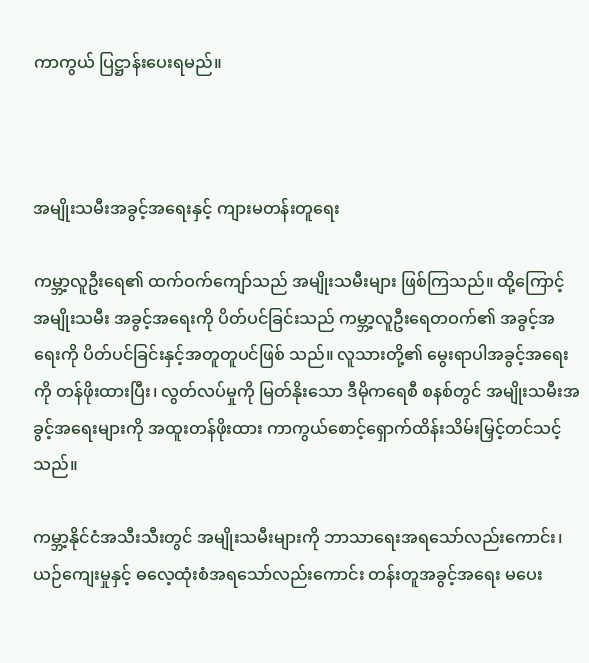ကာကွယ် ပြဋ္ဌာန်းပေးရမည်။



အမျိုးသမီးအခွင့်အရေးနှင့် ကျားမတန်းတူရေး

ကမ္ဘာ့လူဦးရေ၏ ထက်ဝက်ကျော်သည် အမျိုးသမီးများ ဖြစ်ကြသည်။ ထို့ကြောင့် အမျိုးသမီး အခွင့်အရေးကို ပိတ်ပင်ခြင်းသည် ကမ္ဘာ့လူဦးရေတဝက်၏ အခွင့်အရေးကို ပိတ်ပင်ခြင်းနှင့်အတူတူပင်ဖြစ် သည်။ လူသားတို့၏ မွေးရာပါအခွင့်အရေးကို တန်ဖိုးထားပြီး၊ လွတ်လပ်မှုကို မြတ်နိုးသော ဒီမိုကရေစီ စနစ်တွင် အမျိုးသမီးအခွင့်အရေးများကို အထူးတန်ဖိုးထား ကာကွယ်စောင့်ရှောက်ထိန်းသိမ်းမြှင့်တင်သင့်သည်။

ကမ္ဘာ့နိုင်ငံအသီးသီးတွင် အမျိုးသမီးများကို ဘာသာရေးအရသော်လည်းကောင်း၊ ယဉ်ကျေးမှုနှင့် ဓလေ့ထုံးစံအရသော်လည်းကောင်း တန်းတူအခွင့်အရေး မပေး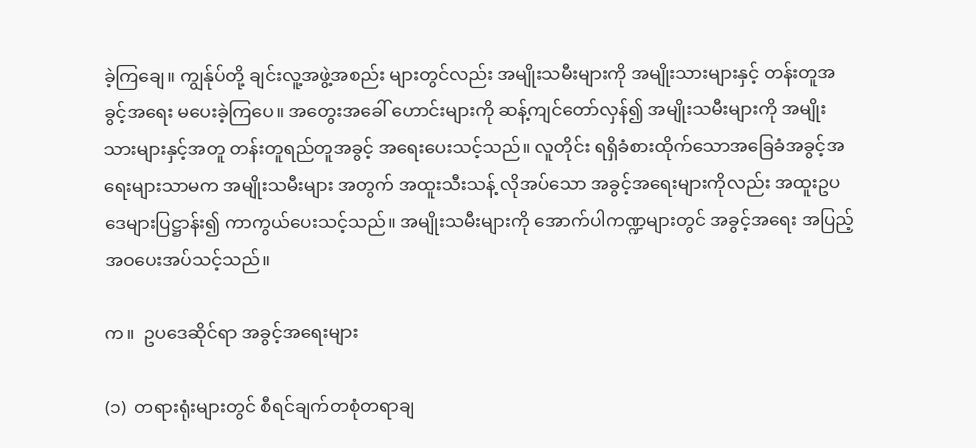ခဲ့ကြချေ။ ကျွန်ုပ်တို့ ချင်းလူ့အဖွဲ့အစည်း များတွင်လည်း အမျိုးသမီးများကို အမျိုးသားများနှင့် တန်းတူအခွင့်အရေး မပေးခဲ့ကြပေ။ အတွေးအခေါ် ဟောင်းများကို ဆန့်ကျင်တော်လှန်၍ အမျိုးသမီးများကို အမျိုးသားများနှင့်အတူ တန်းတူရည်တူအခွင့် အရေးပေးသင့်သည်။ လူတိုင်း ရရှိခံစားထိုက်သောအခြေခံအခွင့်အရေးများသာမက အမျိုးသမီးများ အတွက် အထူးသီးသန့် လိုအပ်သော အခွင့်အရေးများကိုလည်း အထူးဥပဒေများပြဋ္ဌာန်း၍ ကာကွယ်ပေးသင့်သည်။ အမျိုးသမီးများကို အောက်ပါကဏ္ဍများတွင် အခွင့်အရေး အပြည့်အဝပေးအပ်သင့်သည်။

က။  ဥပဒေဆိုင်ရာ အခွင့်အရေးများ

(၁)  တရားရုံးများတွင် စီရင်ချက်တစုံတရာချ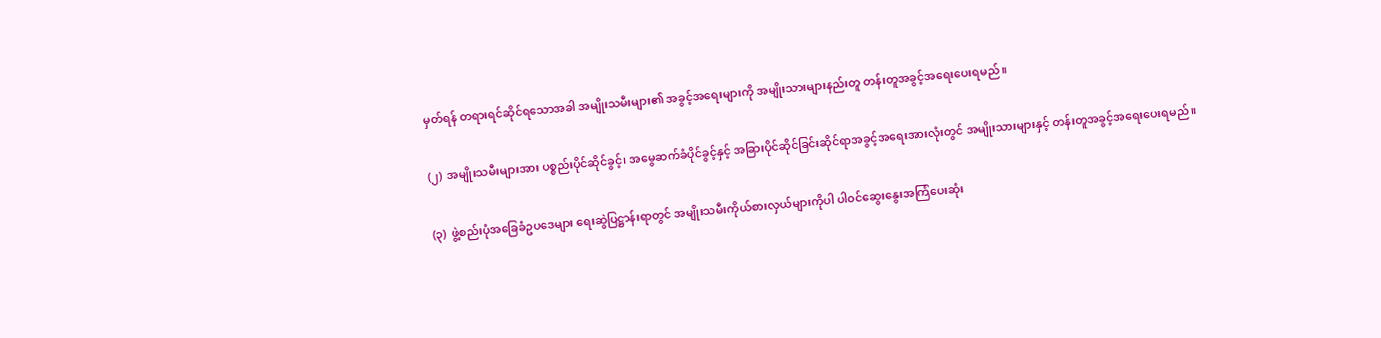မှတ်ရန် တရားရင်ဆိုင်ရသောအခါ အမျိုးသမီးများ၏ အခွင့်အရေးများကို အမျိုးသားများနည်းတူ တန်းတူအခွင့်အရေးပေးရမည်။

(၂)  အမျိုးသမီးများအား ပစ္စည်းပိုင်ဆိုင်ခွင့်၊ အမွေဆက်ခံပိုင်ခွင့်နှင့် အခြားပိုင်ဆိုင်ခြင်းဆိုင်ရာအခွင့်အရေးအားလုံးတွင် အမျိုးသားများနှင့် တန်းတူအခွင့်အရေးပေးရမည်။

(၃)  ဖွဲ့စည်းပုံအခြေခံဥပဒေများ ရေးဆွဲပြဋ္ဌာန်းရာတွင် အမျိုးသမီးကိုယ်စားလှယ်များကိုပါ ပါဝင်ဆွေးနွေးအကြံပေးဆုံး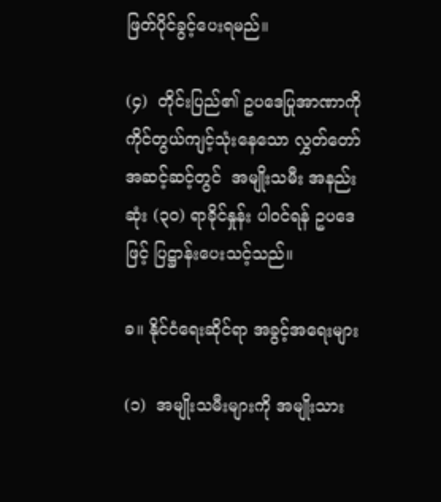ဖြတ်ပိုင်ခွင့်ပေးရမည်။

(၄)  တိုင်းပြည်၏ ဥပဒေပြုအာဏာကို ကိုင်တွယ်ကျင့်သုံးနေသော လွှတ်တော်အဆင့်ဆင့်တွင်  အမျိုးသမီး အနည်းဆုံး (၃၀) ရာခိုင်နှုန်း ပါဝင်ရန် ဥပဒေဖြင့် ပြဋ္ဌာန်းပေးသင့်သည်။

ခ။ နိုင်ငံရေးဆိုင်ရာ အခွင့်အရေးများ

(၁)  အမျိုးသမီးများကို အမျိုးသား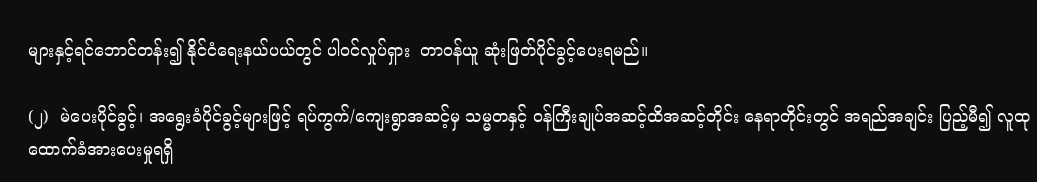များနှင့်ရင်ဘောင်တန်း၍ နိုင်ငံရေးနယ်ပယ်တွင် ပါဝင်လှုပ်ရှား  တာဝန်ယူ ဆုံးဖြတ်ပိုင်ခွင့်ပေးရမည်။

(၂)  မဲပေးပိုင်ခွင့်၊ အရွေးခံပိုင်ခွင့်များဖြင့် ရပ်ကွက်/ကျေးရွာအဆင့်မှ သမ္မတနှင့် ဝန်ကြီးချုပ်အဆင့်ထိအဆင့်တိုင်း နေရာတိုင်းတွင် အရည်အချင်း ပြည့်မီ၍ လူထုထောက်ခံအားပေးမှုရရှိ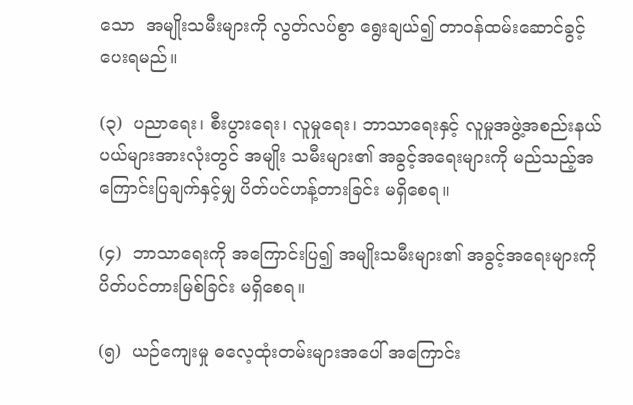သော  အမျိုးသမီးများကို လွတ်လပ်စွာ ရွေးချယ်၍ တာဝန်ထမ်းဆောင်ခွင့်ပေးရမည်။

(၃)  ပညာရေး၊ စီးပွားရေး၊ လူမှုရေး၊ ဘာသာရေးနှင့် လူမှုအဖွဲ့အစည်းနယ်ပယ်များအားလုံးတွင် အမျိုး သမီးများ၏ အခွင့်အရေးများကို မည်သည့်အကြောင်းပြချက်နှင့်မျှ ပိတ်ပင်ဟန့်တားခြင်း မရှိစေရ။

(၄)  ဘာသာရေးကို အကြောင်းပြ၍ အမျိုးသမီးများ၏ အခွင့်အရေးများကို ပိတ်ပင်တားမြစ်ခြင်း မရှိစေရ။

(၅)  ယဉ်ကျေးမှု ဓလေ့ထုံးတမ်းများအပေါ် အကြောင်း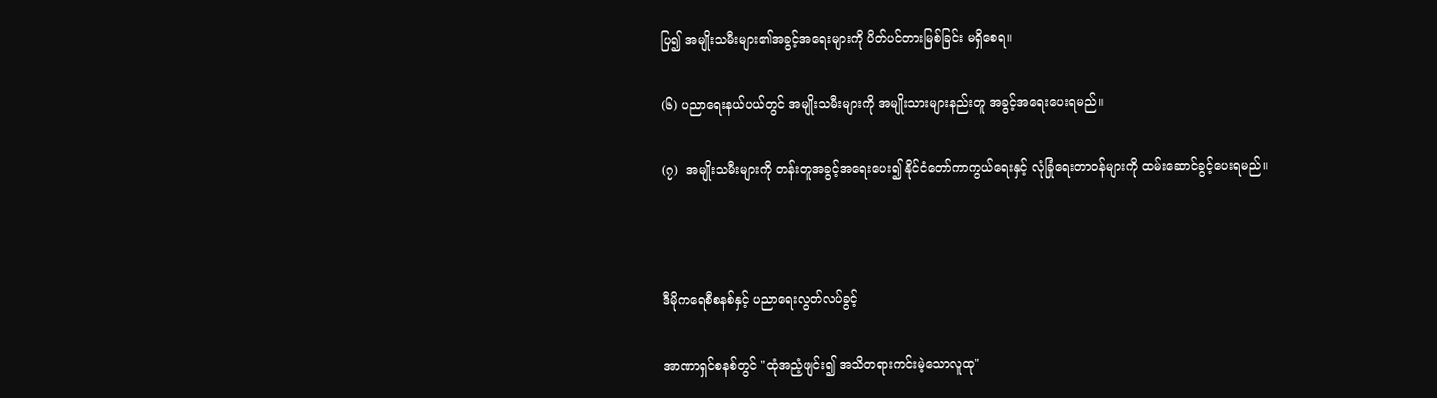ပြ၍ အမျိုးသမီးများ၏အခွင့်အရေးများကို ပိတ်ပင်တားမြစ်ခြင်း မရှိစေရ။

(၆) ပညာရေးနယ်ပယ်တွင် အမျိုးသမီးများကို အမျိုးသားများနည်းတူ အခွင့်အရေးပေးရမည်။

(၇)  အမျိုးသမီးများကို တန်းတူအခွင့်အရေးပေး၍ နိုင်ငံတော်ကာကွယ်ရေးနှင့် လုံခြုံရေးတာဝန်များကို ထမ်းဆောင်ခွင့်ပေးရမည်။



ဒီမိုကရေစီစနစ်နှင့် ပညာရေးလွတ်လပ်ခွင့်

အာဏာရှင်စနစ်တွင် "ထုံအညံ့ဖျင်း၍ အသိတရားကင်းမဲ့သောလူထု"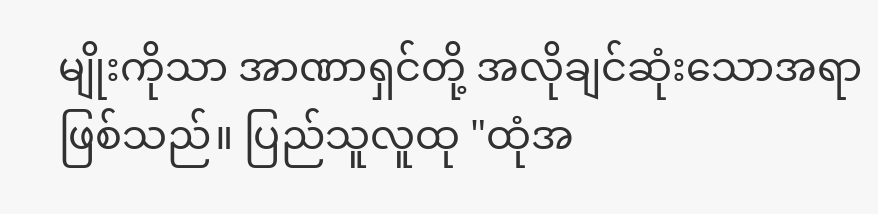မျိုးကိုသာ အာဏာရှင်တို့ အလိုချင်ဆုံးသောအရာဖြစ်သည်။ ပြည်သူလူထု "ထုံအ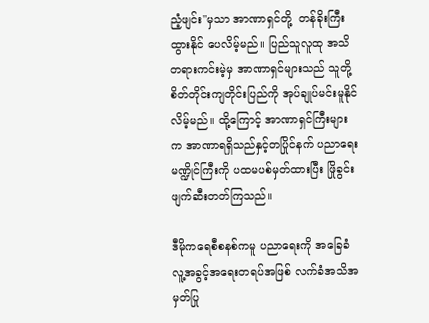ညံ့ဖျင်း"မှသာ အာဏာရှင်တို့  တန်ခိုးကြီးထွားနိုင် ပေလိမ့်မည်။ ပြည်သူလူထု အသိတရားကင်းမဲ့မှ အာဏာရှင်များသည် သူတို့စိတ်တိုင်းကျတိုင်းပြည်ကို အုပ်ချုပ်မင်းမူနိုင်လိမ့်မည်။ ထို့ကြောင့် အာဏာရှင်ကြီးများက အာဏာရရှိသည်နှင့်တပြိုင်နက် ပညာရေး မဏ္ဍိုင်ကြီးကို ပထမပစ်မှတ်ထားပြီး ဖြိုခွင်းဖျက်ဆီးတတ်ကြသည်။

ဒီမိုကရေစီစနစ်ကမူ ပညာရေးကို အခြေခံလူ့အခွင့်အရေးတရပ်အဖြစ် လက်ခံအသိအမှတ်ပြု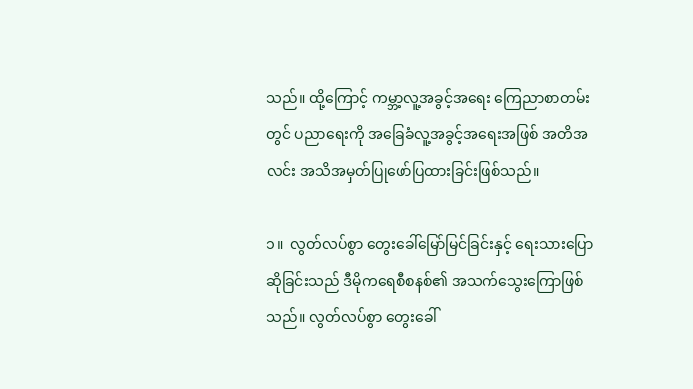သည်။ ထို့ကြောင့် ကမ္ဘာ့လူ့အခွင့်အရေး ကြေညာစာတမ်းတွင် ပညာရေးကို အခြေခံလူ့အခွင့်အရေးအဖြစ် အတိအလင်း အသိအမှတ်ပြုဖော်ပြထားခြင်းဖြစ်သည်။

၁။  လွတ်လပ်စွာ တွေးခေါ်မြော်မြင်ခြင်းနှင့် ရေးသားပြောဆိုခြင်းသည် ဒီမိုကရေစီစနစ်၏ အသက်သွေးကြောဖြစ်သည်။ လွတ်လပ်စွာ တွေးခေါ်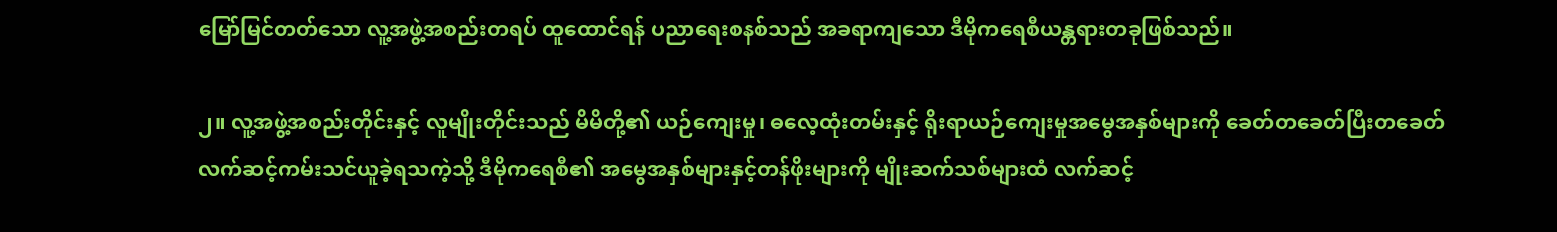မြော်မြင်တတ်သော လူ့အဖွဲ့အစည်းတရပ် ထူထောင်ရန် ပညာရေးစနစ်သည် အခရာကျသော ဒီမိုကရေစီယန္တရားတခုဖြစ်သည်။

၂။ လူ့အဖွဲ့အစည်းတိုင်းနှင့် လူမျိုးတိုင်းသည် မိမိတို့၏ ယဉ်ကျေးမှု၊ ဓလေ့ထုံးတမ်းနှင့် ရိုးရာယဉ်ကျေးမှုအမွေအနှစ်များကို ခေတ်တခေတ်ပြီးတခေတ် လက်ဆင့်ကမ်းသင်ယူခဲ့ရသကဲ့သို့ ဒီမိုကရေစီ၏ အမွေအနှစ်များနှင့်တန်ဖိုးများကို မျိုးဆက်သစ်များထံ လက်ဆင့်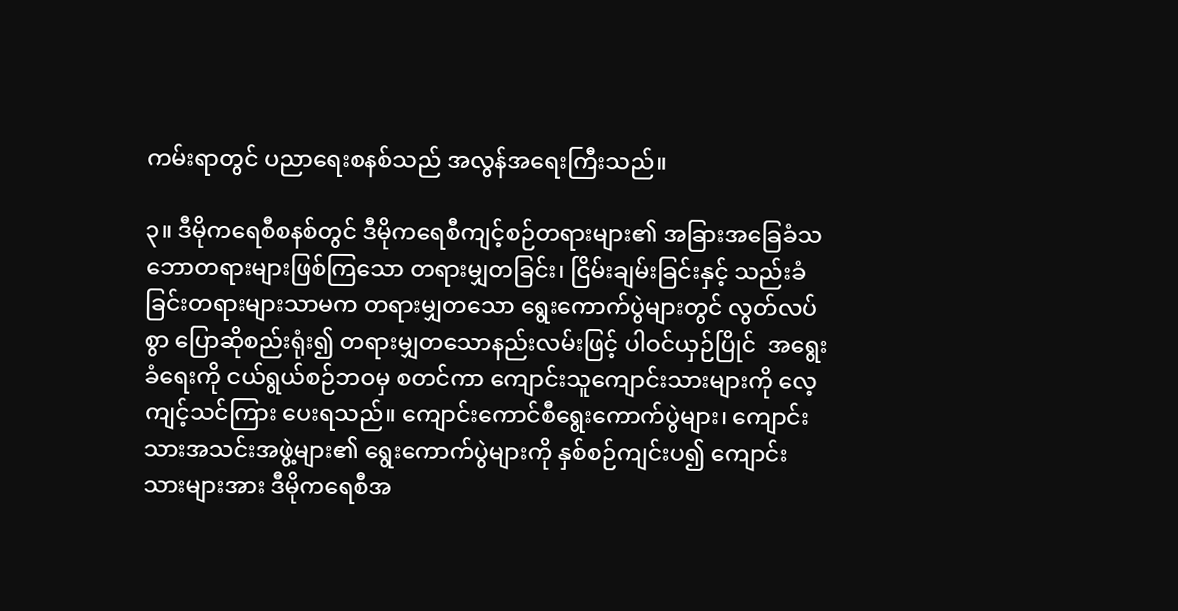ကမ်းရာတွင် ပညာရေးစနစ်သည် အလွန်အရေးကြီးသည်။

၃။ ဒီမိုကရေစီစနစ်တွင် ဒီမိုကရေစီကျင့်စဉ်တရားများ၏ အခြားအခြေခံသဘောတရားများဖြစ်ကြသော တရားမျှတခြင်း၊ ငြိမ်းချမ်းခြင်းနှင့် သည်းခံခြင်းတရားများသာမက တရားမျှတသော ရွေးကောက်ပွဲများတွင် လွတ်လပ်စွာ ပြောဆိုစည်းရုံး၍ တရားမျှတသောနည်းလမ်းဖြင့် ပါဝင်ယှဉ်ပြိုင်  အရွေးခံရေးကို ငယ်ရွယ်စဉ်ဘဝမှ စတင်ကာ ကျောင်းသူကျောင်းသားများကို လေ့ကျင့်သင်ကြား ပေးရသည်။ ကျောင်းကောင်စီရွေးကောက်ပွဲများ၊ ကျောင်းသားအသင်းအဖွဲ့များ၏ ရွေးကောက်ပွဲများကို နှစ်စဉ်ကျင်းပ၍ ကျောင်းသားများအား ဒီမိုကရေစီအ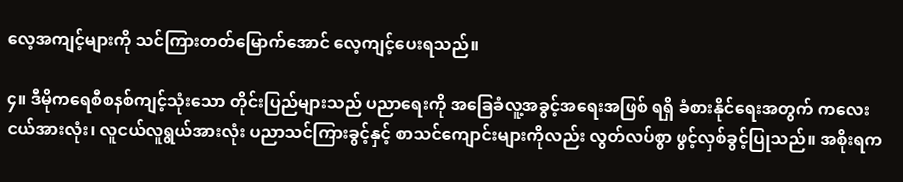လေ့အကျင့်များကို သင်ကြားတတ်မြောက်အောင် လေ့ကျင့်ပေးရသည်။

၄။ ဒီမိုကရေစီစနစ်ကျင့်သုံးသော တိုင်းပြည်များသည် ပညာရေးကို အခြေခံလူ့အခွင့်အရေးအဖြစ် ရရှိ ခံစားနိုင်ရေးအတွက် ကလေးငယ်အားလုံး၊ လူငယ်လူရွယ်အားလုံး ပညာသင်ကြားခွင့်နှင့် စာသင်ကျောင်းများကိုလည်း လွတ်လပ်စွာ ဖွင့်လှစ်ခွင့်ပြုသည်။ အစိုးရက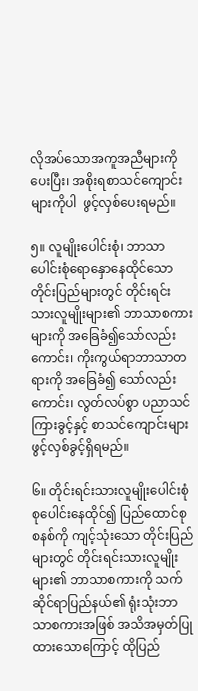လိုအပ်သောအကူအညီများကိုပေးပြီး၊ အစိုးရစာသင်ကျောင်းများကိုပါ  ဖွင့်လှစ်ပေးရမည်။

၅။ လူမျိုးပေါင်းစုံ၊ ဘာသာပေါင်းစုံရောနှောနေထိုင်သော တိုင်းပြည်များတွင် တိုင်းရင်းသားလူမျိုးများ၏ ဘာသာစကားများကို အခြေခံ၍သော်လည်းကောင်း၊ ကိုးကွယ်ရာဘာသာတရားကို အခြေခံ၍ သော်လည်းကောင်း၊ လွတ်လပ်စွာ ပညာသင်ကြားခွင့်နှင့် စာသင်ကျောင်းများ ဖွင့်လှစ်ခွင့်ရှိရမည်။

၆။ တိုင်းရင်းသားလူမျိုးပေါင်းစုံ စုပေါင်းနေထိုင်၍ ပြည်ထောင်စုစနစ်ကို ကျင့်သုံးသော တိုင်းပြည်များတွင် တိုင်းရင်းသားလူမျိုးများ၏ ဘာသာစကားကို သက်ဆိုင်ရာပြည်နယ်၏ ရုံးသုံးဘာသာစကားအဖြစ် အသိအမှတ်ပြုထားသောကြောင့် ထိုပြည်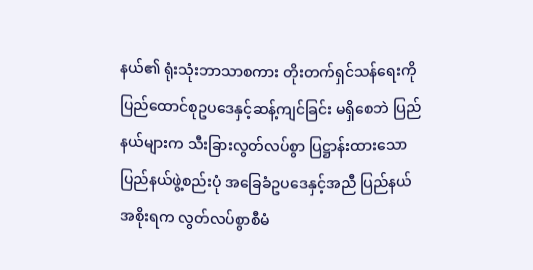နယ်၏ ရုံးသုံးဘာသာစကား တိုးတက်ရှင်သန်ရေးကို ပြည်ထောင်စုဥပဒေနှင့်ဆန့်ကျင်ခြင်း မရှိစေဘဲ ပြည်နယ်များက သီးခြားလွတ်လပ်စွာ ပြဋ္ဌာန်းထားသော ပြည်နယ်ဖွဲ့စည်းပုံ အခြေခံဥပဒေနှင့်အညီ ပြည်နယ်အစိုးရက လွတ်လပ်စွာစီမံ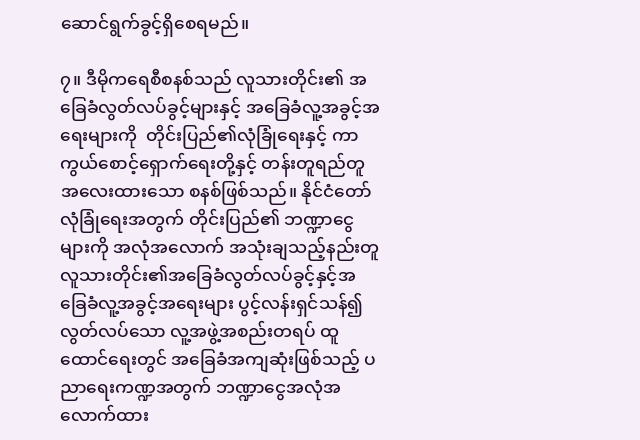ဆောင်ရွက်ခွင့်ရှိစေရမည်။

၇။ ဒီမိုကရေစီစနစ်သည် လူသားတိုင်း၏ အခြေခံလွတ်လပ်ခွင့်များနှင့် အခြေခံလူ့အခွင့်အရေးများကို  တိုင်းပြည်၏လုံခြုံရေးနှင့် ကာကွယ်စောင့်ရှောက်ရေးတို့နှင့် တန်းတူရည်တူ အလေးထားသော စနစ်ဖြစ်သည်။ နိုင်ငံတော်လုံခြုံရေးအတွက် တိုင်းပြည်၏ ဘဏ္ဍာငွေများကို အလုံအလောက် အသုံးချသည့်နည်းတူ လူသားတိုင်း၏အခြေခံလွတ်လပ်ခွင့်နှင့်အခြေခံလူ့အခွင့်အရေးများ ပွင့်လန်းရှင်သန်၍ လွတ်လပ်သော လူ့အဖွဲ့အစည်းတရပ် ထူထောင်ရေးတွင် အခြေခံအကျဆုံးဖြစ်သည့် ပညာရေးကဏ္ဍအတွက် ဘဏ္ဍာငွေအလုံအလောက်ထား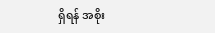ရှိရန် အစိုး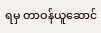ရမှ တာဝန်ယူဆောင်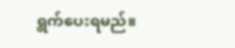ရွက်ပေးရမည်။